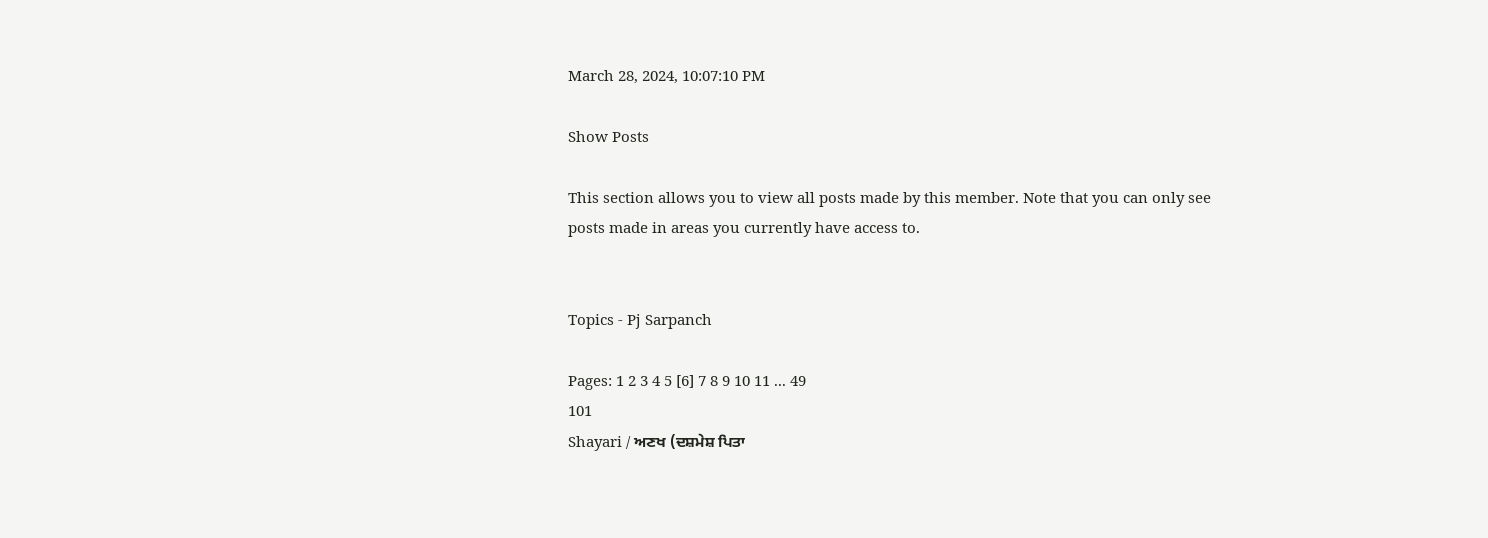March 28, 2024, 10:07:10 PM

Show Posts

This section allows you to view all posts made by this member. Note that you can only see posts made in areas you currently have access to.


Topics - Pj Sarpanch

Pages: 1 2 3 4 5 [6] 7 8 9 10 11 ... 49
101
Shayari / ਅਣਖ (ਦਸ਼ਮੇਸ਼ ਪਿਤਾ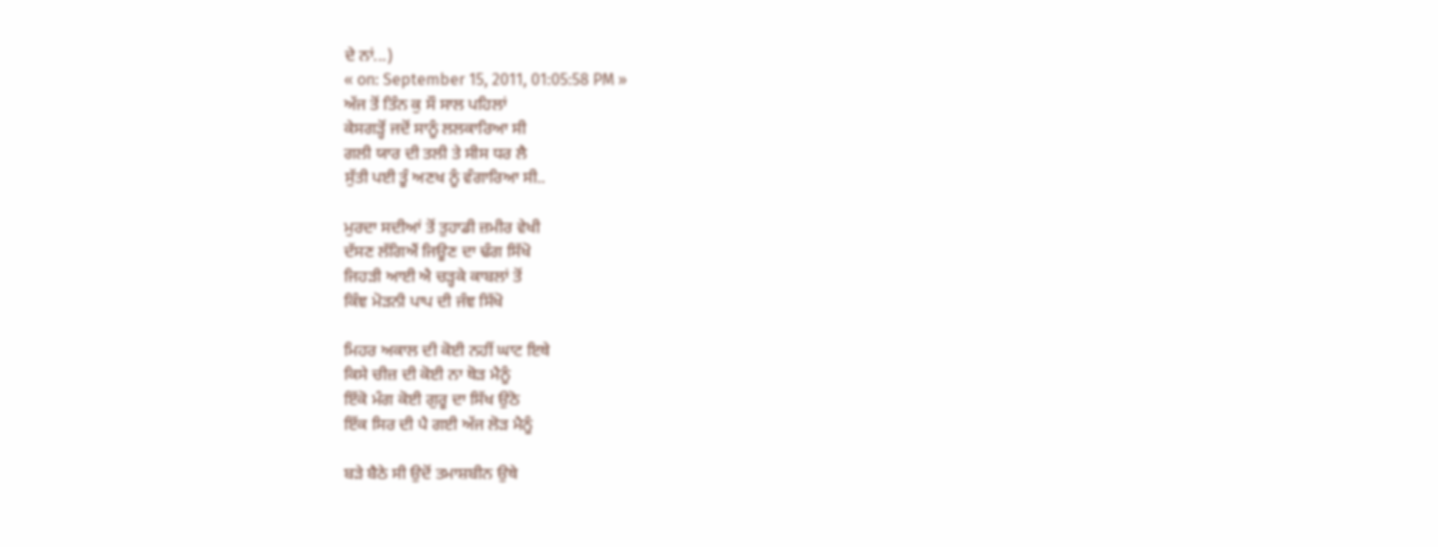ਦੇ ਨਾਂ...)
« on: September 15, 2011, 01:05:58 PM »
ਅੱਜ ਤੋਂ ਤਿੰਨ ਕੁ ਸੌ ਸਾਲ ਪਹਿਲਾਂ
ਕੇਸਗੜ੍ਹੋਂ ਜਦੋਂ ਸਾਨੂੰ ਲਲਕਾਰਿਆ ਸੀ
ਗਲੀ ਯਾਰ ਦੀ ਤਲੀ ਤੇ ਸੀਸ ਧਰ ਲੈ
ਸੁੱਤੀ ਪਈ ਤੂੰ ਅਣਖ ਨੂੰ ਵੰਗਾਰਿਆ ਸੀ..

ਮੁਰਦਾ ਸਦੀਆਂ ਤੋਂ ਤੁਹਾਡੀ ਜ਼ਮੀਰ ਵੇਖੀ
ਦੱਸਣ ਲੱਗਿਐਂ ਜਿਊਣ ਦਾ ਢੰਗ ਸਿੱਖੋ
ਜਿਹੜੀ ਆਈ ਐ ਚੜ੍ਹਕੇ ਕਾਬਲਾਂ ਤੋਂ
ਕਿੰਞ ਮੋੜਨੀ ਪਾਪ ਦੀ ਜੰਞ ਸਿੱਖੋ

ਮਿਹਰ ਅਕਾਲ ਦੀ ਕੋਈ ਨਹੀਂ ਘਾਟ ਇਥੇ
ਕਿਸੇ ਚੀਜ਼ ਦੀ ਕੋਈ ਨਾ ਥੋੜ ਮੈਨੂੰ
ਇੱਕੋ ਮੰਗ ਕੋਈ ਗੁਰੂ ਦਾ ਸਿੱਖ ਉਠੋ
ਇੱਕ ਸਿਰ ਦੀ ਪੈ ਗਈ ਅੱਜ ਲੋੜ ਮੈਨੂੰ

ਬੜੇ ਬੈਠੇ ਸੀ ਉਦੋਂ ਤਮਾਸ਼ਬੀਨ ਉਥੇ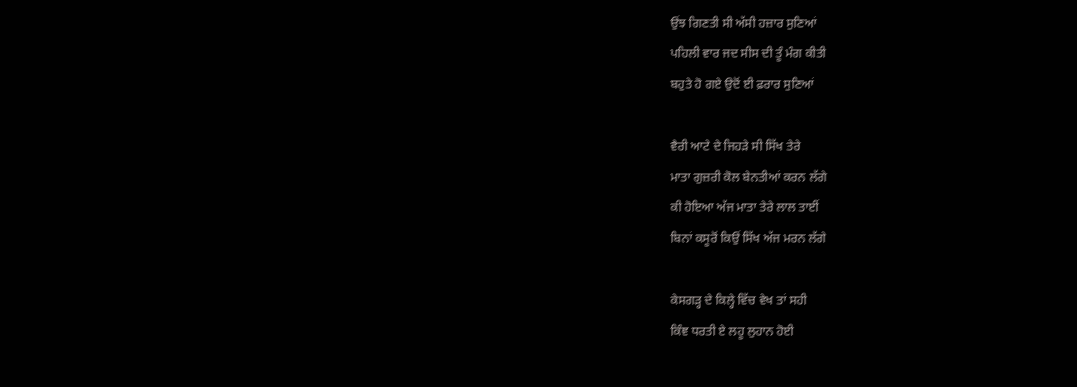ਉਂਝ ਗਿਣਤੀ ਸੀ ਅੱਸੀ ਹਜ਼ਾਰ ਸੁਣਿਆਂ
ਪਹਿਲੀ ਵਾਰ ਜਦ ਸੀਸ ਦੀ ਤੂੰ ਮੰਗ ਕੀਤੀ
ਬਹੁਤੇ ਹੋ ਗਏ ਉਦੋਂ ਈ ਫ਼ਰਾਰ ਸੁਣਿਆਂ

ਵੈਰੀ ਆਟੇ ਦੇ ਜਿਹੜੇ ਸੀ ਸਿੱਖ ਤੇਰੇ
ਮਾਤਾ ਗੁਜ਼ਰੀ ਕੋਲ ਬੇਨਤੀਆਂ ਕਰਨ ਲੱਗੇ
ਕੀ ਹੋਇਆ ਅੱਜ ਮਾਤਾ ਤੇਰੇ ਲਾਲ ਤਾਈਂ
ਬਿਨਾਂ ਕਸੂਰੋਂ ਕਿਉਂ ਸਿੱਖ ਅੱਜ ਮਰਨ ਲੱਗੇ

ਕੇਸਗੜ੍ਹ ਦੇ ਕਿਲ੍ਹੇ ਵਿੱਚ ਵੇਖ ਤਾਂ ਸਹੀ
ਕਿੰਞ ਧਰਤੀ ਏ ਲਹੂ ਲੁਹਾਨ ਹੋਈ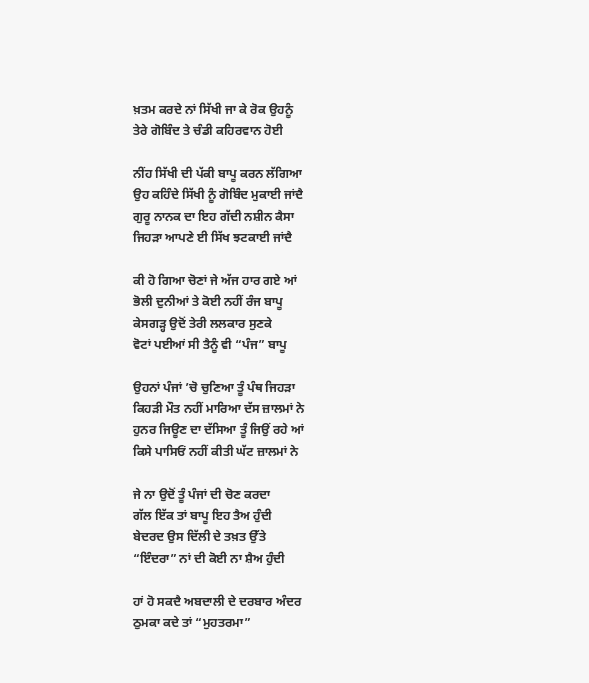ਖ਼ਤਮ ਕਰਦੇ ਨਾਂ ਸਿੱਖੀ ਜਾ ਕੇ ਰੋਕ ਉਹਨੂੰ
ਤੇਰੇ ਗੋਬਿੰਦ ਤੇ ਚੰਡੀ ਕਹਿਰਵਾਨ ਹੋਈ

ਨੀਂਹ ਸਿੱਖੀ ਦੀ ਪੱਕੀ ਬਾਪੂ ਕਰਨ ਲੱਗਿਆ
ਉਹ ਕਹਿੰਦੇ ਸਿੱਖੀ ਨੂੰ ਗੋਬਿੰਦ ਮੁਕਾਈ ਜਾਂਦੈ
ਗੁਰੂ ਨਾਨਕ ਦਾ ਇਹ ਗੱਦੀ ਨਸ਼ੀਨ ਕੈਸਾ
ਜਿਹੜਾ ਆਪਣੇ ਈ ਸਿੱਖ ਝਟਕਾਈ ਜਾਂਦੈ

ਕੀ ਹੋ ਗਿਆ ਚੋਣਾਂ ਜੇ ਅੱਜ ਹਾਰ ਗਏ ਆਂ
ਭੋਲੀ ਦੁਨੀਆਂ ਤੇ ਕੋਈ ਨਹੀਂ ਰੰਜ ਬਾਪੂ
ਕੇਸਗੜ੍ਹ ਉਦੋਂ ਤੇਰੀ ਲਲਕਾਰ ਸੁਣਕੇ
ਵੋਟਾਂ ਪਈਆਂ ਸੀ ਤੈਨੂੰ ਵੀ “ਪੰਜ” ਬਾਪੂ

ਉਹਨਾਂ ਪੰਜਾਂ ’ਚੋ ਚੁਣਿਆ ਤੂੰ ਪੰਥ ਜਿਹੜਾ
ਕਿਹੜੀ ਮੌਤ ਨਹੀਂ ਮਾਰਿਆ ਦੱਸ ਜ਼ਾਲਮਾਂ ਨੇ
ਹੁਨਰ ਜਿਊਣ ਦਾ ਦੱਸਿਆ ਤੂੰ ਜਿਉਂ ਰਹੇ ਆਂ
ਕਿਸੇ ਪਾਸਿਓਂ ਨਹੀਂ ਕੀਤੀ ਘੱਟ ਜ਼ਾਲਮਾਂ ਨੇ

ਜੇ ਨਾ ਉਦੋਂ ਤੂੰ ਪੰਜਾਂ ਦੀ ਚੋਣ ਕਰਦਾ
ਗੱਲ ਇੱਕ ਤਾਂ ਬਾਪੂ ਇਹ ਤੈਅ ਹੁੰਦੀ
ਬੇਦਰਦ ਉਸ ਦਿੱਲੀ ਦੇ ਤਖ਼ਤ ਉੱਤੇ
“ਇੰਦਰਾ” ਨਾਂ ਦੀ ਕੋਈ ਨਾ ਸ਼ੈਅ ਹੁੰਦੀ

ਹਾਂ ਹੋ ਸਕਦੈ ਅਬਦਾਲੀ ਦੇ ਦਰਬਾਰ ਅੰਦਰ
ਠੁਮਕਾ ਕਦੇ ਤਾਂ “ਮੁਹਤਰਮਾ”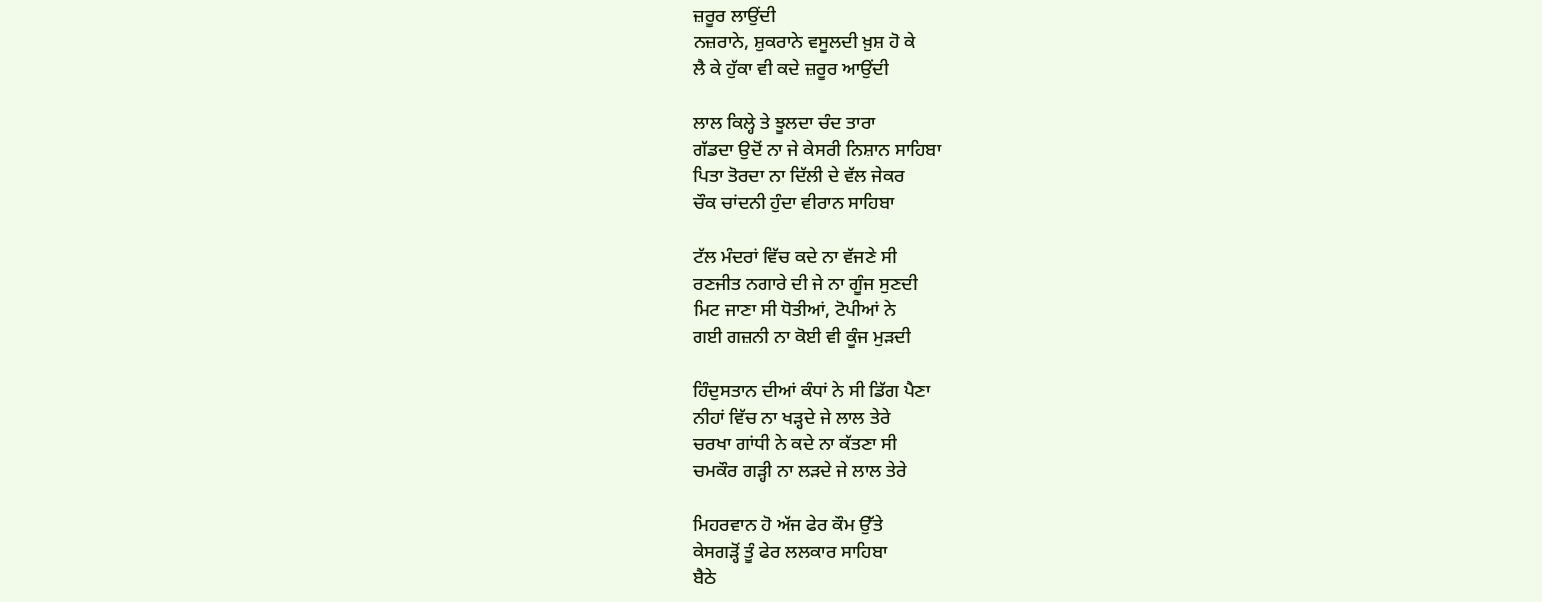ਜ਼ਰੂਰ ਲਾਉਂਦੀ
ਨਜ਼ਰਾਨੇ, ਸ਼ੁਕਰਾਨੇ ਵਸੂਲਦੀ ਖ਼ੁਸ਼ ਹੋ ਕੇ
ਲੈ ਕੇ ਹੁੱਕਾ ਵੀ ਕਦੇ ਜ਼ਰੂਰ ਆਉਂਦੀ

ਲਾਲ ਕਿਲ੍ਹੇ ਤੇ ਝੂਲਦਾ ਚੰਦ ਤਾਰਾ
ਗੱਡਦਾ ਉਦੋਂ ਨਾ ਜੇ ਕੇਸਰੀ ਨਿਸ਼ਾਨ ਸਾਹਿਬਾ
ਪਿਤਾ ਤੋਰਦਾ ਨਾ ਦਿੱਲੀ ਦੇ ਵੱਲ ਜੇਕਰ
ਚੌਕ ਚਾਂਦਨੀ ਹੁੰਦਾ ਵੀਰਾਨ ਸਾਹਿਬਾ

ਟੱਲ ਮੰਦਰਾਂ ਵਿੱਚ ਕਦੇ ਨਾ ਵੱਜਣੇ ਸੀ
ਰਣਜੀਤ ਨਗਾਰੇ ਦੀ ਜੇ ਨਾ ਗੂੰਜ ਸੁਣਦੀ
ਮਿਟ ਜਾਣਾ ਸੀ ਧੋਤੀਆਂ, ਟੋਪੀਆਂ ਨੇ
ਗਈ ਗਜ਼ਨੀ ਨਾ ਕੋਈ ਵੀ ਕੂੰਜ ਮੁੜਦੀ

ਹਿੰਦੁਸਤਾਨ ਦੀਆਂ ਕੰਧਾਂ ਨੇ ਸੀ ਡਿੱਗ ਪੈਣਾ
ਨੀਹਾਂ ਵਿੱਚ ਨਾ ਖੜ੍ਹਦੇ ਜੇ ਲਾਲ ਤੇਰੇ
ਚਰਖਾ ਗਾਂਧੀ ਨੇ ਕਦੇ ਨਾ ਕੱਤਣਾ ਸੀ
ਚਮਕੌਰ ਗੜ੍ਹੀ ਨਾ ਲੜਦੇ ਜੇ ਲਾਲ ਤੇਰੇ

ਮਿਹਰਵਾਨ ਹੋ ਅੱਜ ਫੇਰ ਕੌਮ ਉੱਤੇ
ਕੇਸਗੜ੍ਹੋਂ ਤੂੰ ਫੇਰ ਲਲਕਾਰ ਸਾਹਿਬਾ
ਬੈਠੇ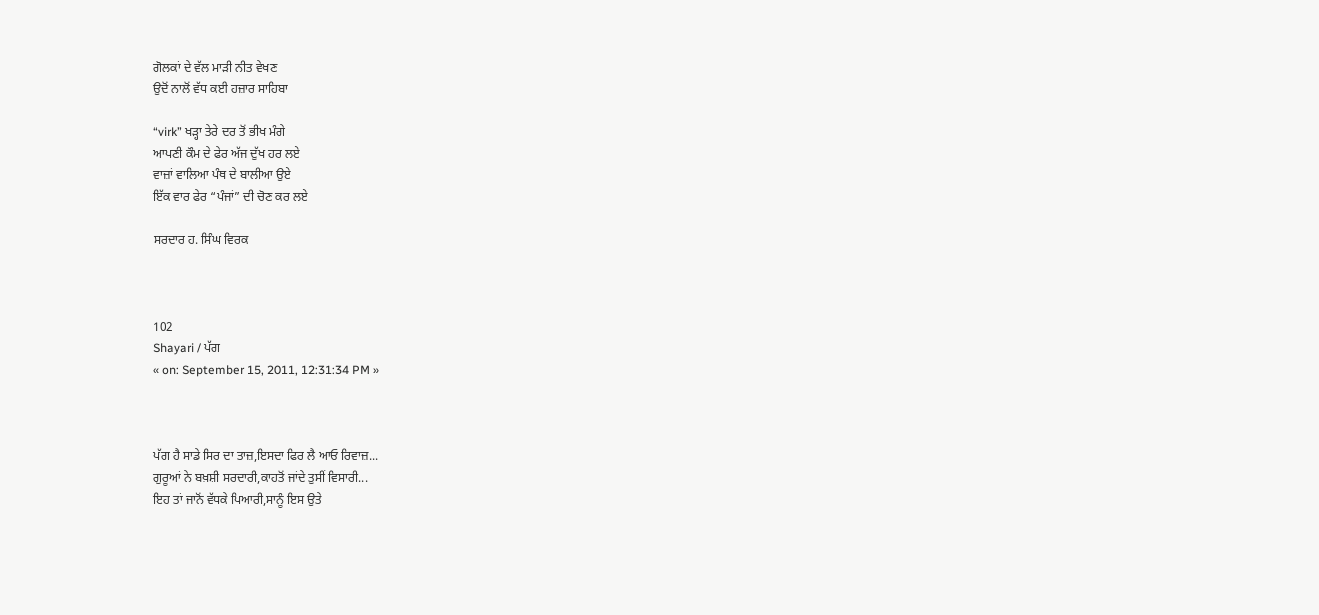ਗੋਲਕਾਂ ਦੇ ਵੱਲ ਮਾੜੀ ਨੀਤ ਵੇਖਣ
ਉਦੋਂ ਨਾਲੋਂ ਵੱਧ ਕਈ ਹਜ਼ਾਰ ਸਾਹਿਬਾ

“virk” ਖੜ੍ਹਾ ਤੇਰੇ ਦਰ ਤੋਂ ਭੀਖ ਮੰਗੇ
ਆਪਣੀ ਕੌਮ ਦੇ ਫੇਰ ਅੱਜ ਦੁੱਖ ਹਰ ਲਏ
ਵਾਜ਼ਾਂ ਵਾਲਿਆ ਪੰਥ ਦੇ ਬਾਲੀਆ ਉਏ
ਇੱਕ ਵਾਰ ਫੇਰ “ਪੰਜਾਂ” ਦੀ ਚੋਣ ਕਰ ਲਏ

ਸਰਦਾਰ ਹ. ਸਿੰਘ ਵਿਰਕ



102
Shayari / ਪੱਗ
« on: September 15, 2011, 12:31:34 PM »



ਪੱਗ ਹੈ ਸਾਡੇ ਸਿਰ ਦਾ ਤਾਜ਼,ਇਸਦਾ ਫਿਰ ਲੈ ਆਓ ਰਿਵਾਜ਼...
ਗੁਰੂਆਂ ਨੇ ਬਖ਼ਸ਼ੀ ਸਰਦਾਰੀ,ਕਾਹਤੋਂ ਜਾਂਦੇ ਤੁਸੀਂ ਵਿਸਾਰੀ...
ਇਹ ਤਾਂ ਜਾਨੋਂ ਵੱਧਕੇ ਪਿਆਰੀ,ਸਾਨੂੰ ਇਸ ਉਤੇ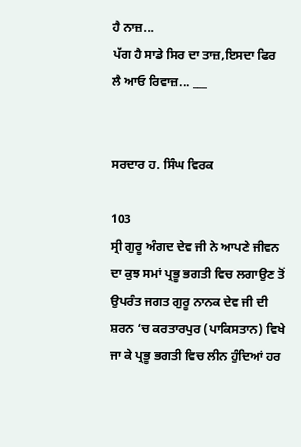ਹੈ ਨਾਜ਼...
ਪੱਗ ਹੈ ਸਾਡੇ ਸਿਰ ਦਾ ਤਾਜ਼,ਇਸਦਾ ਫਿਰ ਲੈ ਆਓ ਰਿਵਾਜ਼... ___


ਸਰਦਾਰ ਹ. ਸਿੰਘ ਵਿਰਕ

103
ਸ੍ਰੀ ਗੁਰੂ ਅੰਗਦ ਦੇਵ ਜੀ ਨੇ ਆਪਣੇ ਜੀਵਨ ਦਾ ਕੁਝ ਸਮਾਂ ਪ੍ਰਭੂ ਭਗਤੀ ਵਿਚ ਲਗਾਉਣ ਤੋਂ ਉਪਰੰਤ ਜਗਤ ਗੁਰੂ ਨਾਨਕ ਦੇਵ ਜੀ ਦੀ ਸ਼ਰਨ ‘ਚ ਕਰਤਾਰਪੁਰ (ਪਾਕਿਸਤਾਨ) ਵਿਖੇ ਜਾ ਕੇ ਪ੍ਰਭੂ ਭਗਤੀ ਵਿਚ ਲੀਨ ਹੁੰਦਿਆਂ ਹਰ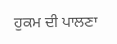ਹੁਕਮ ਦੀ ਪਾਲਣਾ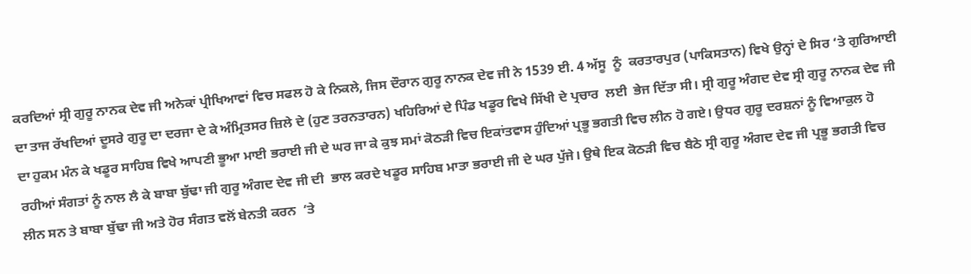ਕਰਦਿਆਂ ਸ੍ਰੀ ਗੁਰੂ ਨਾਨਕ ਦੇਵ ਜੀ ਅਨੇਕਾਂ ਪ੍ਰੀਖਿਆਵਾਂ ਵਿਚ ਸਫਲ ਹੋ ਕੇ ਨਿਕਲੇ, ਜਿਸ ਦੌਰਾਨ ਗੁਰੂ ਨਾਨਕ ਦੇਵ ਜੀ ਨੇ 1539 ਈ. 4 ਅੱਸੂ  ਨੂੰ  ਕਰਤਾਰਪੁਰ (ਪਾਕਿਸਤਾਨ) ਵਿਖੇ ਉਨ੍ਹਾਂ ਦੇ ਸਿਰ ‘ਤੇ ਗੁਰਿਆਈ ਦਾ ਤਾਜ ਰੱਖਦਿਆਂ ਦੂਸਰੇ ਗੁਰੂ ਦਾ ਦਰਜਾ ਦੇ ਕੇ ਅੰਮ੍ਰਿਤਸਰ ਜ਼ਿਲੇ ਦੇ (ਹੁਣ ਤਰਨਤਾਰਨ) ਖਹਿਰਿਆਂ ਦੇ ਪਿੰਡ ਖਡੂਰ ਵਿਖੇ ਸਿੱਖੀ ਦੇ ਪ੍ਰਚਾਰ  ਲਈ  ਭੇਜ ਦਿੱਤਾ ਸੀ। ਸ੍ਰੀ ਗੁਰੂ ਅੰਗਦ ਦੇਵ ਸ੍ਰੀ ਗੁਰੂ ਨਾਨਕ ਦੇਵ ਜੀ ਦਾ ਹੁਕਮ ਮੰਨ ਕੇ ਖਡੂਰ ਸਾਹਿਬ ਵਿਖੇ ਆਪਣੀ ਭੂਆ ਮਾਈ ਭਰਾਈ ਜੀ ਦੇ ਘਰ ਜਾ ਕੇ ਕੁਝ ਸਮਾਂ ਕੋਠੜੀ ਵਿਚ ਇਕਾਂਤਵਾਸ ਹੁੰਦਿਆਂ ਪ੍ਰਭੂ ਭਗਤੀ ਵਿਚ ਲੀਨ ਹੋ ਗਏ। ਉਧਰ ਗੁਰੂ ਦਰਸ਼ਨਾਂ ਨੂੰ ਵਿਆਕੁਲ ਹੋ ਰਹੀਆਂ ਸੰਗਤਾਂ ਨੂੰ ਨਾਲ ਲੈ ਕੇ ਬਾਬਾ ਬੁੱਢਾ ਜੀ ਗੁਰੂ ਅੰਗਦ ਦੇਵ ਜੀ ਦੀ  ਭਾਲ ਕਰਦੇ ਖਡੂਰ ਸਾਹਿਬ ਮਾਤਾ ਭਰਾਈ ਜੀ ਦੇ ਘਰ ਪੁੱਜੇ। ਉਥੇ ਇਕ ਕੋਠੜੀ ਵਿਚ ਬੈਠੇ ਸ੍ਰੀ ਗੁਰੂ ਅੰਗਦ ਦੇਵ ਜੀ ਪ੍ਰਭੂ ਭਗਤੀ ਵਿਚ ਲੀਨ ਸਨ ਤੇ ਬਾਬਾ ਬੁੱਢਾ ਜੀ ਅਤੇ ਹੋਰ ਸੰਗਤ ਵਲੋਂ ਬੇਨਤੀ ਕਰਨ  ’ਤੇ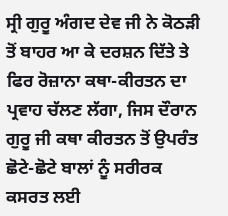ਸ੍ਰੀ ਗੁਰੂ ਅੰਗਦ ਦੇਵ ਜੀ ਨੇ ਕੋਠੜੀ ਤੋਂ ਬਾਹਰ ਆ ਕੇ ਦਰਸ਼ਨ ਦਿੱਤੇ ਤੇ ਫਿਰ ਰੋਜ਼ਾਨਾ ਕਥਾ-ਕੀਰਤਨ ਦਾ ਪ੍ਰਵਾਹ ਚੱਲਣ ਲੱਗਾ, ਜਿਸ ਦੌਰਾਨ ਗੁਰੂ ਜੀ ਕਥਾ ਕੀਰਤਨ ਤੋਂ ਉਪਰੰਤ ਛੋਟੇ-ਛੋਟੇ ਬਾਲਾਂ ਨੂੰ ਸਰੀਰਕ ਕਸਰਤ ਲਈ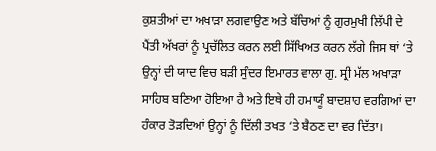ਕੁਸ਼ਤੀਆਂ ਦਾ ਅਖਾੜਾ ਲਗਵਾਉਣ ਅਤੇ ਬੱਚਿਆਂ ਨੂੰ ਗੁਰਮੁਖੀ ਲਿੱਪੀ ਦੇ ਪੈਂਤੀ ਅੱਖਰਾਂ ਨੂੰ ਪ੍ਰਚੱਲਿਤ ਕਰਨ ਲਈ ਸਿੱਖਿਅਤ ਕਰਨ ਲੱਗੇ ਜਿਸ ਥਾਂ ‘ਤੇ ਉਨ੍ਹਾਂ ਦੀ ਯਾਦ ਵਿਚ ਬੜੀ ਸੁੰਦਰ ਇਮਾਰਤ ਵਾਲਾ ਗੁ. ਸ੍ਰੀ ਮੱਲ ਅਖਾੜਾ ਸਾਹਿਬ ਬਣਿਆ ਹੋਇਆ ਹੈ ਅਤੇ ਇਥੇ ਹੀ ਹਮਾਯੂੰ ਬਾਦਸ਼ਾਹ ਵਰਗਿਆਂ ਦਾ ਹੰਕਾਰ ਤੋੜਦਿਆਂ ਉਨ੍ਹਾਂ ਨੂੰ ਦਿੱਲੀ ਤਖਤ ‘ਤੇ ਬੈਠਣ ਦਾ ਵਰ ਦਿੱਤਾ।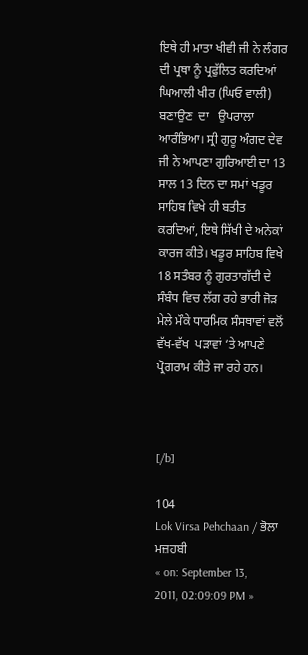ਇਥੇ ਹੀ ਮਾਤਾ ਖੀਵੀ ਜੀ ਨੇ ਲੰਗਰ ਦੀ ਪ੍ਰਥਾ ਨੂੰ ਪ੍ਰਫੁੱਲਿਤ ਕਰਦਿਆਂ ਘਿਆਲੀ ਖੀਰ (ਘਿਓ ਵਾਲੀ) ਬਣਾਉਣ  ਦਾ   ਉਪਰਾਲਾ ਆਰੰਭਿਆ। ਸ੍ਰੀ ਗੁਰੂ ਅੰਗਦ ਦੇਵ ਜੀ ਨੇ ਆਪਣਾ ਗੁਰਿਆਈ ਦਾ 13 ਸਾਲ 13 ਦਿਨ ਦਾ ਸਮਾਂ ਖਡੂਰ ਸਾਹਿਬ ਵਿਖੇ ਹੀ ਬਤੀਤ ਕਰਦਿਆਂ, ਇਥੇ ਸਿੱਖੀ ਦੇ ਅਨੇਕਾਂ ਕਾਰਜ ਕੀਤੇ। ਖਡੂਰ ਸਾਹਿਬ ਵਿਖੇ 18 ਸਤੰਬਰ ਨੂੰ ਗੁਰਤਾਗੱਦੀ ਦੇ ਸੰਬੰਧ ਵਿਚ ਲੱਗ ਰਹੇ ਭਾਰੀ ਜੋੜ  ਮੇਲੇ ਮੌਕੇ ਧਾਰਮਿਕ ਸੰਸਥਾਵਾਂ ਵਲੋਂ ਵੱਖ-ਵੱਖ  ਪੜਾਵਾਂ ‘ਤੇ ਆਪਣੇ ਪ੍ਰੋਗਰਾਮ ਕੀਤੇ ਜਾ ਰਹੇ ਹਨ।



[/b]

104
Lok Virsa Pehchaan / ਭੋਲਾ ਮਜ਼ਹਬੀ
« on: September 13, 2011, 02:09:09 PM »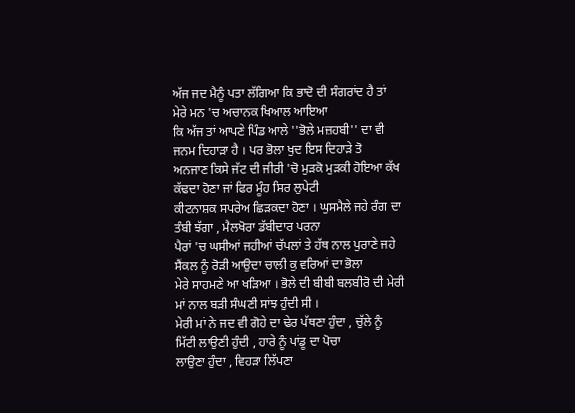ਅੱਜ ਜਦ ਮੈਨੂੰ ਪਤਾ ਲੱਗਿਆ ਕਿ ਭਾਦੋ ਦੀ ਸੰਗਰਾਂਦ ਹੈ ਤਾਂ ਮੇਰੇ ਮਨ 'ਚ ਅਚਾਨਕ ਖਿਆਲ ਆਇਆ
ਕਿ ਅੱਜ ਤਾਂ ਆਪਣੇ ਪਿੰਡ ਆਲੇ ''ਭੋਲੇ ਮਜ਼ਹਬੀ'' ਦਾ ਵੀ ਜਨਮ ਦਿਹਾੜਾ ਹੈ । ਪਰ ਭੋਲਾ ਖੁਦ ਇਸ ਦਿਹਾੜੇ ਤੋ
ਅਨਜਾਣ ਕਿਸੇ ਜੱਟ ਦੀ ਜੀਰੀ 'ਚੋ ਮੁੜਕੋ ਮੁੜਕੀ ਹੋਇਆ ਕੱਖ ਕੱਢਦਾ ਹੋਣਾ ਜਾਂ ਫਿਰ ਮੂੰਹ ਸਿਰ ਲੁਪੇਟੀ
ਕੀਟਨਾਸ਼ਕ ਸਪਰੇਅ ਛਿੜਕਦਾ ਹੋਣਾ । ਘੁਸਮੈਲੇ ਜਹੇ ਰੰਗ ਦਾ ਤੰਬੀ ਝੱਗਾ , ਮੈਲਖੋਰਾ ਡੱਬੀਦਾਰ ਪਰਨਾ
ਪੈਰਾਂ 'ਚ ਘਸੀਆਂ ਜਹੀਆਂ ਚੱਪਲਾਂ ਤੇ ਹੱਥ ਨਾਲ ਪੁਰਾਣੇ ਜਹੇ ਸੈਂਕਲ ਨੂੰ ਰੋੜੀ ਆਉਦਾ ਚਾਲੀ ਕੁ ਵਰਿਆਂ ਦਾ ਭੋਲਾ
ਮੇਰੇ ਸਾਹਮਣੇ ਆ ਖੜਿਆ । ਭੋਲੇ ਦੀ ਬੀਬੀ ਬਲਬੀਰੋ ਦੀ ਮੇਰੀ ਮਾਂ ਨਾਲ ਬੜੀ ਸੰਘਣੀ ਸਾਂਝ ਹੁੰਦੀ ਸੀ ।
ਮੇਰੀ ਮਾਂ ਨੇ ਜਦ ਵੀ ਗੋਹੇ ਦਾ ਢੇਰ ਪੱਥਣਾ ਹੁੰਦਾ , ਚੁੱਲੇ ਨੂੰ ਮਿੱਟੀ ਲਾਉਣੀ ਹੁੰਦੀ , ਹਾਰੇ ਨੂੰ ਪਾਂਡੂ ਦਾ ਪੋਚਾ
ਲਾਉਣਾ ਹੁੰਦਾ , ਵਿਹੜਾ ਲਿੱਪਣਾ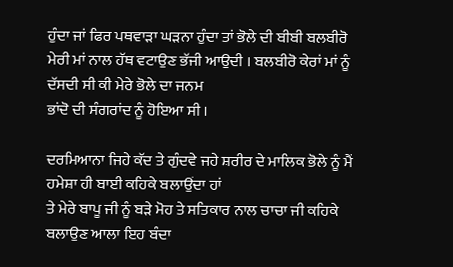ਹੁੰਦਾ ਜਾਂ ਫਿਰ ਪਥਵਾੜਾ ਘੜਨਾ ਹੁੰਦਾ ਤਾਂ ਭੋਲੇ ਦੀ ਬੀਬੀ ਬਲਬੀਰੋ
ਮੇਰੀ ਮਾਂ ਨਾਲ ਹੱਥ ਵਟਾਉਣ ਭੱਜੀ ਆਉਦੀ । ਬਲਬੀਰੋ ਕੇਰਾਂ ਮਾਂ ਨੂੰ ਦੱਸਦੀ ਸੀ ਕੀ ਮੇਰੇ ਭੋਲੇ ਦਾ ਜਨਮ
ਭਾਂਦੋ ਦੀ ਸੰਗਰਾਂਦ ਨੂੰ ਹੋਇਆ ਸੀ ।

ਦਰਮਿਆਨਾ ਜਿਹੇ ਕੱਦ ਤੇ ਗੁੰਦਵੇ ਜਹੇ ਸ਼ਰੀਰ ਦੇ ਮਾਲਿਕ ਭੋਲੇ ਨੂੰ ਮੈਂ ਹਮੇਸ਼ਾ ਹੀ ਬਾਈ ਕਹਿਕੇ ਬਲਾਉਂਦਾ ਹਾਂ
ਤੇ ਮੇਰੇ ਬਾਪੂ ਜੀ ਨੂੰ ਬੜੇ ਮੋਹ ਤੇ ਸਤਿਕਾਰ ਨਾਲ ਚਾਚਾ ਜੀ ਕਹਿਕੇ ਬਲਾਉਣ ਆਲਾ ਇਹ ਬੰਦਾ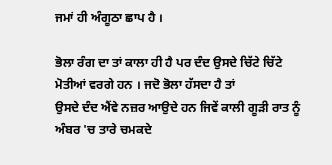ਜਮਾਂ ਹੀ ਅੰਗੂਠਾ ਛਾਪ ਹੈ ।

ਭੋਲਾ ਰੰਗ ਦਾ ਤਾਂ ਕਾਲਾ ਹੀ ਹੈ ਪਰ ਦੰਦ ਉਸਦੇ ਚਿੱਟੇ ਚਿੱਟੇ ਮੋਤੀਆਂ ਵਰਗੇ ਹਨ । ਜਦੋ ਭੋਲਾ ਹੱਸਦਾ ਹੈ ਤਾਂ
ਉਸਦੇ ਦੰਦ ਐਂਵੇ ਨਜ਼ਰ ਆਉਦੇ ਹਨ ਜਿਵੇਂ ਕਾਲੀ ਗੂੜੀ ਰਾਤ ਨੂੰ ਅੰਬਰ 'ਚ ਤਾਰੇ ਚਮਕਦੇ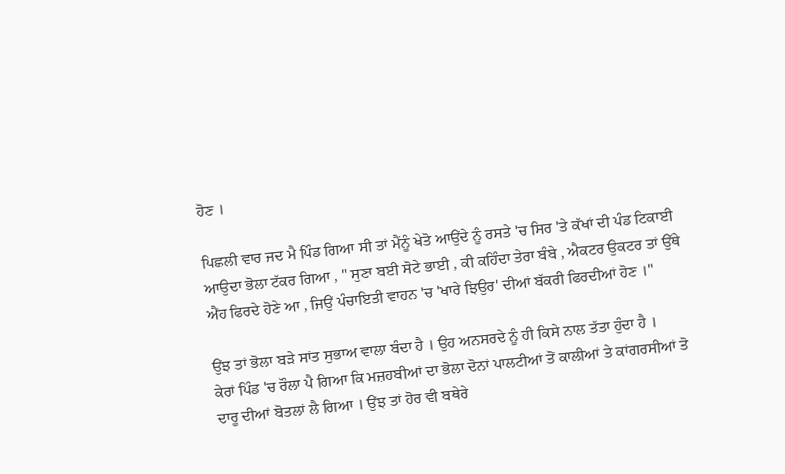ਹੋਣ ।

ਪਿਛਲੀ ਵਾਰ ਜਦ ਮੈ ਪਿੰਡ ਗਿਆ ਸੀ ਤਾਂ ਮੈਂਨੂੰ ਖੇਤੋ ਆਉਂਦੇ ਨੂੰ ਰਸਤੇ 'ਚ ਸਿਰ 'ਤੇ ਕੱਖਾਂ ਦੀ ਪੰਡ ਟਿਕਾਈ
ਆਉਦਾ ਭੋਲਾ ਟੱਕਰ ਗਿਆ , " ਸੁਣਾ ਬਈ ਸੋਟੇ ਭਾਈ , ਕੀ ਕਹਿੰਦਾ ਤੇਰਾ ਬੰਬੇ , ਐਕਟਰ ਉਕਟਰ ਤਾਂ ਉੱਥੇ
ਐਂਹ ਫਿਰਦੇ ਹੋਣੇ ਆ , ਜਿਉਂ ਪੰਚਾਇਤੀ ਵਾਹਨ 'ਚ 'ਖਾਰੇ ਝਿਉਰ' ਦੀਆਂ ਬੱਕਰੀ ਫਿਰਦੀਆਂ ਹੋਣ ।"

ਉਂਝ ਤਾਂ ਭੋਲਾ ਬੜੇ ਸਾਂਤ ਸੁਭਾਅ ਵਾਲਾ ਬੰਦਾ ਹੈ । ਉਹ ਅਨਸਰਦੇ ਨੂੰ ਹੀ ਕਿਸੇ ਨਾਲ ਤੱਤਾ ਹੁੰਦਾ ਹੈ ।
ਕੇਰਾਂ ਪਿੰਡ 'ਚ ਰੌਲਾ ਪੈ ਗਿਆ ਕਿ ਮਜ਼ਹਬੀਆਂ ਦਾ ਭੋਲਾ ਦੋਨਾਂ ਪਾਲਟੀਆਂ ਤੋਂ ਕਾਲੀਆਂ ਤੇ ਕਾਂਗਰਸੀਆਂ ਤੋ
ਦਾਰੂ ਦੀਆਂ ਬੋਤਲਾਂ ਲੈ ਗਿਆ । ਉਂਝ ਤਾਂ ਹੋਰ ਵੀ ਬਥੇਰੇ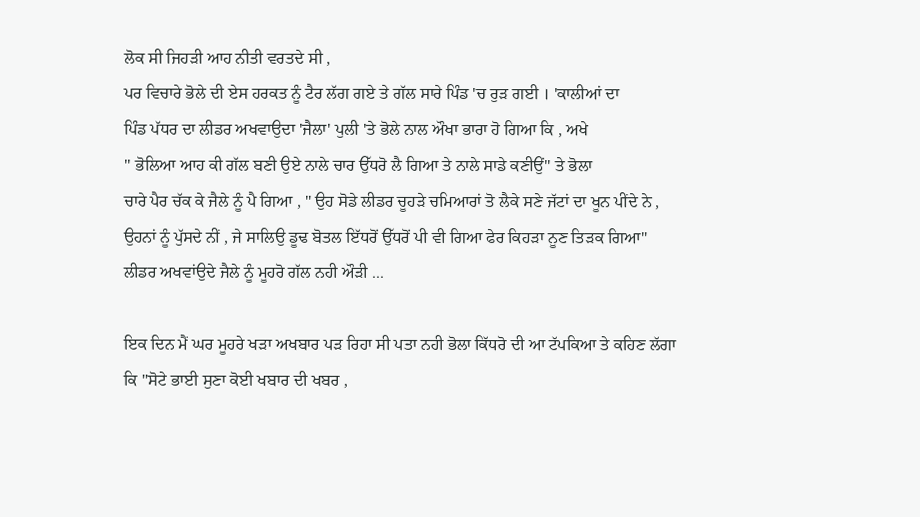ਲੋਕ ਸੀ ਜਿਹੜੀ ਆਹ ਨੀਤੀ ਵਰਤਦੇ ਸੀ ,
ਪਰ ਵਿਚਾਰੇ ਭੋਲੇ ਦੀ ਏਸ ਹਰਕਤ ਨੂੰ ਟੈਰ ਲੱਗ ਗਏ ਤੇ ਗੱਲ ਸਾਰੇ ਪਿੰਡ 'ਚ ਰੁੜ ਗਈ । 'ਕਾਲੀਆਂ ਦਾ
ਪਿੰਡ ਪੱਧਰ ਦਾ ਲੀਡਰ ਅਖਵਾਉਦਾ 'ਜੈਲਾ' ਪੁਲੀ 'ਤੇ ਭੋਲੇ ਨਾਲ ਔਖਾ ਭਾਰਾ ਹੋ ਗਿਆ ਕਿ , ਅਖੇ
'' ਭੋਲਿਆ ਆਹ ਕੀ ਗੱਲ ਬਣੀ ਉਏ ਨਾਲੇ ਚਾਰ ਉੱਧਰੋ ਲੈ ਗਿਆ ਤੇ ਨਾਲੇ ਸਾਡੇ ਕਣੀਉਂ" ਤੇ ਭੋਲਾ
ਚਾਰੇ ਪੈਰ ਚੱਕ ਕੇ ਜੈਲੇ ਨੂੰ ਪੈ ਗਿਆ , " ਉਹ ਸੋਡੇ ਲੀਡਰ ਚੂਹੜੇ ਚਮਿਆਰਾਂ ਤੋ ਲੈਕੇ ਸਣੇ ਜੱਟਾਂ ਦਾ ਖੂਨ ਪੀਂਦੇ ਨੇ ,
ਉਹਨਾਂ ਨੂੰ ਪੁੱਸਦੇ ਨੀਂ , ਜੇ ਸਾਲਿਉ ਡੂਢ ਬੋਤਲ ਇੱਧਰੋਂ ਉੱਧਰੋਂ ਪੀ ਵੀ ਗਿਆ ਫੇਰ ਕਿਹੜਾ ਨੂਣ ਤਿੜਕ ਗਿਆ"
ਲੀਡਰ ਅਖਵਾਂਉਦੇ ਜੈਲੇ ਨੂੰ ਮੂਹਰੋ ਗੱਲ ਨਹੀ ਔੜੀ ...

ਇਕ ਦਿਨ ਮੈਂ ਘਰ ਮੂਹਰੇ ਖੜਾ ਅਖਬਾਰ ਪੜ ਰਿਹਾ ਸੀ ਪਤਾ ਨਹੀ ਭੋਲਾ ਕਿੱਧਰੋ ਦੀ ਆ ਟੱਪਕਿਆ ਤੇ ਕਹਿਣ ਲੱਗਾ
ਕਿ ''ਸੋਟੇ ਭਾਈ ਸੁਣਾ ਕੋਈ ਖਬਾਰ ਦੀ ਖਬਰ ,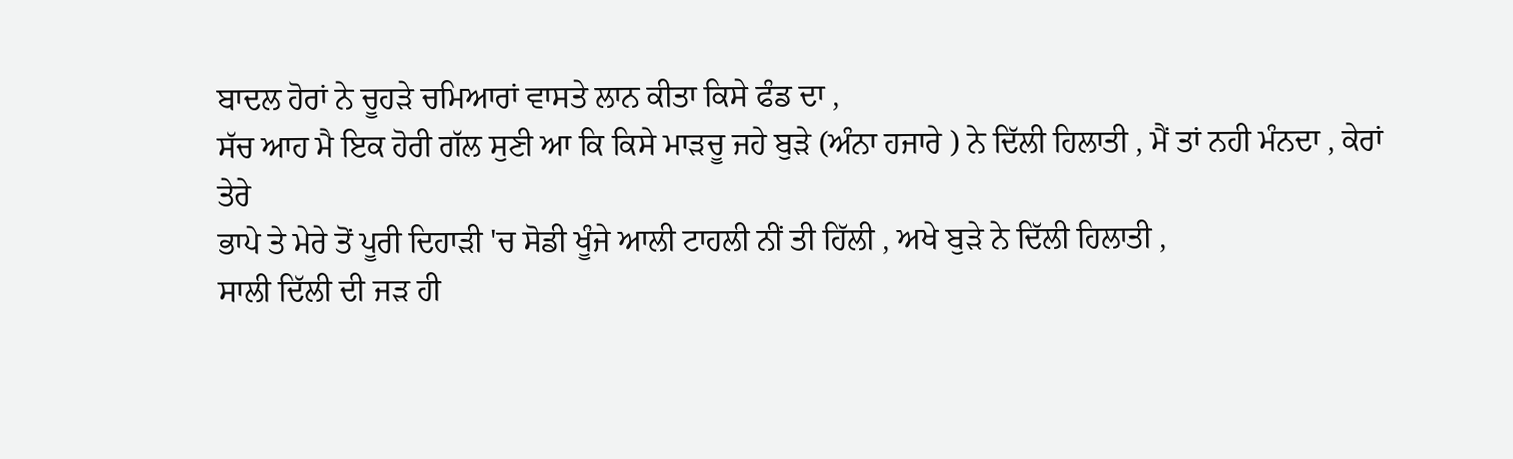ਬਾਦਲ ਹੋਰਾਂ ਨੇ ਚੂਹੜੇ ਚਮਿਆਰਾਂ ਵਾਸਤੇ ਲਾਨ ਕੀਤਾ ਕਿਸੇ ਫੰਡ ਦਾ ,
ਸੱਚ ਆਹ ਮੈ ਇਕ ਹੋਰੀ ਗੱਲ ਸੁਣੀ ਆ ਕਿ ਕਿਸੇ ਮਾੜਚੂ ਜਹੇ ਬੁੜੇ (ਅੰਨਾ ਹਜਾਰੇ ) ਨੇ ਦਿੱਲੀ ਹਿਲਾਤੀ , ਮੈਂ ਤਾਂ ਨਹੀ ਮੰਨਦਾ , ਕੇਰਾਂ ਤੇਰੇ
ਭਾਪੇ ਤੇ ਮੇਰੇ ਤੋਂ ਪੂਰੀ ਦਿਹਾੜੀ 'ਚ ਸੋਡੀ ਖੂੰਜੇ ਆਲੀ ਟਾਹਲੀ ਨੀਂ ਤੀ ਹਿੱਲੀ , ਅਖੇ ਬੁੜੇ ਨੇ ਦਿੱਲੀ ਹਿਲਾਤੀ ,
ਸਾਲੀ ਦਿੱਲੀ ਦੀ ਜੜ ਹੀ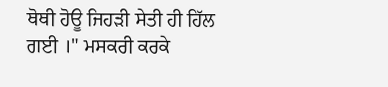ਥੋਥੀ ਹੋਊ ਜਿਹੜੀ ਸੇਤੀ ਹੀ ਹਿੱਲ ਗਈ ।" ਮਸਕਰੀ ਕਰਕੇ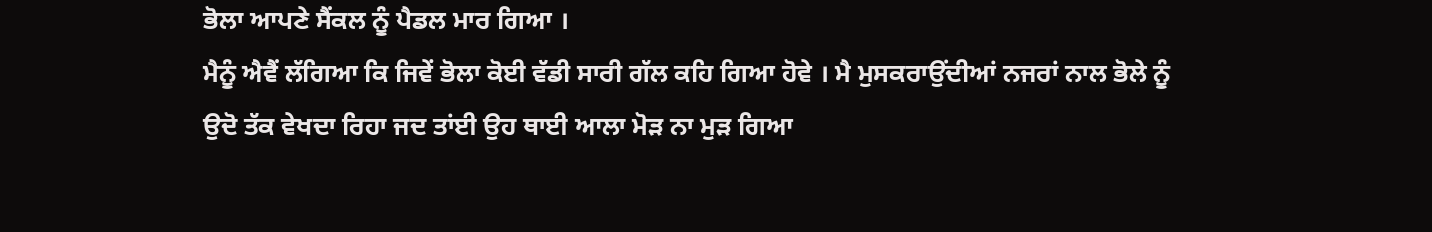ਭੋਲਾ ਆਪਣੇ ਸੈਂਕਲ ਨੂੰ ਪੈਡਲ ਮਾਰ ਗਿਆ ।
ਮੈਨੂੰ ਐਵੈਂ ਲੱਗਿਆ ਕਿ ਜਿਵੇਂ ਭੋਲਾ ਕੋਈ ਵੱਡੀ ਸਾਰੀ ਗੱਲ ਕਹਿ ਗਿਆ ਹੋਵੇ । ਮੈ ਮੁਸਕਰਾਉਂਦੀਆਂ ਨਜਰਾਂ ਨਾਲ ਭੋਲੇ ਨੂੰ
ਉਦੋ ਤੱਕ ਵੇਖਦਾ ਰਿਹਾ ਜਦ ਤਾਂਈ ਉਹ ਥਾਈ ਆਲਾ ਮੋੜ ਨਾ ਮੁੜ ਗਿਆ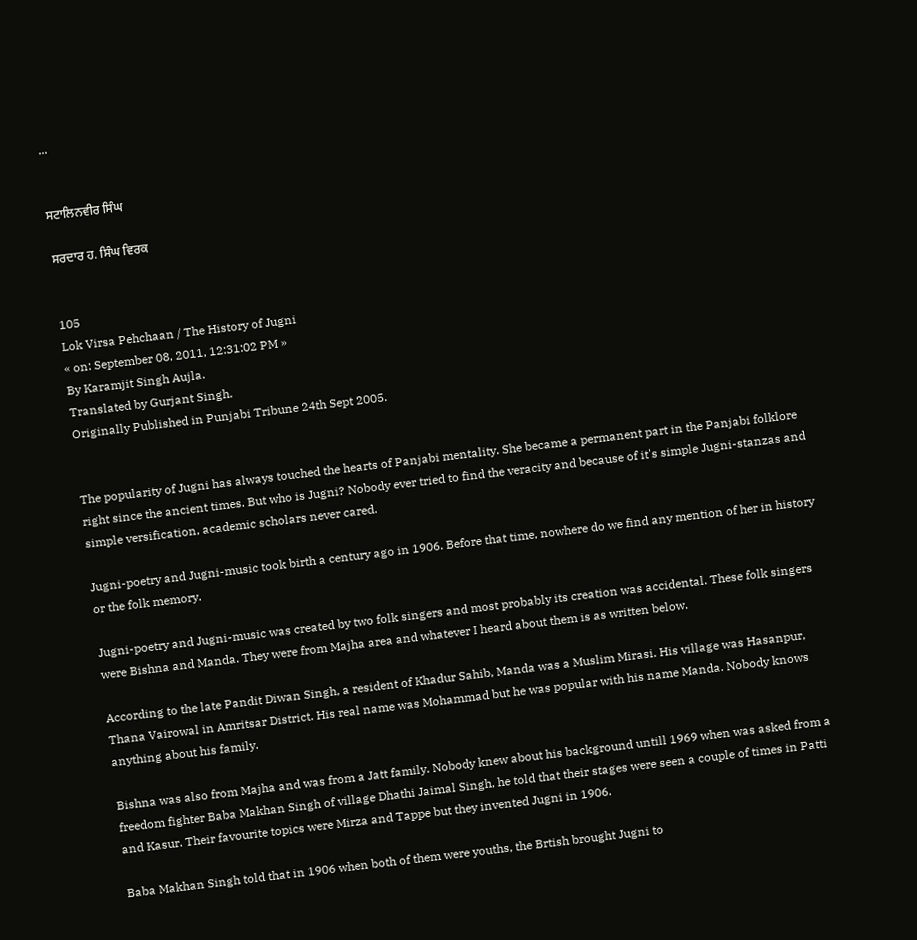...


ਸਟਾਲਿਨਵੀਰ ਸਿੰਘ

ਸਰਦਾਰ ਹ. ਸਿੰਘ ਵਿਰਕ


105
Lok Virsa Pehchaan / The History of Jugni
« on: September 08, 2011, 12:31:02 PM »
By Karamjit Singh Aujla.
Translated by Gurjant Singh.
Originally Published in Punjabi Tribune 24th Sept 2005.


The popularity of Jugni has always touched the hearts of Panjabi mentality. She became a permanent part in the Panjabi folklore right since the ancient times. But who is Jugni? Nobody ever tried to find the veracity and because of it's simple Jugni-stanzas and simple versification, academic scholars never cared.

Jugni-poetry and Jugni-music took birth a century ago in 1906. Before that time, nowhere do we find any mention of her in history or the folk memory.

Jugni-poetry and Jugni-music was created by two folk singers and most probably its creation was accidental. These folk singers were Bishna and Manda. They were from Majha area and whatever I heard about them is as written below.

According to the late Pandit Diwan Singh, a resident of Khadur Sahib, Manda was a Muslim Mirasi. His village was Hasanpur, Thana Vairowal in Amritsar District. His real name was Mohammad but he was popular with his name Manda. Nobody knows anything about his family.

Bishna was also from Majha and was from a Jatt family. Nobody knew about his background untill 1969 when was asked from a freedom fighter Baba Makhan Singh of village Dhathi Jaimal Singh, he told that their stages were seen a couple of times in Patti and Kasur. Their favourite topics were Mirza and Tappe but they invented Jugni in 1906.

Baba Makhan Singh told that in 1906 when both of them were youths, the Brtish brought Jugni to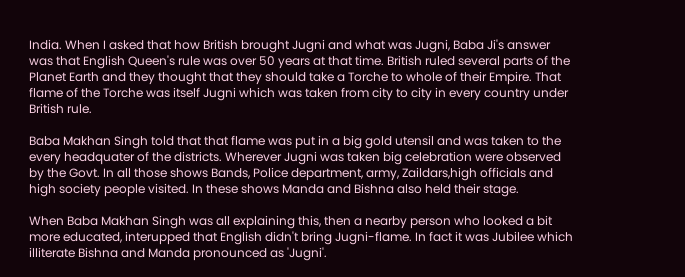India. When I asked that how British brought Jugni and what was Jugni, Baba Ji's answer was that English Queen's rule was over 50 years at that time. British ruled several parts of the Planet Earth and they thought that they should take a Torche to whole of their Empire. That flame of the Torche was itself Jugni which was taken from city to city in every country under British rule.

Baba Makhan Singh told that that flame was put in a big gold utensil and was taken to the every headquater of the districts. Wherever Jugni was taken big celebration were observed by the Govt. In all those shows Bands, Police department, army, Zaildars,high officials and high society people visited. In these shows Manda and Bishna also held their stage.

When Baba Makhan Singh was all explaining this, then a nearby person who looked a bit more educated, interupped that English didn't bring Jugni-flame. In fact it was Jubilee which illiterate Bishna and Manda pronounced as 'Jugni'.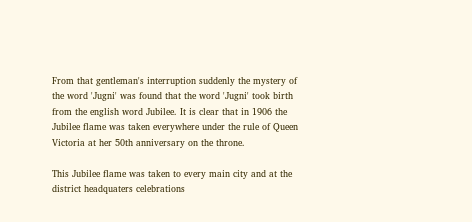From that gentleman's interruption suddenly the mystery of the word 'Jugni' was found that the word 'Jugni' took birth from the english word Jubilee. It is clear that in 1906 the Jubilee flame was taken everywhere under the rule of Queen Victoria at her 50th anniversary on the throne.

This Jubilee flame was taken to every main city and at the district headquaters celebrations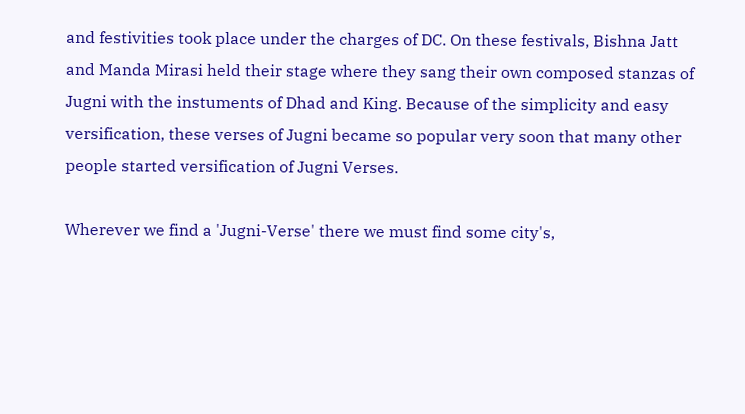and festivities took place under the charges of DC. On these festivals, Bishna Jatt and Manda Mirasi held their stage where they sang their own composed stanzas of Jugni with the instuments of Dhad and King. Because of the simplicity and easy versification, these verses of Jugni became so popular very soon that many other people started versification of Jugni Verses.

Wherever we find a 'Jugni-Verse' there we must find some city's,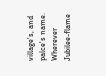village's, and palce's name. Wherever Jubilee-flame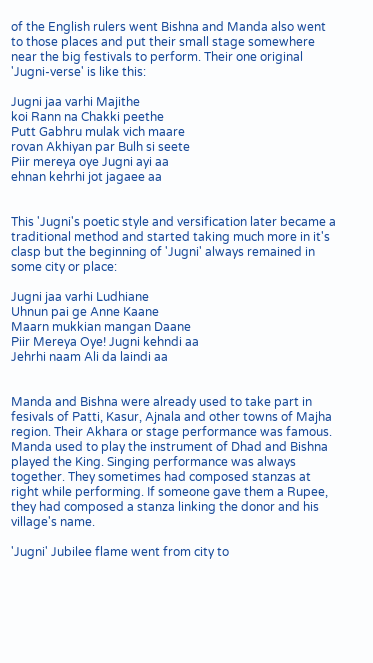of the English rulers went Bishna and Manda also went to those places and put their small stage somewhere near the big festivals to perform. Their one original 'Jugni-verse' is like this:

Jugni jaa varhi Majithe
koi Rann na Chakki peethe
Putt Gabhru mulak vich maare
rovan Akhiyan par Bulh si seete
Piir mereya oye Jugni ayi aa
ehnan kehrhi jot jagaee aa


This 'Jugni's poetic style and versification later became a traditional method and started taking much more in it's clasp but the beginning of 'Jugni' always remained in some city or place:

Jugni jaa varhi Ludhiane
Uhnun pai ge Anne Kaane
Maarn mukkian mangan Daane
Piir Mereya Oye! Jugni kehndi aa
Jehrhi naam Ali da laindi aa


Manda and Bishna were already used to take part in fesivals of Patti, Kasur, Ajnala and other towns of Majha region. Their Akhara or stage performance was famous. Manda used to play the instrument of Dhad and Bishna played the King. Singing performance was always together. They sometimes had composed stanzas at right while performing. If someone gave them a Rupee, they had composed a stanza linking the donor and his village's name.

'Jugni' Jubilee flame went from city to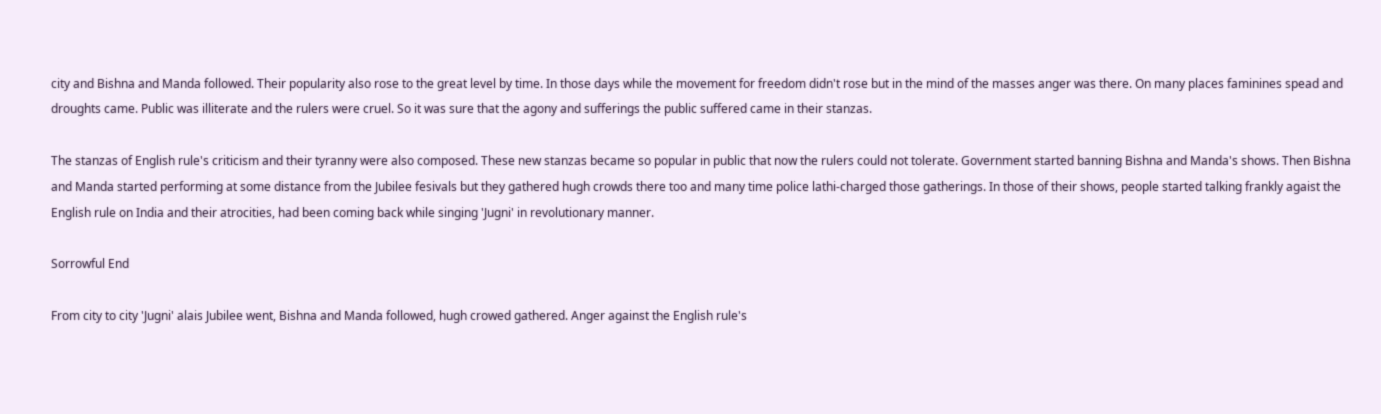city and Bishna and Manda followed. Their popularity also rose to the great level by time. In those days while the movement for freedom didn't rose but in the mind of the masses anger was there. On many places faminines spead and droughts came. Public was illiterate and the rulers were cruel. So it was sure that the agony and sufferings the public suffered came in their stanzas.

The stanzas of English rule's criticism and their tyranny were also composed. These new stanzas became so popular in public that now the rulers could not tolerate. Government started banning Bishna and Manda's shows. Then Bishna and Manda started performing at some distance from the Jubilee fesivals but they gathered hugh crowds there too and many time police lathi-charged those gatherings. In those of their shows, people started talking frankly agaist the English rule on India and their atrocities, had been coming back while singing 'Jugni' in revolutionary manner.

Sorrowful End

From city to city 'Jugni' alais Jubilee went, Bishna and Manda followed, hugh crowed gathered. Anger against the English rule's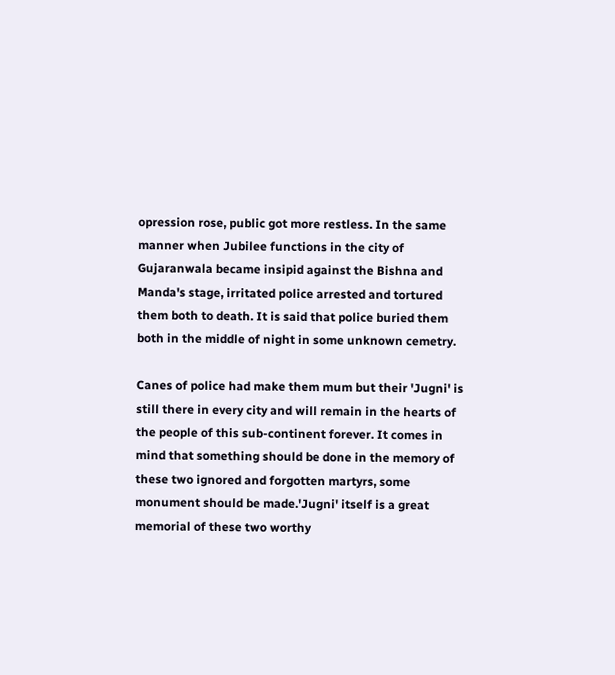opression rose, public got more restless. In the same manner when Jubilee functions in the city of Gujaranwala became insipid against the Bishna and Manda's stage, irritated police arrested and tortured them both to death. It is said that police buried them both in the middle of night in some unknown cemetry.

Canes of police had make them mum but their 'Jugni' is still there in every city and will remain in the hearts of the people of this sub-continent forever. It comes in mind that something should be done in the memory of these two ignored and forgotten martyrs, some monument should be made.'Jugni' itself is a great memorial of these two worthy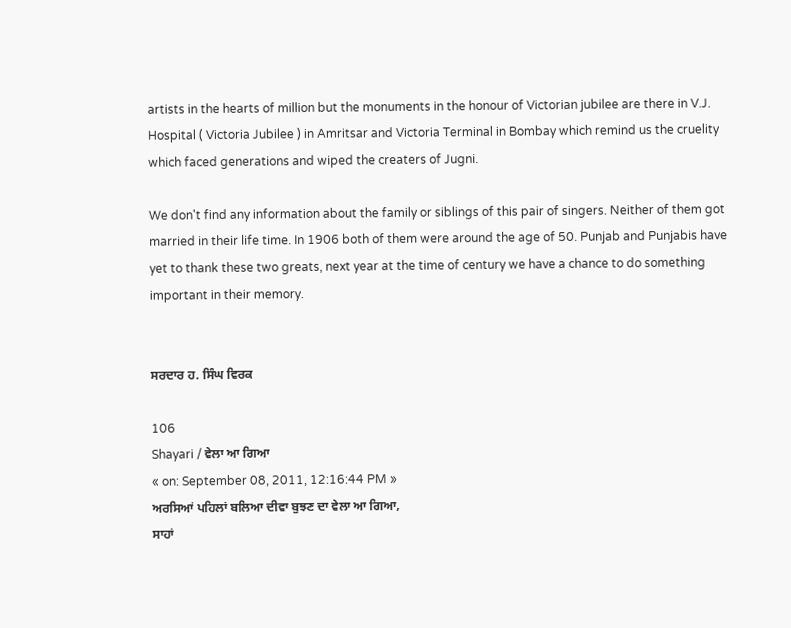artists in the hearts of million but the monuments in the honour of Victorian jubilee are there in V.J. Hospital ( Victoria Jubilee ) in Amritsar and Victoria Terminal in Bombay which remind us the cruelity which faced generations and wiped the creaters of Jugni.

We don't find any information about the family or siblings of this pair of singers. Neither of them got married in their life time. In 1906 both of them were around the age of 50. Punjab and Punjabis have yet to thank these two greats, next year at the time of century we have a chance to do something important in their memory.


ਸਰਦਾਰ ਹ. ਸਿੰਘ ਵਿਰਕ

106
Shayari / ਵੇਲਾ ਆ ਗਿਆ
« on: September 08, 2011, 12:16:44 PM »
ਅਰਸਿਆਂ ਪਹਿਲਾਂ ਬਲਿਆ ਦੀਵਾ ਬੁਝਣ ਦਾ ਵੇਲਾ ਆ ਗਿਆ,
ਸਾਹਾਂ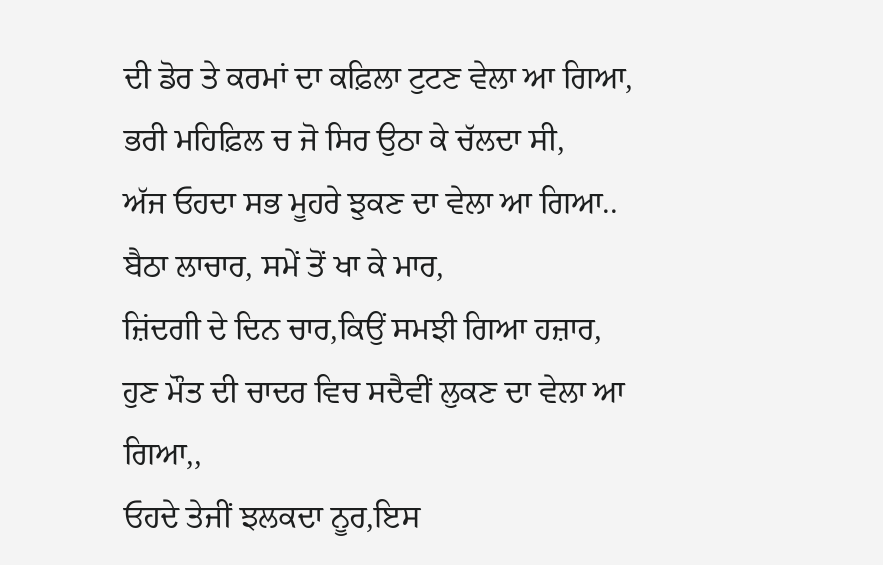ਦੀ ਡੋਰ ਤੇ ਕਰਮਾਂ ਦਾ ਕਫ਼ਿਲਾ ਟੁਟਣ ਵੇਲਾ ਆ ਗਿਆ,
ਭਰੀ ਮਹਿਫ਼ਿਲ ਚ ਜੋ ਸਿਰ ਉਠਾ ਕੇ ਚੱਲਦਾ ਸੀ,
ਅੱਜ ਓਹਦਾ ਸਭ ਮੂਹਰੇ ਝੁਕਣ ਦਾ ਵੇਲਾ ਆ ਗਿਆ..
ਬੈਠਾ ਲਾਚਾਰ, ਸਮੇਂ ਤੋਂ ਖਾ ਕੇ ਮਾਰ,
ਜ਼ਿਂਦਗੀ ਦੇ ਦਿਨ ਚਾਰ,ਕਿਉਂ ਸਮਝੀ ਗਿਆ ਹਜ਼ਾਰ,
ਹੁਣ ਮੌਤ ਦੀ ਚਾਦਰ ਵਿਚ ਸਦੈਵੀਂ ਲੁਕਣ ਦਾ ਵੇਲਾ ਆ ਗਿਆ,,
ਓਹਦੇ ਤੇਜੀਂ ਝਲਕਦਾ ਨੂਰ,ਇਸ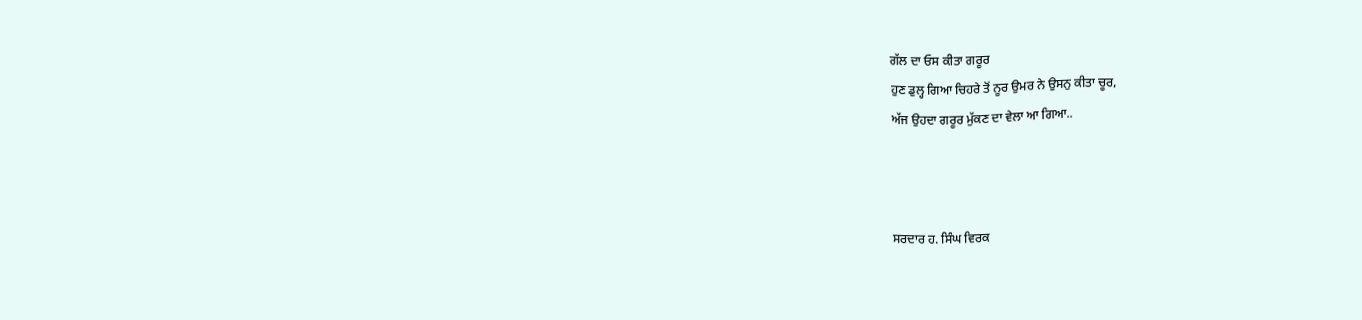ਗੱਲ ਦਾ ਓਸ ਕੀਤਾ ਗਰੂਰ
ਹੁਣ ਡੁਲ੍ਹ ਗਿਆ ਚਿਹਰੇ ਤੋਂ ਨੂਰ ਉਮਰ ਨੇ ਉਸਨੁ ਕੀਤਾ ਚੂਰ,
ਅੱਜ ਉਹਦਾ ਗਰੂਰ ਮੁੱਕਣ ਦਾ ਵੇਲਾ ਆ ਗਿਆ..



ਸਰਦਾਰ ਹ. ਸਿੰਘ ਵਿਰਕ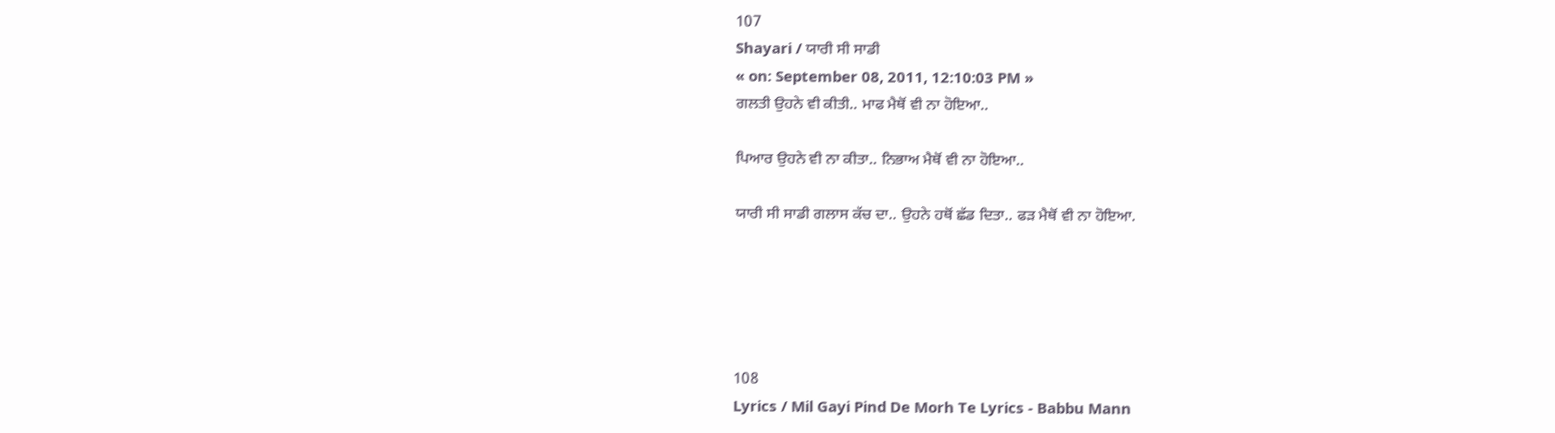107
Shayari / ਯਾਰੀ ਸੀ ਸਾਡੀ
« on: September 08, 2011, 12:10:03 PM »
ਗਲਤੀ ਉਹਨੇ ਵੀ ਕੀਤੀ.. ਮਾਫ ਮੈਥੋਂ ਵੀ ਨਾ ਹੋਇਆ..

ਪਿਆਰ ਉਹਨੇ ਵੀ ਨਾ ਕੀਤਾ.. ਨਿਭਾਅ ਮੈਥੋਂ ਵੀ ਨਾ ਹੋਇਆ..

ਯਾਰੀ ਸੀ ਸਾਡੀ ਗਲਾਸ ਕੱਚ ਦਾ.. ਉਹਨੇ ਹਥੋਂ ਛੱਡ ਦਿਤਾ.. ਫੜ ਮੈਥੋਂ ਵੀ ਨਾ ਹੋਇਆ.





108
Lyrics / Mil Gayi Pind De Morh Te Lyrics - Babbu Mann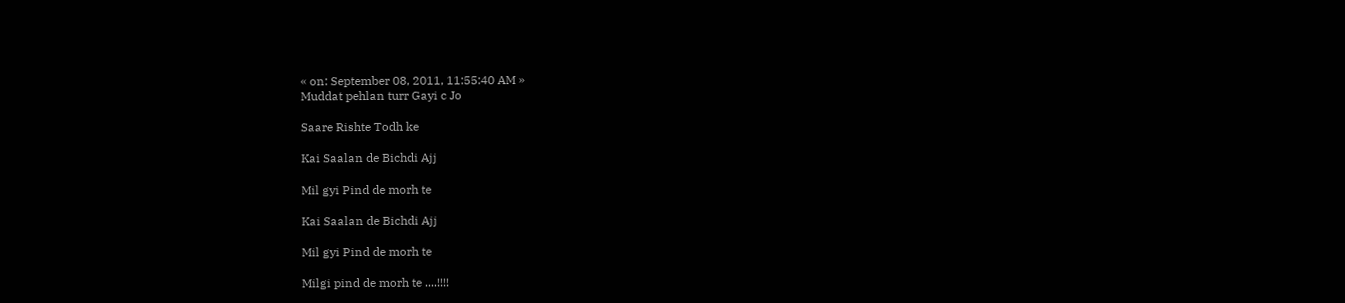« on: September 08, 2011, 11:55:40 AM »
Muddat pehlan turr Gayi c Jo

Saare Rishte Todh ke

Kai Saalan de Bichdi Ajj

Mil gyi Pind de morh te

Kai Saalan de Bichdi Ajj

Mil gyi Pind de morh te

Milgi pind de morh te ....!!!!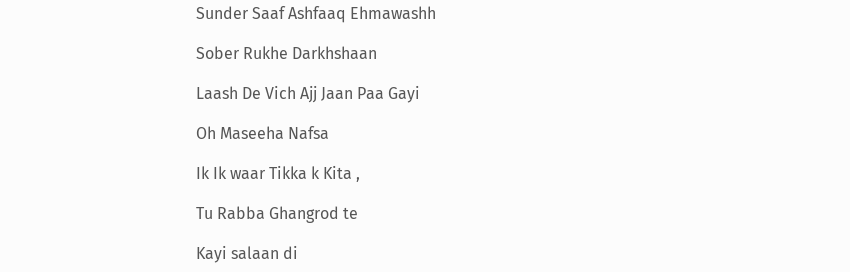Sunder Saaf Ashfaaq Ehmawashh

Sober Rukhe Darkhshaan

Laash De Vich Ajj Jaan Paa Gayi

Oh Maseeha Nafsa

Ik Ik waar Tikka k Kita ,

Tu Rabba Ghangrod te

Kayi salaan di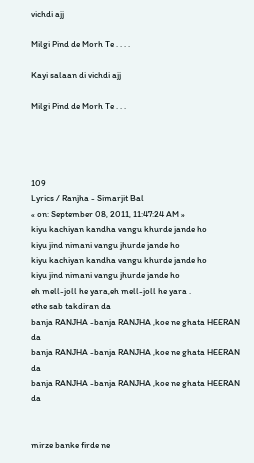vichdi ajj

Milgi Pind de Morh Te . . . .

Kayi salaan di vichdi ajj

Milgi Pind de Morh Te . . .




109
Lyrics / Ranjha - Simarjit Bal
« on: September 08, 2011, 11:47:24 AM »
kiyu kachiyan kandha vangu khurde jande ho
kiyu jind nimani vangu jhurde jande ho
kiyu kachiyan kandha vangu khurde jande ho
kiyu jind nimani vangu jhurde jande ho
eh mell-joll he yara,eh mell-joll he yara .
ethe sab takdiran da
banja RANJHA -banja RANJHA ,koe ne ghata HEERAN da
banja RANJHA -banja RANJHA ,koe ne ghata HEERAN da
banja RANJHA -banja RANJHA ,koe ne ghata HEERAN da


mirze banke firde ne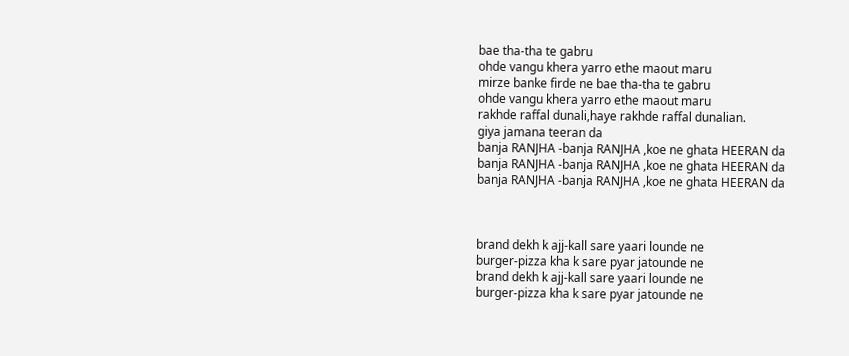bae tha-tha te gabru
ohde vangu khera yarro ethe maout maru
mirze banke firde ne bae tha-tha te gabru
ohde vangu khera yarro ethe maout maru
rakhde raffal dunali,haye rakhde raffal dunalian.
giya jamana teeran da
banja RANJHA -banja RANJHA ,koe ne ghata HEERAN da
banja RANJHA -banja RANJHA ,koe ne ghata HEERAN da
banja RANJHA -banja RANJHA ,koe ne ghata HEERAN da



brand dekh k ajj-kall sare yaari lounde ne
burger-pizza kha k sare pyar jatounde ne
brand dekh k ajj-kall sare yaari lounde ne
burger-pizza kha k sare pyar jatounde ne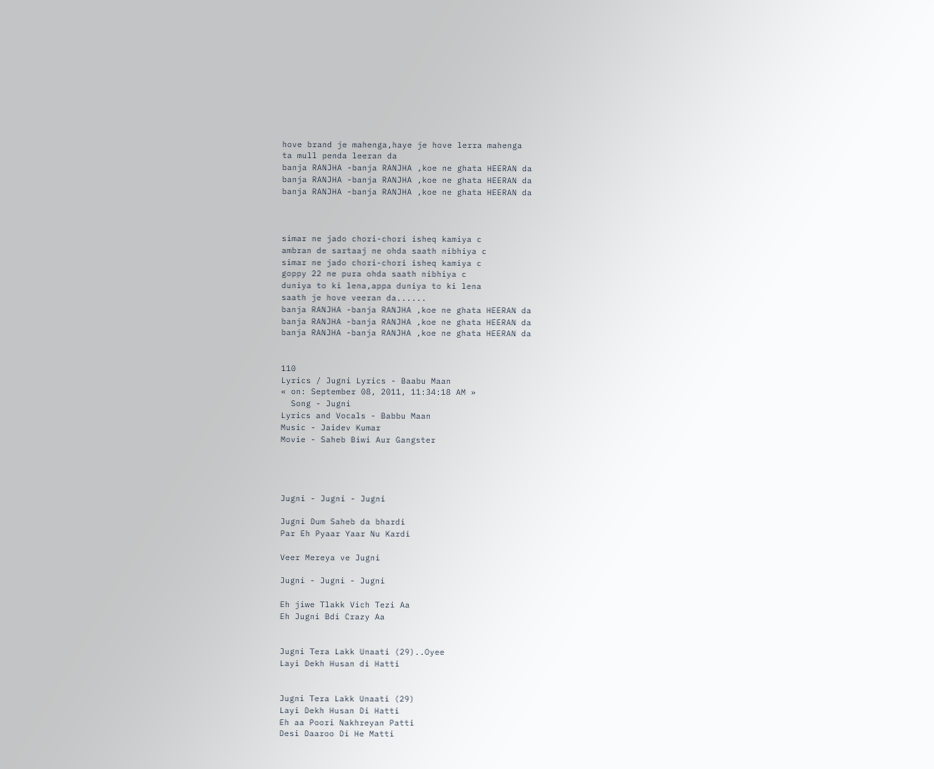hove brand je mahenga,haye je hove lerra mahenga
ta mull penda leeran da
banja RANJHA -banja RANJHA ,koe ne ghata HEERAN da
banja RANJHA -banja RANJHA ,koe ne ghata HEERAN da
banja RANJHA -banja RANJHA ,koe ne ghata HEERAN da



simar ne jado chori-chori isheq kamiya c
ambran de sartaaj ne ohda saath nibhiya c
simar ne jado chori-chori isheq kamiya c
goppy 22 ne pura ohda saath nibhiya c
duniya to ki lena,appa duniya to ki lena
saath je hove veeran da......
banja RANJHA -banja RANJHA ,koe ne ghata HEERAN da
banja RANJHA -banja RANJHA ,koe ne ghata HEERAN da
banja RANJHA -banja RANJHA ,koe ne ghata HEERAN da


110
Lyrics / Jugni Lyrics - Baabu Maan
« on: September 08, 2011, 11:34:18 AM »
  Song - Jugni
Lyrics and Vocals - Babbu Maan
Music - Jaidev Kumar
Movie - Saheb Biwi Aur Gangster




Jugni - Jugni - Jugni

Jugni Dum Saheb da bhardi
Par Eh Pyaar Yaar Nu Kardi

Veer Mereya ve Jugni

Jugni - Jugni - Jugni

Eh jiwe Tlakk Vich Tezi Aa
Eh Jugni Bdi Crazy Aa


Jugni Tera Lakk Unaati (29)..Oyee
Layi Dekh Husan di Hatti


Jugni Tera Lakk Unaati (29)
Layi Dekh Husan Di Hatti
Eh aa Poori Nakhreyan Patti
Desi Daaroo Di He Matti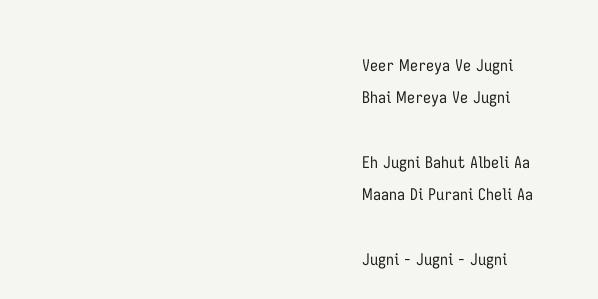Veer Mereya Ve Jugni
Bhai Mereya Ve Jugni

Eh Jugni Bahut Albeli Aa
Maana Di Purani Cheli Aa

Jugni - Jugni - Jugni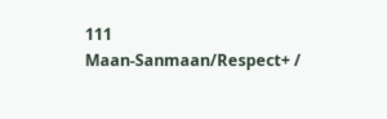111
Maan-Sanmaan/Respect+ /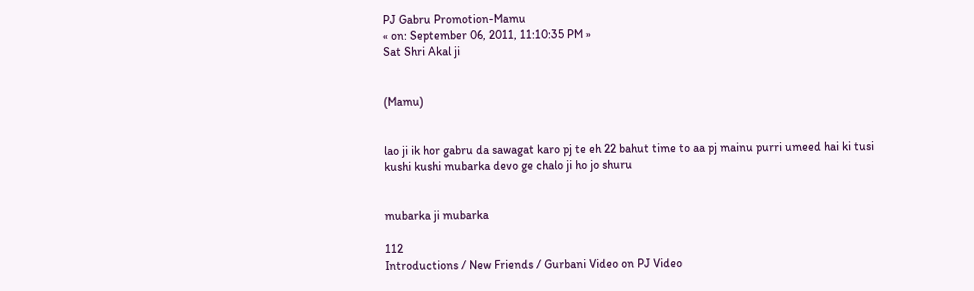PJ Gabru Promotion-Mamu
« on: September 06, 2011, 11:10:35 PM »
Sat Shri Akal ji


(Mamu)


lao ji ik hor gabru da sawagat karo pj te eh 22 bahut time to aa pj mainu purri umeed hai ki tusi kushi kushi mubarka devo ge chalo ji ho jo shuru


mubarka ji mubarka

112
Introductions / New Friends / Gurbani Video on PJ Video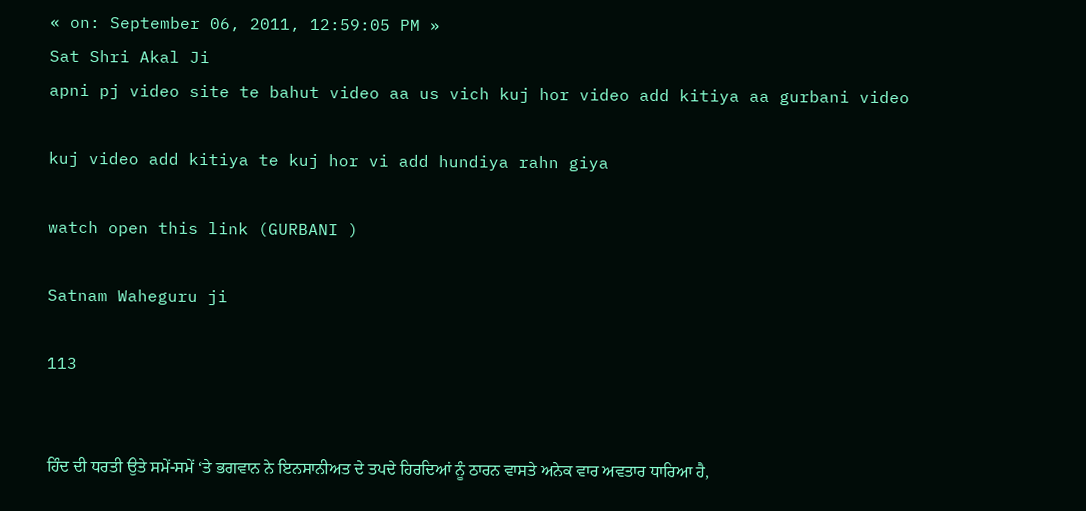« on: September 06, 2011, 12:59:05 PM »
Sat Shri Akal Ji
apni pj video site te bahut video aa us vich kuj hor video add kitiya aa gurbani video

kuj video add kitiya te kuj hor vi add hundiya rahn giya

watch open this link (GURBANI )

Satnam Waheguru ji

113


ਹਿੰਦ ਦੀ ਧਰਤੀ ਉਤੇ ਸਮੇਂ-ਸਮੇਂ ‘ਤੇ ਭਗਵਾਨ ਨੇ ਇਨਸਾਨੀਅਤ ਦੇ ਤਪਦੇ ਹਿਰਦਿਆਂ ਨੂੰ ਠਾਰਨ ਵਾਸਤੇ ਅਨੇਕ ਵਾਰ ਅਵਤਾਰ ਧਾਰਿਆ ਹੈ,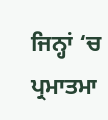ਜਿਨ੍ਹਾਂ ‘ਚ ਪ੍ਰਮਾਤਮਾ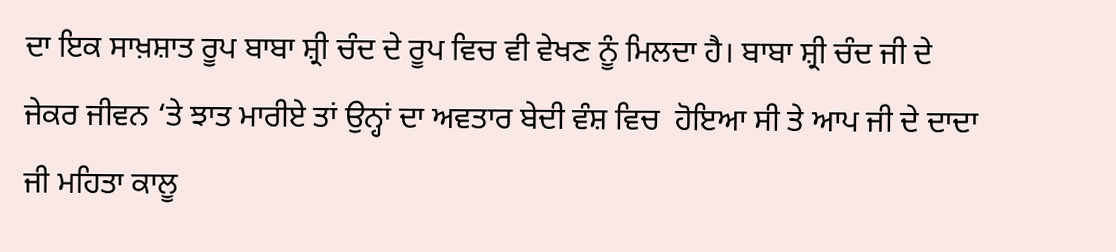ਦਾ ਇਕ ਸਾਖ਼ਸ਼ਾਤ ਰੂਪ ਬਾਬਾ ਸ਼੍ਰੀ ਚੰਦ ਦੇ ਰੂਪ ਵਿਚ ਵੀ ਵੇਖਣ ਨੂੰ ਮਿਲਦਾ ਹੈ। ਬਾਬਾ ਸ਼੍ਰੀ ਚੰਦ ਜੀ ਦੇ ਜੇਕਰ ਜੀਵਨ ‘ਤੇ ਝਾਤ ਮਾਰੀਏ ਤਾਂ ਉਨ੍ਹਾਂ ਦਾ ਅਵਤਾਰ ਬੇਦੀ ਵੰਸ਼ ਵਿਚ  ਹੋਇਆ ਸੀ ਤੇ ਆਪ ਜੀ ਦੇ ਦਾਦਾ ਜੀ ਮਹਿਤਾ ਕਾਲੂ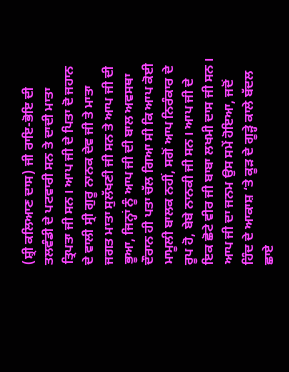(ਸ਼੍ਰੀ ਕਲਿਆਣ ਦਾਸ) ਜੀ ਰਾਇ-ਭੋਇ ਦੀ ਤਲਵੰਡੀ ਦੇ ਪਟਵਾਰੀ ਸਨ ਤੇ ਦਾਦੀ ਮਾਤਾ ਤ੍ਰਿਪਤਾ ਜੀ ਸਨ। ਆਪ ਜੀ ਦੇ ਪਿਤਾ ਦੋ ਜਹਾਨ ਦੇ ਵਾਲੀ ਸ੍ਰੀ ਗੁਰੂ ਨਾਨਕ ਦੇਵ ਜੀ ਤੇ ਮਾਤਾ ਜਗਤ ਮਾਤਾ ਸੁਲੱਖਣੀ ਜੀ ਸਨ ਤੇ ਆਪ ਜੀ ਦੀ ਭੂਆ, ਜਿਨ੍ਹਾਂ ਨੂੰ ਆਪ ਜੀ ਦੀ ਬਾਲ ਅਵਸਥਾ ਦੌਰਾਨ ਹੀ ਪਤਾ ਚੱਲ ਗਿਆ ਸੀ ਕਿ ਆਪ ਕੋਈ ਮਾਮੂਲੀ ਬਾਲਕ ਨਹੀਂ, ਸਗੋਂ ਆਪ ਨਿਰੰਕਾਰ ਦੇ ਰੂਪ ਹੋ, ਬੇਬੇ ਨਾਨਕੀ ਜੀ ਸਨ। ਆਪ ਜੀ ਦੇ ਇਕ ਛੋਟੇ ਵੀਰ ਜੀ ਬਾਬਾ ਲਖਮੀ ਦਾਸ ਜੀ ਸਨ। ਆਪ ਜੀ ਦਾ ਜਨਮ ਉਸ ਸਮੇਂ ਹੋਇਆ, ਜਦੋਂ ਹਿੰਦ ਦੇ ਆਕਾਸ਼ ‘ਤੇ ਕੂੜ ਦੇ ਗੂੜ੍ਹੇ ਕਾਲੇ ਬੱਦਲ ਛਾਏ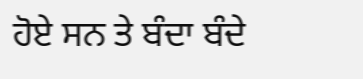ਹੋਏ ਸਨ ਤੇ ਬੰਦਾ ਬੰਦੇ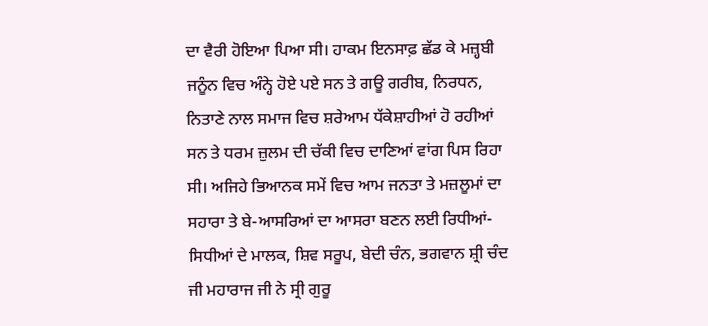ਦਾ ਵੈਰੀ ਹੋਇਆ ਪਿਆ ਸੀ। ਹਾਕਮ ਇਨਸਾਫ਼ ਛੱਡ ਕੇ ਮਜ਼੍ਹਬੀ ਜਨੂੰਨ ਵਿਚ ਅੰਨ੍ਹੇ ਹੋਏ ਪਏ ਸਨ ਤੇ ਗਊ ਗਰੀਬ, ਨਿਰਧਨ, ਨਿਤਾਣੇ ਨਾਲ ਸਮਾਜ ਵਿਚ ਸ਼ਰੇਆਮ ਧੱਕੇਸ਼ਾਹੀਆਂ ਹੋ ਰਹੀਆਂ ਸਨ ਤੇ ਧਰਮ ਜ਼ੁਲਮ ਦੀ ਚੱਕੀ ਵਿਚ ਦਾਣਿਆਂ ਵਾਂਗ ਪਿਸ ਰਿਹਾ ਸੀ। ਅਜਿਹੇ ਭਿਆਨਕ ਸਮੇਂ ਵਿਚ ਆਮ ਜਨਤਾ ਤੇ ਮਜ਼ਲੂਮਾਂ ਦਾ ਸਹਾਰਾ ਤੇ ਬੇ-ਆਸਰਿਆਂ ਦਾ ਆਸਰਾ ਬਣਨ ਲਈ ਰਿਧੀਆਂ-ਸਿਧੀਆਂ ਦੇ ਮਾਲਕ, ਸ਼ਿਵ ਸਰੂਪ, ਬੇਦੀ ਚੰਨ, ਭਗਵਾਨ ਸ਼੍ਰੀ ਚੰਦ ਜੀ ਮਹਾਰਾਜ ਜੀ ਨੇ ਸ੍ਰੀ ਗੁਰੂ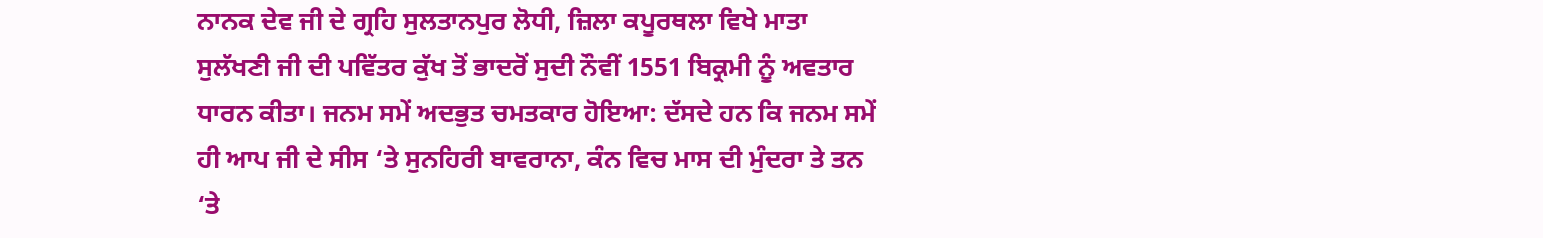ਨਾਨਕ ਦੇਵ ਜੀ ਦੇ ਗ੍ਰਹਿ ਸੁਲਤਾਨਪੁਰ ਲੋਧੀ, ਜ਼ਿਲਾ ਕਪੂਰਥਲਾ ਵਿਖੇ ਮਾਤਾ ਸੁਲੱਖਣੀ ਜੀ ਦੀ ਪਵਿੱਤਰ ਕੁੱਖ ਤੋਂ ਭਾਦਰੋਂ ਸੁਦੀ ਨੌਵੀਂ 1551 ਬਿਕ੍ਰਮੀ ਨੂੰ ਅਵਤਾਰ ਧਾਰਨ ਕੀਤਾ। ਜਨਮ ਸਮੇਂ ਅਦਭੁਤ ਚਮਤਕਾਰ ਹੋਇਆ: ਦੱਸਦੇ ਹਨ ਕਿ ਜਨਮ ਸਮੇਂ ਹੀ ਆਪ ਜੀ ਦੇ ਸੀਸ ‘ਤੇ ਸੁਨਹਿਰੀ ਬਾਵਰਾਨਾ, ਕੰਨ ਵਿਚ ਮਾਸ ਦੀ ਮੁੰਦਰਾ ਤੇ ਤਨ ‘ਤੇ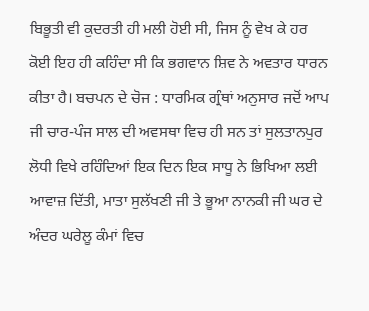ਬਿਭੂਤੀ ਵੀ ਕੁਦਰਤੀ ਹੀ ਮਲੀ ਹੋਈ ਸੀ, ਜਿਸ ਨੂੰ ਵੇਖ ਕੇ ਹਰ ਕੋਈ ਇਹ ਹੀ ਕਹਿੰਦਾ ਸੀ ਕਿ ਭਗਵਾਨ ਸ਼ਿਵ ਨੇ ਅਵਤਾਰ ਧਾਰਨ ਕੀਤਾ ਹੈ। ਬਚਪਨ ਦੇ ਚੋਜ : ਧਾਰਮਿਕ ਗ੍ਰੰਥਾਂ ਅਨੁਸਾਰ ਜਦੋਂ ਆਪ ਜੀ ਚਾਰ-ਪੰਜ ਸਾਲ ਦੀ ਅਵਸਥਾ ਵਿਚ ਹੀ ਸਨ ਤਾਂ ਸੁਲਤਾਨਪੁਰ ਲੋਧੀ ਵਿਖੇ ਰਹਿੰਦਿਆਂ ਇਕ ਦਿਨ ਇਕ ਸਾਧੂ ਨੇ ਭਿਖਿਆ ਲਈ ਆਵਾਜ਼ ਦਿੱਤੀ, ਮਾਤਾ ਸੁਲੱਖਣੀ ਜੀ ਤੇ ਭੂਆ ਨਾਨਕੀ ਜੀ ਘਰ ਦੇ ਅੰਦਰ ਘਰੇਲੂ ਕੰਮਾਂ ਵਿਚ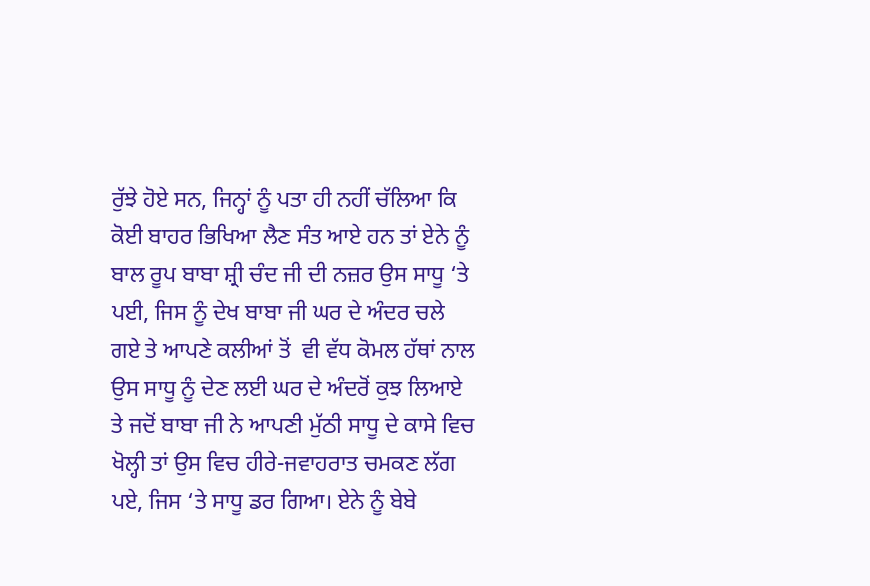ਰੁੱਝੇ ਹੋਏ ਸਨ, ਜਿਨ੍ਹਾਂ ਨੂੰ ਪਤਾ ਹੀ ਨਹੀਂ ਚੱਲਿਆ ਕਿ ਕੋਈ ਬਾਹਰ ਭਿਖਿਆ ਲੈਣ ਸੰਤ ਆਏ ਹਨ ਤਾਂ ਏਨੇ ਨੂੰ ਬਾਲ ਰੂਪ ਬਾਬਾ ਸ਼੍ਰੀ ਚੰਦ ਜੀ ਦੀ ਨਜ਼ਰ ਉਸ ਸਾਧੂ ‘ਤੇ ਪਈ, ਜਿਸ ਨੂੰ ਦੇਖ ਬਾਬਾ ਜੀ ਘਰ ਦੇ ਅੰਦਰ ਚਲੇ ਗਏ ਤੇ ਆਪਣੇ ਕਲੀਆਂ ਤੋਂ  ਵੀ ਵੱਧ ਕੋਮਲ ਹੱਥਾਂ ਨਾਲ ਉਸ ਸਾਧੂ ਨੂੰ ਦੇਣ ਲਈ ਘਰ ਦੇ ਅੰਦਰੋਂ ਕੁਝ ਲਿਆਏ ਤੇ ਜਦੋਂ ਬਾਬਾ ਜੀ ਨੇ ਆਪਣੀ ਮੁੱਠੀ ਸਾਧੂ ਦੇ ਕਾਸੇ ਵਿਚ ਖੋਲ੍ਹੀ ਤਾਂ ਉਸ ਵਿਚ ਹੀਰੇ-ਜਵਾਹਰਾਤ ਚਮਕਣ ਲੱਗ ਪਏ, ਜਿਸ ‘ਤੇ ਸਾਧੂ ਡਰ ਗਿਆ। ਏਨੇ ਨੂੰ ਬੇਬੇ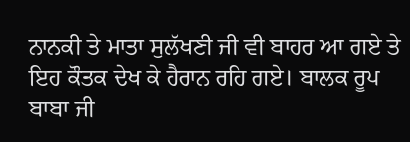ਨਾਨਕੀ ਤੇ ਮਾਤਾ ਸੁਲੱਖਣੀ ਜੀ ਵੀ ਬਾਹਰ ਆ ਗਏ ਤੇ ਇਹ ਕੌਤਕ ਦੇਖ ਕੇ ਹੈਰਾਨ ਰਹਿ ਗਏ। ਬਾਲਕ ਰੂਪ ਬਾਬਾ ਜੀ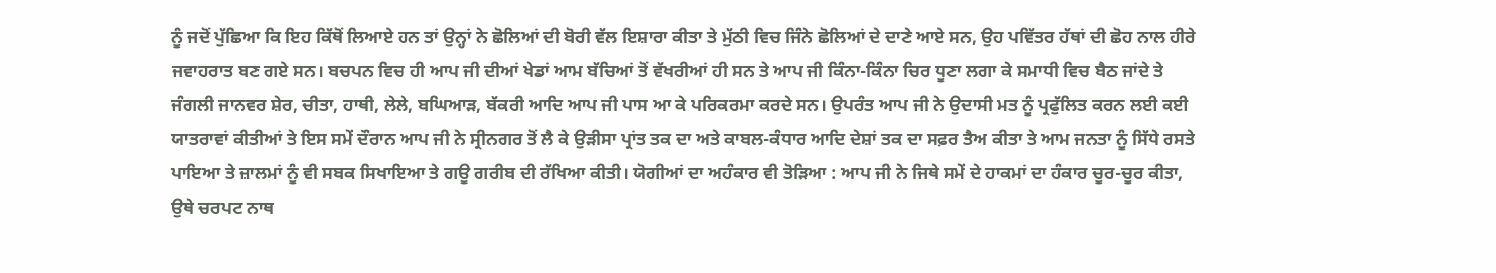ਨੂੰ ਜਦੋਂ ਪੁੱਛਿਆ ਕਿ ਇਹ ਕਿੱਥੋਂ ਲਿਆਏ ਹਨ ਤਾਂ ਉਨ੍ਹਾਂ ਨੇ ਛੋਲਿਆਂ ਦੀ ਬੋਰੀ ਵੱਲ ਇਸ਼ਾਰਾ ਕੀਤਾ ਤੇ ਮੁੱਠੀ ਵਿਚ ਜਿੰਨੇ ਛੋਲਿਆਂ ਦੇ ਦਾਣੇ ਆਏ ਸਨ, ਉਹ ਪਵਿੱਤਰ ਹੱਥਾਂ ਦੀ ਛੋਹ ਨਾਲ ਹੀਰੇ ਜਵਾਹਰਾਤ ਬਣ ਗਏ ਸਨ। ਬਚਪਨ ਵਿਚ ਹੀ ਆਪ ਜੀ ਦੀਆਂ ਖੇਡਾਂ ਆਮ ਬੱਚਿਆਂ ਤੋਂ ਵੱਖਰੀਆਂ ਹੀ ਸਨ ਤੇ ਆਪ ਜੀ ਕਿੰਨਾ-ਕਿੰਨਾ ਚਿਰ ਧੂਣਾ ਲਗਾ ਕੇ ਸਮਾਧੀ ਵਿਚ ਬੈਠ ਜਾਂਦੇ ਤੇ ਜੰਗਲੀ ਜਾਨਵਰ ਸ਼ੇਰ, ਚੀਤਾ, ਹਾਥੀ, ਲੇਲੇ, ਬਘਿਆੜ, ਬੱਕਰੀ ਆਦਿ ਆਪ ਜੀ ਪਾਸ ਆ ਕੇ ਪਰਿਕਰਮਾ ਕਰਦੇ ਸਨ। ਉਪਰੰਤ ਆਪ ਜੀ ਨੇ ਉਦਾਸੀ ਮਤ ਨੂੰ ਪ੍ਰਫੁੱਲਿਤ ਕਰਨ ਲਈ ਕਈ ਯਾਤਰਾਵਾਂ ਕੀਤੀਆਂ ਤੇ ਇਸ ਸਮੇਂ ਦੌਰਾਨ ਆਪ ਜੀ ਨੇ ਸ੍ਰੀਨਗਰ ਤੋਂ ਲੈ ਕੇ ਉੜੀਸਾ ਪ੍ਰਾਂਤ ਤਕ ਦਾ ਅਤੇ ਕਾਬਲ-ਕੰਧਾਰ ਆਦਿ ਦੇਸ਼ਾਂ ਤਕ ਦਾ ਸਫ਼ਰ ਤੈਅ ਕੀਤਾ ਤੇ ਆਮ ਜਨਤਾ ਨੂੰ ਸਿੱਧੇ ਰਸਤੇ ਪਾਇਆ ਤੇ ਜ਼ਾਲਮਾਂ ਨੂੰ ਵੀ ਸਬਕ ਸਿਖਾਇਆ ਤੇ ਗਊ ਗਰੀਬ ਦੀ ਰੱਖਿਆ ਕੀਤੀ। ਯੋਗੀਆਂ ਦਾ ਅਹੰਕਾਰ ਵੀ ਤੋੜਿਆ : ਆਪ ਜੀ ਨੇ ਜਿਥੇ ਸਮੇਂ ਦੇ ਹਾਕਮਾਂ ਦਾ ਹੰਕਾਰ ਚੂਰ-ਚੂਰ ਕੀਤਾ, ਉਥੇ ਚਰਪਟ ਨਾਥ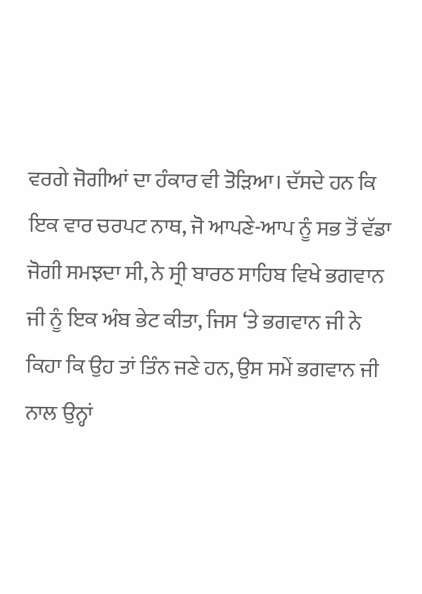ਵਰਗੇ ਜੋਗੀਆਂ ਦਾ ਹੰਕਾਰ ਵੀ ਤੋੜਿਆ। ਦੱਸਦੇ ਹਨ ਕਿ ਇਕ ਵਾਰ ਚਰਪਟ ਨਾਥ, ਜੋ ਆਪਣੇ-ਆਪ ਨੂੰ ਸਭ ਤੋਂ ਵੱਡਾ ਜੋਗੀ ਸਮਝਦਾ ਸੀ, ਨੇ ਸ੍ਰੀ ਬਾਰਠ ਸਾਹਿਬ ਵਿਖੇ ਭਗਵਾਨ ਜੀ ਨੂੰ ਇਕ ਅੰਬ ਭੇਟ ਕੀਤਾ, ਜਿਸ ‘ਤੇ ਭਗਵਾਨ ਜੀ ਨੇ ਕਿਹਾ ਕਿ ਉਹ ਤਾਂ ਤਿੰਨ ਜਣੇ ਹਨ, ਉਸ ਸਮੇਂ ਭਗਵਾਨ ਜੀ ਨਾਲ ਉਨ੍ਹਾਂ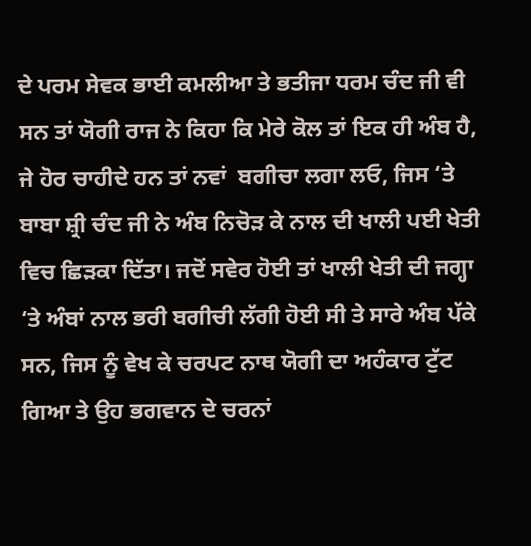ਦੇ ਪਰਮ ਸੇਵਕ ਭਾਈ ਕਮਲੀਆ ਤੇ ਭਤੀਜਾ ਧਰਮ ਚੰਦ ਜੀ ਵੀ ਸਨ ਤਾਂ ਯੋਗੀ ਰਾਜ ਨੇ ਕਿਹਾ ਕਿ ਮੇਰੇ ਕੋਲ ਤਾਂ ਇਕ ਹੀ ਅੰਬ ਹੈ, ਜੇ ਹੋਰ ਚਾਹੀਦੇ ਹਨ ਤਾਂ ਨਵਾਂ  ਬਗੀਚਾ ਲਗਾ ਲਓ, ਜਿਸ ‘ਤੇ ਬਾਬਾ ਸ਼੍ਰੀ ਚੰਦ ਜੀ ਨੇ ਅੰਬ ਨਿਚੋੜ ਕੇ ਨਾਲ ਦੀ ਖਾਲੀ ਪਈ ਖੇਤੀ ਵਿਚ ਛਿੜਕਾ ਦਿੱਤਾ। ਜਦੋਂ ਸਵੇਰ ਹੋਈ ਤਾਂ ਖਾਲੀ ਖੇਤੀ ਦੀ ਜਗ੍ਹਾ ‘ਤੇ ਅੰਬਾਂ ਨਾਲ ਭਰੀ ਬਗੀਚੀ ਲੱਗੀ ਹੋਈ ਸੀ ਤੇ ਸਾਰੇ ਅੰਬ ਪੱਕੇ ਸਨ, ਜਿਸ ਨੂੰ ਵੇਖ ਕੇ ਚਰਪਟ ਨਾਥ ਯੋਗੀ ਦਾ ਅਹੰਕਾਰ ਟੁੱਟ ਗਿਆ ਤੇ ਉਹ ਭਗਵਾਨ ਦੇ ਚਰਨਾਂ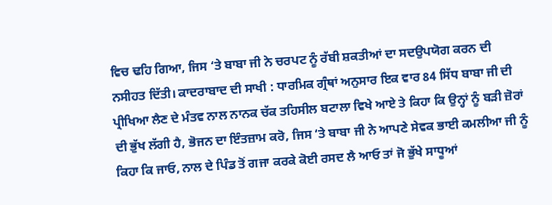ਵਿਚ ਢਹਿ ਗਿਆ, ਜਿਸ ‘ਤੇ ਬਾਬਾ ਜੀ ਨੇ ਚਰਪਟ ਨੂੰ ਰੱਬੀ ਸ਼ਕਤੀਆਂ ਦਾ ਸਦਉਪਯੋਗ ਕਰਨ ਦੀ ਨਸੀਹਤ ਦਿੱਤੀ। ਕਾਦਰਾਬਾਦ ਦੀ ਸਾਖੀ : ਧਾਰਮਿਕ ਗ੍ਰੰਥਾਂ ਅਨੁਸਾਰ ਇਕ ਵਾਰ 84 ਸਿੱਧ ਬਾਬਾ ਜੀ ਦੀ ਪ੍ਰੀਖਿਆ ਲੈਣ ਦੇ ਮੰਤਵ ਨਾਲ ਨਾਨਕ ਚੱਕ ਤਹਿਸੀਲ ਬਟਾਲਾ ਵਿਖੇ ਆਏ ਤੇ ਕਿਹਾ ਕਿ ਉਨ੍ਹਾਂ ਨੂੰ ਬੜੀ ਜ਼ੋਰਾਂ ਦੀ ਭੁੱਖ ਲੱਗੀ ਹੈ, ਭੋਜਨ ਦਾ ਇੰਤਜ਼ਾਮ ਕਰੋ, ਜਿਸ ‘ਤੇ ਬਾਬਾ ਜੀ ਨੇ ਆਪਣੇ ਸੇਵਕ ਭਾਈ ਕਮਲੀਆ ਜੀ ਨੂੰ ਕਿਹਾ ਕਿ ਜਾਓ, ਨਾਲ ਦੇ ਪਿੰਡ ਤੋਂ ਗਜਾ ਕਰਕੇ ਕੋਈ ਰਸਦ ਲੈ ਆਓ ਤਾਂ ਜੋ ਭੁੱਖੇ ਸਾਧੂਆਂ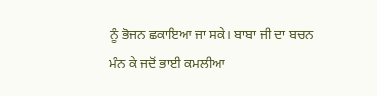ਨੂੰ ਭੋਜਨ ਛਕਾਇਆ ਜਾ ਸਕੇ। ਬਾਬਾ ਜੀ ਦਾ ਬਚਨ ਮੰਨ ਕੇ ਜਦੋਂ ਭਾਈ ਕਮਲੀਆ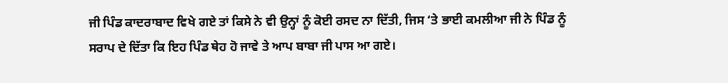ਜੀ ਪਿੰਡ ਕਾਦਰਾਬਾਦ ਵਿਖੇ ਗਏ ਤਾਂ ਕਿਸੇ ਨੇ ਵੀ ਉਨ੍ਹਾਂ ਨੂੰ ਕੋਈ ਰਸਦ ਨਾ ਦਿੱਤੀ, ਜਿਸ ‘ਤੇ ਭਾਈ ਕਮਲੀਆ ਜੀ ਨੇ ਪਿੰਡ ਨੂੰ ਸਰਾਪ ਦੇ ਦਿੱਤਾ ਕਿ ਇਹ ਪਿੰਡ ਥੇਹ ਹੋ ਜਾਵੇ ਤੇ ਆਪ ਬਾਬਾ ਜੀ ਪਾਸ ਆ ਗਏ।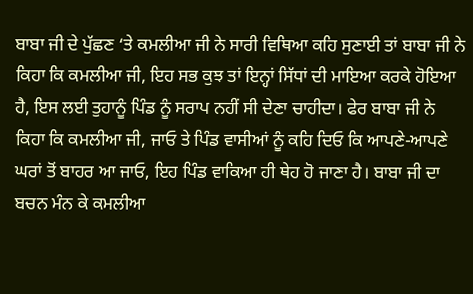ਬਾਬਾ ਜੀ ਦੇ ਪੁੱਛਣ ‘ਤੇ ਕਮਲੀਆ ਜੀ ਨੇ ਸਾਰੀ ਵਿਥਿਆ ਕਹਿ ਸੁਣਾਈ ਤਾਂ ਬਾਬਾ ਜੀ ਨੇ ਕਿਹਾ ਕਿ ਕਮਲੀਆ ਜੀ, ਇਹ ਸਭ ਕੁਝ ਤਾਂ ਇਨ੍ਹਾਂ ਸਿੱਧਾਂ ਦੀ ਮਾਇਆ ਕਰਕੇ ਹੋਇਆ ਹੈ, ਇਸ ਲਈ ਤੁਹਾਨੂੰ ਪਿੰਡ ਨੂੰ ਸਰਾਪ ਨਹੀਂ ਸੀ ਦੇਣਾ ਚਾਹੀਦਾ। ਫੇਰ ਬਾਬਾ ਜੀ ਨੇ ਕਿਹਾ ਕਿ ਕਮਲੀਆ ਜੀ, ਜਾਓ ਤੇ ਪਿੰਡ ਵਾਸੀਆਂ ਨੂੰ ਕਹਿ ਦਿਓ ਕਿ ਆਪਣੇ-ਆਪਣੇ ਘਰਾਂ ਤੋਂ ਬਾਹਰ ਆ ਜਾਓ, ਇਹ ਪਿੰਡ ਵਾਕਿਆ ਹੀ ਥੇਹ ਹੋ ਜਾਣਾ ਹੈ। ਬਾਬਾ ਜੀ ਦਾ ਬਚਨ ਮੰਨ ਕੇ ਕਮਲੀਆ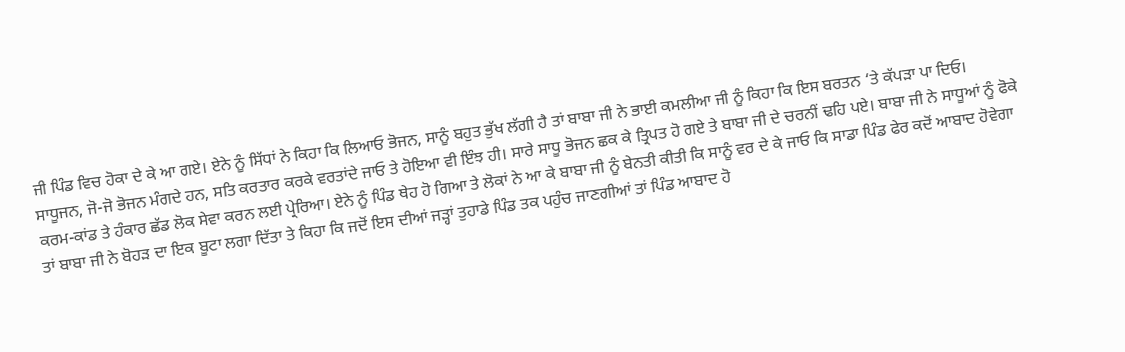ਜੀ ਪਿੰਡ ਵਿਚ ਹੋਕਾ ਦੇ ਕੇ ਆ ਗਏ। ਏਨੇ ਨੂੰ ਸਿੱਧਾਂ ਨੇ ਕਿਹਾ ਕਿ ਲਿਆਓ ਭੋਜਨ, ਸਾਨੂੰ ਬਹੁਤ ਭੁੱਖ ਲੱਗੀ ਹੈ ਤਾਂ ਬਾਬਾ ਜੀ ਨੇ ਭਾਈ ਕਮਲੀਆ ਜੀ ਨੂੰ ਕਿਹਾ ਕਿ ਇਸ ਬਰਤਨ ‘ਤੇ ਕੱਪੜਾ ਪਾ ਦਿਓ। ਸਾਧੂਜਨ, ਜੋ-ਜੋ ਭੋਜਨ ਮੰਗਦੇ ਹਨ, ਸਤਿ ਕਰਤਾਰ ਕਰਕੇ ਵਰਤਾਂਦੇ ਜਾਓ ਤੇ ਹੋਇਆ ਵੀ ਇੰਝ ਹੀ। ਸਾਰੇ ਸਾਧੂ ਭੋਜਨ ਛਕ ਕੇ ਤ੍ਰਿਪਤ ਹੋ ਗਏ ਤੇ ਬਾਬਾ ਜੀ ਦੇ ਚਰਨੀਂ ਢਹਿ ਪਏ। ਬਾਬਾ ਜੀ ਨੇ ਸਾਧੂਆਂ ਨੂੰ ਫੋਕੇ ਕਰਮ-ਕਾਂਡ ਤੇ ਹੰਕਾਰ ਛੱਡ ਲੋਕ ਸੇਵਾ ਕਰਨ ਲਈ ਪ੍ਰੇਰਿਆ। ਏਨੇ ਨੂੰ ਪਿੰਡ ਥੇਹ ਹੋ ਗਿਆ ਤੇ ਲੋਕਾਂ ਨੇ ਆ ਕੇ ਬਾਬਾ ਜੀ ਨੂੰ ਬੇਨਤੀ ਕੀਤੀ ਕਿ ਸਾਨੂੰ ਵਰ ਦੇ ਕੇ ਜਾਓ ਕਿ ਸਾਡਾ ਪਿੰਡ ਫੇਰ ਕਦੋਂ ਆਬਾਦ ਹੋਵੇਗਾ ਤਾਂ ਬਾਬਾ ਜੀ ਨੇ ਬੋਹੜ ਦਾ ਇਕ ਬੂਟਾ ਲਗਾ ਦਿੱਤਾ ਤੇ ਕਿਹਾ ਕਿ ਜਦੋਂ ਇਸ ਦੀਆਂ ਜੜ੍ਹਾਂ ਤੁਹਾਡੇ ਪਿੰਡ ਤਕ ਪਹੁੰਚ ਜਾਣਗੀਆਂ ਤਾਂ ਪਿੰਡ ਆਬਾਦ ਹੋ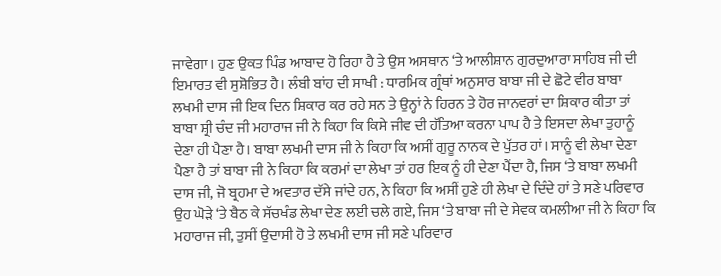ਜਾਵੇਗਾ। ਹੁਣ ਉਕਤ ਪਿੰਡ ਆਬਾਦ ਹੋ ਰਿਹਾ ਹੈ ਤੇ ਉਸ ਅਸਥਾਨ ‘ਤੇ ਆਲੀਸ਼ਾਨ ਗੁਰਦੁਆਰਾ ਸਾਹਿਬ ਜੀ ਦੀ ਇਮਾਰਤ ਵੀ ਸੁਸ਼ੋਭਿਤ ਹੈ। ਲੰਬੀ ਬਾਂਹ ਦੀ ਸਾਖੀ : ਧਾਰਮਿਕ ਗ੍ਰੰਥਾਂ ਅਨੁਸਾਰ ਬਾਬਾ ਜੀ ਦੇ ਛੋਟੇ ਵੀਰ ਬਾਬਾ ਲਖਮੀ ਦਾਸ ਜੀ ਇਕ ਦਿਨ ਸ਼ਿਕਾਰ ਕਰ ਰਹੇ ਸਨ ਤੇ ਉਨ੍ਹਾਂ ਨੇ ਹਿਰਨ ਤੇ ਹੋਰ ਜਾਨਵਰਾਂ ਦਾ ਸ਼ਿਕਾਰ ਕੀਤਾ ਤਾਂ ਬਾਬਾ ਸ਼੍ਰੀ ਚੰਦ ਜੀ ਮਹਾਰਾਜ ਜੀ ਨੇ ਕਿਹਾ ਕਿ ਕਿਸੇ ਜੀਵ ਦੀ ਹੱਤਿਆ ਕਰਨਾ ਪਾਪ ਹੈ ਤੇ ਇਸਦਾ ਲੇਖਾ ਤੁਹਾਨੂੰ ਦੇਣਾ ਹੀ ਪੈਣਾ ਹੈ। ਬਾਬਾ ਲਖਮੀ ਦਾਸ ਜੀ ਨੇ ਕਿਹਾ ਕਿ ਅਸੀਂ ਗੁਰੂ ਨਾਨਕ ਦੇ ਪੁੱਤਰ ਹਾਂ। ਸਾਨੂੰ ਵੀ ਲੇਖਾ ਦੇਣਾ ਪੈਣਾ ਹੈ ਤਾਂ ਬਾਬਾ ਜੀ ਨੇ ਕਿਹਾ ਕਿ ਕਰਮਾਂ ਦਾ ਲੇਖਾ ਤਾਂ ਹਰ ਇਕ ਨੂੰ ਹੀ ਦੇਣਾ ਪੈਂਦਾ ਹੈ, ਜਿਸ ‘ਤੇ ਬਾਬਾ ਲਖਮੀ ਦਾਸ ਜੀ, ਜੋ ਬ੍ਰਹਮਾ ਦੇ ਅਵਤਾਰ ਦੱਸੇ ਜਾਂਦੇ ਹਨ, ਨੇ ਕਿਹਾ ਕਿ ਅਸੀਂ ਹੁਣੇ ਹੀ ਲੇਖਾ ਦੇ ਦਿੰਦੇ ਹਾਂ ਤੇ ਸਣੇ ਪਰਿਵਾਰ ਉਹ ਘੋੜੇ ‘ਤੇ ਬੈਠ ਕੇ ਸੱਚਖੰਡ ਲੇਖਾ ਦੇਣ ਲਈ ਚਲੇ ਗਏ, ਜਿਸ ‘ਤੇ ਬਾਬਾ ਜੀ ਦੇ ਸੇਵਕ ਕਮਲੀਆ ਜੀ ਨੇ ਕਿਹਾ ਕਿ ਮਹਾਰਾਜ ਜੀ, ਤੁਸੀਂ ਉਦਾਸੀ ਹੋ ਤੇ ਲਖਮੀ ਦਾਸ ਜੀ ਸਣੇ ਪਰਿਵਾਰ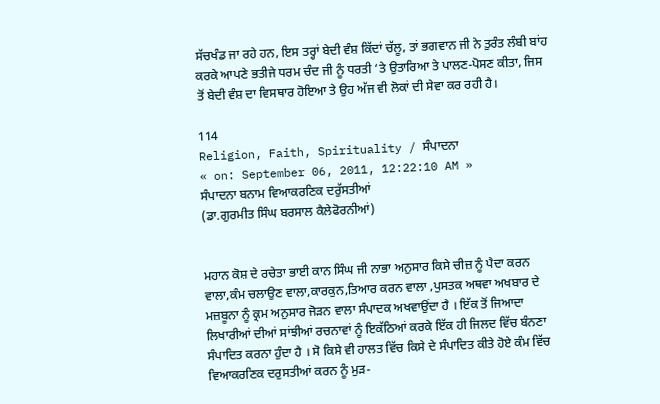ਸੱਚਖੰਡ ਜਾ ਰਹੇ ਹਨ, ਇਸ ਤਰ੍ਹਾਂ ਬੇਦੀ ਵੰਸ਼ ਕਿੱਦਾਂ ਚੱਲੂ, ਤਾਂ ਭਗਵਾਨ ਜੀ ਨੇ ਤੁਰੰਤ ਲੰਬੀ ਬਾਂਹ ਕਰਕੇ ਆਪਣੇ ਭਤੀਜੇ ਧਰਮ ਚੰਦ ਜੀ ਨੂੰ ਧਰਤੀ ‘ਤੇ ਉਤਾਰਿਆ ਤੇ ਪਾਲਣ-ਪੋਸਣ ਕੀਤਾ, ਜਿਸ ਤੋਂ ਬੇਦੀ ਵੰਸ਼ ਦਾ ਵਿਸਥਾਰ ਹੋਇਆ ਤੇ ਉਹ ਅੱਜ ਵੀ ਲੋਕਾਂ ਦੀ ਸੇਵਾ ਕਰ ਰਹੀ ਹੈ।

114
Religion, Faith, Spirituality / ਸੰਪਾਦਨਾ
« on: September 06, 2011, 12:22:10 AM »
ਸੰਪਾਦਨਾ ਬਨਾਮ ਵਿਆਕਰਣਿਕ ਦਰੁੱਸਤੀਆਂ
(ਡਾ.ਗੁਰਮੀਤ ਸਿੰਘ ਬਰਸਾਲ ਕੈਲੇਫੋਰਨੀਆਂ)


ਮਹਾਨ ਕੋਸ਼ ਦੇ ਰਚੇਤਾ ਭਾਈ ਕਾਨ ਸਿੰਘ ਜੀ ਨਾਭਾ ਅਨੁਸਾਰ ਕਿਸੇ ਚੀਜ਼ ਨੂੰ ਪੈਦਾ ਕਰਨ ਵਾਲਾ,ਕੰਮ ਚਲਾਉਣ ਵਾਲਾ,ਕਾਰਕੁਨ,ਤਿਆਰ ਕਰਨ ਵਾਲਾ ,ਪੁਸਤਕ ਅਥਵਾ ਅਖਬਾਰ ਦੇ ਮਜ਼ਬੂਨਾ ਨੂੰ ਕ੍ਰਮ ਅਨੁਸਾਰ ਜੋੜਨ ਵਾਲਾ ਸੰਪਾਦਕ ਅਖਵਾਉਂਦਾ ਹੈ । ਇੱਕ ਤੋਂ ਜਿਆਦਾ ਲਿਖਾਰੀਆਂ ਦੀਆਂ ਸਾਂਝੀਆਂ ਰਚਨਾਵਾਂ ਨੂੰ ਇਕੱਠਿਆਂ ਕਰਕੇ ਇੱਕ ਹੀ ਜਿਲਦ ਵਿੱਚ ਬੰਨਣਾ ਸੰਪਾਦਿਤ ਕਰਨਾ ਹੁੰਦਾ ਹੈ । ਸੋ ਕਿਸੇ ਵੀ ਹਾਲਤ ਵਿੱਚ ਕਿਸੇ ਦੇ ਸੰਪਾਦਿਤ ਕੀਤੇ ਹੋਏ ਕੰਮ ਵਿੱਚ ਵਿਆਕਰਣਿਕ ਦਰੁਸਤੀਆਂ ਕਰਨ ਨੂੰ ਮੁੜ-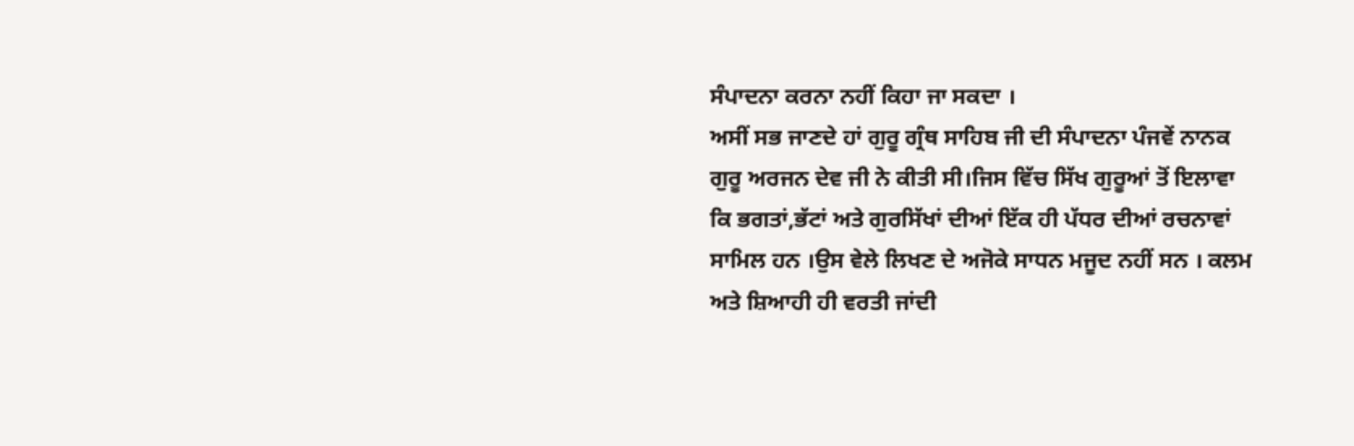ਸੰਪਾਦਨਾ ਕਰਨਾ ਨਹੀਂ ਕਿਹਾ ਜਾ ਸਕਦਾ ।
ਅਸੀਂ ਸਭ ਜਾਣਦੇ ਹਾਂ ਗੁਰੂ ਗ੍ਰੰਥ ਸਾਹਿਬ ਜੀ ਦੀ ਸੰਪਾਦਨਾ ਪੰਜਵੇਂ ਨਾਨਕ ਗੁਰੂ ਅਰਜਨ ਦੇਵ ਜੀ ਨੇ ਕੀਤੀ ਸੀ।ਜਿਸ ਵਿੱਚ ਸਿੱਖ ਗੁਰੂਆਂ ਤੋਂ ਇਲਾਵਾ ਕਿ ਭਗਤਾਂ,ਭੱਟਾਂ ਅਤੇ ਗੁਰਸਿੱਖਾਂ ਦੀਆਂ ਇੱਕ ਹੀ ਪੱਧਰ ਦੀਆਂ ਰਚਨਾਵਾਂ ਸਾਮਿਲ ਹਨ ।ਉਸ ਵੇਲੇ ਲਿਖਣ ਦੇ ਅਜੋਕੇ ਸਾਧਨ ਮਜੂਦ ਨਹੀਂ ਸਨ । ਕਲਮ ਅਤੇ ਸ਼ਿਆਹੀ ਹੀ ਵਰਤੀ ਜਾਂਦੀ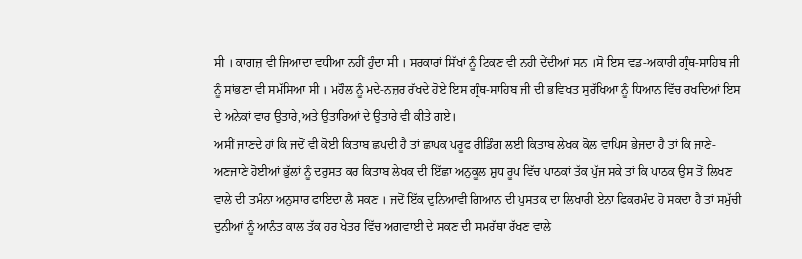ਸੀ । ਕਾਗਜ਼ ਵੀ ਜਿਆਦਾ ਵਧੀਆ ਨਹੀਂ ਹੁੰਦਾ ਸੀ । ਸਰਕਾਰਾਂ ਸਿੱਖਾਂ ਨੂੰ ਟਿਕਣ ਵੀ ਨਹੀ ਦੇਂਦੀਆਂ ਸਨ ।ਸੋ ਇਸ ਵਡ-ਅਕਾਰੀ ਗ੍ਰੰਥ-ਸਾਹਿਬ ਜੀ ਨੂੰ ਸਾਂਭਣਾ ਵੀ ਸਮੱਸਿਆ ਸੀ । ਮਹੌਲ ਨੂੰ ਮਦੇ-ਨਜ਼ਰ ਰੱਖਦੇ ਹੋਏ ਇਸ ਗ੍ਰੰਥ-ਸਾਹਿਬ ਜੀ ਦੀ ਭਵਿਖਤ ਸੁਰੱਖਿਆ ਨੂੰ ਧਿਆਨ ਵਿੱਚ ਰਖਦਿਆਂ ਇਸ ਦੇ ਅਨੇਕਾਂ ਵਾਰ ਉਤਾਰੇ,ਅਤੇ ਉਤਾਰਿਆਂ ਦੇ ਉਤਾਰੇ ਵੀ ਕੀਤੇ ਗਏ।
ਅਸੀਂ ਜਾਣਦੇ ਹਾਂ ਕਿ ਜਦੋਂ ਵੀ ਕੋਈ ਕਿਤਾਬ ਛਪਦੀ ਹੈ ਤਾਂ ਛਾਪਕ ਪਰੂਫ ਰੀਡਿੰਗ ਲਈ ਕਿਤਾਬ ਲੇਖਕ ਕੋਲ ਵਾਪਿਸ ਭੇਜਦਾ ਹੈ ਤਾਂ ਕਿ ਜਾਣੇ-ਅਣਜਾਣੇ ਹੋਈਆਂ ਭੁੱਲਾਂ ਨੂੰ ਦਰੁਸਤ ਕਰ ਕਿਤਾਬ ਲੇਖਕ ਦੀ ਇੱਛਾ ਅਨੁਕੂਲ ਸ਼ੁਧ ਰੂਪ ਵਿੱਚ ਪਾਠਕਾਂ ਤੱਕ ਪੁੱਜ ਸਕੇ ਤਾਂ ਕਿ ਪਾਠਕ ਉਸ ਤੋਂ ਲਿਖਣ ਵਾਲੇ ਦੀ ਤਮੰਨਾ ਅਨੁਸਾਰ ਫਾਇਦਾ ਲੈ ਸਕਣ । ਜਦੋਂ ਇੱਕ ਦੁਨਿਆਵੀ ਗਿਆਨ ਦੀ ਪੁਸਤਕ ਦਾ ਲਿਖਾਰੀ ਏਨਾ ਫਿਕਰਮੰਦ ਹੋ ਸਕਦਾ ਹੈ ਤਾਂ ਸਮੁੱਚੀ ਦੁਨੀਆਂ ਨੂੰ ਆਨੰਤ ਕਾਲ ਤੱਕ ਹਰ ਖੇਤਰ ਵਿੱਚ ਅਗਵਾਈ ਦੇ ਸਕਣ ਦੀ ਸਮਰੱਥਾ ਰੱਖਣ ਵਾਲੇ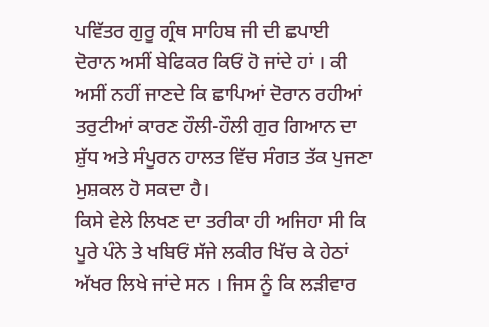ਪਵਿੱਤਰ ਗੁਰੂ ਗ੍ਰੰਥ ਸਾਹਿਬ ਜੀ ਦੀ ਛਪਾਈ ਦੋਰਾਨ ਅਸੀਂ ਬੇਫਿਕਰ ਕਿਓਂ ਹੋ ਜਾਂਦੇ ਹਾਂ । ਕੀ ਅਸੀਂ ਨਹੀਂ ਜਾਣਦੇ ਕਿ ਛਾਪਿਆਂ ਦੋਰਾਨ ਰਹੀਆਂ ਤਰੁਟੀਆਂ ਕਾਰਣ ਹੌਲੀ-ਹੌਲੀ ਗੁਰ ਗਿਆਨ ਦਾ ਸ਼ੁੱਧ ਅਤੇ ਸੰਪੂਰਨ ਹਾਲਤ ਵਿੱਚ ਸੰਗਤ ਤੱਕ ਪੁਜਣਾ ਮੁਸ਼ਕਲ ਹੋ ਸਕਦਾ ਹੈ।
ਕਿਸੇ ਵੇਲੇ ਲਿਖਣ ਦਾ ਤਰੀਕਾ ਹੀ ਅਜਿਹਾ ਸੀ ਕਿ ਪੂਰੇ ਪੰਨੇ ਤੇ ਖਬਿਓਂ ਸੱਜੇ ਲਕੀਰ ਖਿੱਚ ਕੇ ਹੇਠਾਂ ਅੱਖਰ ਲਿਖੇ ਜਾਂਦੇ ਸਨ । ਜਿਸ ਨੂੰ ਕਿ ਲੜੀਵਾਰ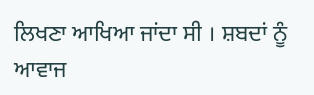ਲਿਖਣਾ ਆਖਿਆ ਜਾਂਦਾ ਸੀ । ਸ਼ਬਦਾਂ ਨੂੰ ਆਵਾਜ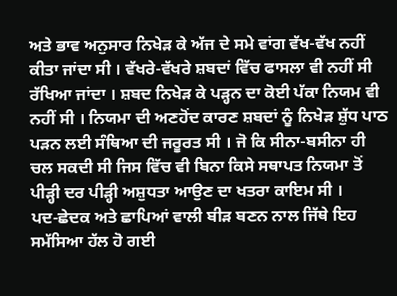ਅਤੇ ਭਾਵ ਅਨੁਸਾਰ ਨਿਖੇੜ ਕੇ ਅੱਜ ਦੇ ਸਮੇ ਵਾਂਗ ਵੱਖ-ਵੱਖ ਨਹੀਂ ਕੀਤਾ ਜਾਂਦਾ ਸੀ । ਵੱਖਰੇ-ਵੱਖਰੇ ਸ਼ਬਦਾਂ ਵਿੱਚ ਫਾਸਲਾ ਵੀ ਨਹੀਂ ਸੀ ਰੱਖਿਆ ਜਾਂਦਾ । ਸ਼ਬਦ ਨਿਖੇੜ ਕੇ ਪੜ੍ਹਨ ਦਾ ਕੋਈ ਪੱਕਾ ਨਿਯਮ ਵੀ ਨਹੀਂ ਸੀ । ਨਿਯਮਾ ਦੀ ਅਣਹੋਂਦ ਕਾਰਣ ਸ਼ਬਦਾਂ ਨੂੰ ਨਿਖੇੜ ਸ਼ੁੱਧ ਪਾਠ ਪੜਨ ਲਈ ਸੰਥਿਆ ਦੀ ਜਰੂਰਤ ਸੀ । ਜੋ ਕਿ ਸੀਨਾ-ਬਸੀਨਾ ਹੀ ਚਲ ਸਕਦੀ ਸੀ ਜਿਸ ਵਿੱਚ ਵੀ ਬਿਨਾ ਕਿਸੇ ਸਥਾਪਤ ਨਿਯਮਾ ਤੋਂ ਪੀੜ੍ਹੀ ਦਰ ਪੀੜ੍ਹੀ ਅਸ਼ੁਧਤਾ ਆਉਣ ਦਾ ਖਤਰਾ ਕਾਇਮ ਸੀ ।
ਪਦ-ਛੇਦਕ ਅਤੇ ਛਾਪਿਆਂ ਵਾਲੀ ਬੀੜ ਬਣਨ ਨਾਲ ਜਿੱਥੇ ਇਹ ਸਮੱਸਿਆ ਹੱਲ ਹੋ ਗਈ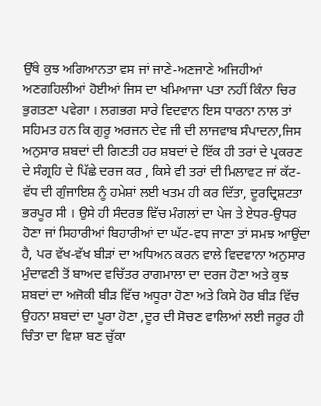ਉੱਥੇ ਕੁਝ ਅਗਿਆਨਤਾ ਵਸ ਜਾਂ ਜਾਣੇ-ਅਣਜਾਣੇ ਅਜਿਹੀਆਂ ਅਣਗਹਿਲੀਆਂ ਹੋਈਆਂ ਜਿਸ ਦਾ ਖਮਿਆਜਾ ਪਤਾ ਨਹੀਂ ਕਿੰਨਾ ਚਿਰ ਭੁਗਤਣਾ ਪਵੇਗਾ । ਲਗਭਗ ਸਾਰੇ ਵਿਦਵਾਨ ਇਸ ਧਾਰਨਾ ਨਾਲ ਤਾਂ ਸਹਿਮਤ ਹਨ ਕਿ ਗੁਰੂ ਅਰਜਨ ਦੇਵ ਜੀ ਦੀ ਲਾਜਵਾਬ ਸੰਪਾਦਨਾ,ਜਿਸ ਅਨੁਸਾਰ ਸ਼ਬਦਾਂ ਦੀ ਗਿਣਤੀ ਹਰ ਸ਼ਬਦਾਂ ਦੇ ਇੱਕ ਹੀ ਤਰਾਂ ਦੇ ਪ੍ਰਕਰਣ ਦੇ ਸੰਗ੍ਰਹਿ ਦੇ ਪਿੱਛੇ ਦਰਜ ਕਰ , ਕਿਸੇ ਵੀ ਤਰਾਂ ਦੀ ਮਿਲਾਵਟ ਜਾਂ ਕੱਟ-ਵੱਧ ਦੀ ਗੁੰਜਾਇਸ਼ ਨੂੰ ਹਮੇਸ਼ਾਂ ਲਈ ਖਤਮ ਹੀ ਕਰ ਦਿੱਤਾ, ਦੂਰਦ੍ਰਿਸ਼ਟਤਾ ਭਰਪੂਰ ਸੀ । ਉਸੇ ਹੀ ਸੰਦਰਭ ਵਿੱਚ ਮੰਗਲਾਂ ਦਾ ਪੇਜ ਤੇ ਏਧਰ-ਉਧਰ ਹੋਣਾ ਜਾਂ ਸਿਹਾਰੀਆਂ ਬਿਹਾਰੀਆਂ ਦਾ ਘੱਟ-ਵਧ ਜਾਣਾ ਤਾਂ ਸਮਝ ਆਉਂਦਾ ਹੈ, ਪਰ ਵੱਖ-ਵੱਖ ਬੀੜਾਂ ਦਾ ਅਧਿਅਨ ਕਰਨ ਵਾਲੇ ਵਿਦਵਾਨਾ ਅਨੁਸਾਰ ਮੁੰਦਾਵਣੀ ਤੋਂ ਬਾਅਦ ਵਚਿੱਤਰ ਰਾਗਮਾਲਾ ਦਾ ਦਰਜ ਹੋਣਾ ਅਤੇ ਕੁਝ ਸ਼ਬਦਾਂ ਦਾ ਅਜੋਕੀ ਬੀੜ ਵਿੱਚ ਅਧੂਰਾ ਹੋਣਾ ਅਤੇ ਕਿਸੇ ਹੋਰ ਬੀੜ ਵਿੱਚ ਉਹਨਾ ਸ਼ਬਦਾਂ ਦਾ ਪੂਰਾ ਹੋਣਾ ,ਦੂਰ ਦੀ ਸੋਚਣ ਵਾਲਿਆਂ ਲਈ ਜਰੂਰ ਹੀ ਚਿੰਤਾ ਦਾ ਵਿਸ਼ਾ ਬਣ ਚੁੱਕਾ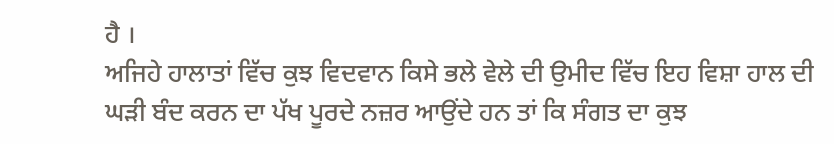ਹੈ ।
ਅਜਿਹੇ ਹਾਲਾਤਾਂ ਵਿੱਚ ਕੁਝ ਵਿਦਵਾਨ ਕਿਸੇ ਭਲੇ ਵੇਲੇ ਦੀ ਉਮੀਦ ਵਿੱਚ ਇਹ ਵਿਸ਼ਾ ਹਾਲ ਦੀ ਘੜੀ ਬੰਦ ਕਰਨ ਦਾ ਪੱਖ ਪੂਰਦੇ ਨਜ਼ਰ ਆਉਂਦੇ ਹਨ ਤਾਂ ਕਿ ਸੰਗਤ ਦਾ ਕੁਝ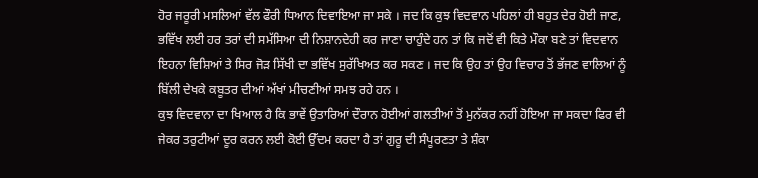ਹੋਰ ਜਰੂਰੀ ਮਸਲਿਆਂ ਵੱਲ ਫੌਰੀ ਧਿਆਨ ਦਿਵਾਇਆ ਜਾ ਸਕੇ । ਜਦ ਕਿ ਕੁਝ ਵਿਦਵਾਨ ਪਹਿਲਾਂ ਹੀ ਬਹੁਤ ਦੇਰ ਹੋਈ ਜਾਣ, ਭਵਿੱਖ ਲਈ ਹਰ ਤਰਾਂ ਦੀ ਸਮੱਸਿਆ ਦੀ ਨਿਸ਼ਾਨਦੇਹੀ ਕਰ ਜਾਣਾ ਚਾਹੁੰਦੇ ਹਨ ਤਾਂ ਕਿ ਜਦੋਂ ਵੀ ਕਿਤੇ ਮੌਕਾ ਬਣੇ ਤਾਂ ਵਿਦਵਾਨ ਇਹਨਾ ਵਿਸ਼ਿਆਂ ਤੇ ਸਿਰ ਜੋੜ ਸਿੱਖੀ ਦਾ ਭਵਿੱਖ ਸੁਰੱਖਿਅਤ ਕਰ ਸਕਣ । ਜਦ ਕਿ ਉਹ ਤਾਂ ਉਹ ਵਿਚਾਰ ਤੋਂ ਭੱਜਣ ਵਾਲਿਆਂ ਨੂੰ ਬਿੱਲੀ ਦੇਖਕੇ ਕਬੂਤਰ ਦੀਆਂ ਅੱਖਾਂ ਮੀਚਣੀਆਂ ਸਮਝ ਰਹੇ ਹਨ ।
ਕੁਝ ਵਿਦਵਾਨਾ ਦਾ ਖਿਆਲ ਹੈ ਕਿ ਭਾਵੇਂ ਉਤਾਰਿਆਂ ਦੌਰਾਨ ਹੋਈਆਂ ਗਲਤੀਆਂ ਤੋਂ ਮੁਨੱਕਰ ਨਹੀਂ ਹੋਇਆ ਜਾ ਸਕਦਾ ਫਿਰ ਵੀ ਜੇਕਰ ਤਰੁਟੀਆਂ ਦੂਰ ਕਰਨ ਲਈ ਕੋਈ ਉੱਦਮ ਕਰਦਾ ਹੈ ਤਾਂ ਗੁਰੂ ਦੀ ਸੰਪੂਰਣਤਾ ਤੇ ਸ਼ੰਕਾ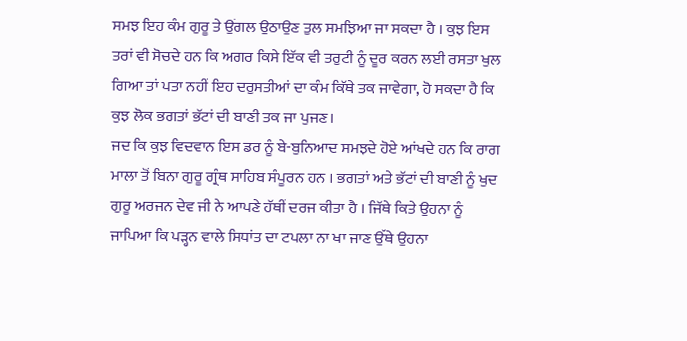ਸਮਝ ਇਹ ਕੰਮ ਗੁਰੂ ਤੇ ਉਂਗਲ ਉਠਾਉਣ ਤੁਲ ਸਮਝਿਆ ਜਾ ਸਕਦਾ ਹੈ । ਕੁਝ ਇਸ ਤਰਾਂ ਵੀ ਸੋਚਦੇ ਹਨ ਕਿ ਅਗਰ ਕਿਸੇ ਇੱਕ ਵੀ ਤਰੁਟੀ ਨੂੰ ਦੂਰ ਕਰਨ ਲਈ ਰਸਤਾ ਖੁਲ ਗਿਆ ਤਾਂ ਪਤਾ ਨਹੀਂ ਇਹ ਦਰੁਸਤੀਆਂ ਦਾ ਕੰਮ ਕਿੱਥੇ ਤਕ ਜਾਵੇਗਾ, ਹੋ ਸਕਦਾ ਹੈ ਕਿ ਕੁਝ ਲੋਕ ਭਗਤਾਂ ਭੱਟਾਂ ਦੀ ਬਾਣੀ ਤਕ ਜਾ ਪੁਜਣ।
ਜਦ ਕਿ ਕੁਝ ਵਿਦਵਾਨ ਇਸ ਡਰ ਨੂੰ ਬੇ-ਬੁਨਿਆਦ ਸਮਝਦੇ ਹੋਏ ਆਂਖਦੇ ਹਨ ਕਿ ਰਾਗ ਮਾਲਾ ਤੋਂ ਬਿਨਾ ਗੁਰੂ ਗ੍ਰੰਥ ਸਾਹਿਬ ਸੰਪੂਰਨ ਹਨ । ਭਗਤਾਂ ਅਤੇ ਭੱਟਾਂ ਦੀ ਬਾਣੀ ਨੂੰ ਖੁਦ ਗੁਰੂ ਅਰਜਨ ਦੇਵ ਜੀ ਨੇ ਆਪਣੇ ਹੱਥੀਂ ਦਰਜ ਕੀਤਾ ਹੈ । ਜਿੱਥੇ ਕਿਤੇ ਉਹਨਾ ਨੂੰ ਜਾਪਿਆ ਕਿ ਪੜ੍ਹਨ ਵਾਲੇ ਸਿਧਾਂਤ ਦਾ ਟਪਲਾ ਨਾ ਖਾ ਜਾਣ ਉੱਥੇ ਉਹਨਾ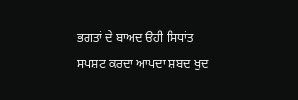ਭਗਤਾਂ ਦੇ ਬਾਅਦ ੳਹੀ ਸਿਧਾਂਤ ਸਪਸ਼ਟ ਕਰਦਾ ਆਪਦਾ ਸ਼ਬਦ ਖੁਦ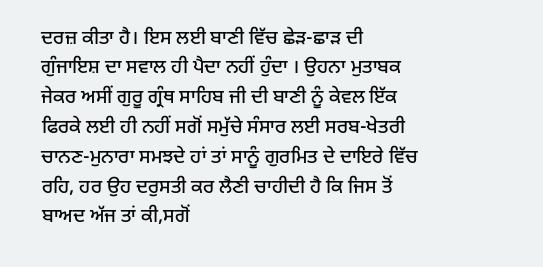ਦਰਜ਼ ਕੀਤਾ ਹੈ। ਇਸ ਲਈ ਬਾਣੀ ਵਿੱਚ ਛੇੜ-ਛਾੜ ਦੀ ਗੁੰਜਾਇਸ਼ ਦਾ ਸਵਾਲ ਹੀ ਪੈਦਾ ਨਹੀਂ ਹੁੰਦਾ । ਉਹਨਾ ਮੁਤਾਬਕ ਜੇਕਰ ਅਸੀਂ ਗੁਰੂ ਗ੍ਰੰਥ ਸਾਹਿਬ ਜੀ ਦੀ ਬਾਣੀ ਨੂੰ ਕੇਵਲ ਇੱਕ ਫਿਰਕੇ ਲਈ ਹੀ ਨਹੀਂ ਸਗੋਂ ਸਮੁੱਚੇ ਸੰਸਾਰ ਲਈ ਸਰਬ-ਖੇਤਰੀ ਚਾਨਣ-ਮੁਨਾਰਾ ਸਮਝਦੇ ਹਾਂ ਤਾਂ ਸਾਨੂੰ ਗੁਰਮਿਤ ਦੇ ਦਾਇਰੇ ਵਿੱਚ ਰਹਿ, ਹਰ ਉਹ ਦਰੁਸਤੀ ਕਰ ਲੈਣੀ ਚਾਹੀਦੀ ਹੈ ਕਿ ਜਿਸ ਤੋਂ ਬਾਅਦ ਅੱਜ ਤਾਂ ਕੀ,ਸਗੋਂ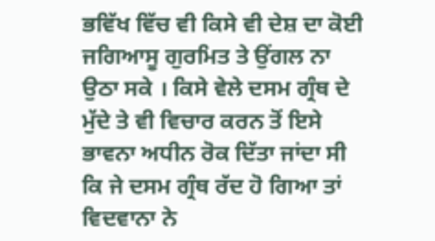ਭਵਿੱਖ ਵਿੱਚ ਵੀ ਕਿਸੇ ਵੀ ਦੇਸ਼ ਦਾ ਕੋਈ ਜਗਿਆਸੂ ਗੁਰਮਿਤ ਤੇ ਉਂਗਲ ਨਾ ਉਠਾ ਸਕੇ । ਕਿਸੇ ਵੇਲੇ ਦਸਮ ਗ੍ਰੰਥ ਦੇ ਮੁੱਦੇ ਤੇ ਵੀ ਵਿਚਾਰ ਕਰਨ ਤੋਂ ਇਸੇ ਭਾਵਨਾ ਅਧੀਨ ਰੋਕ ਦਿੱਤਾ ਜਾਂਦਾ ਸੀ ਕਿ ਜੇ ਦਸਮ ਗ੍ਰੰਥ ਰੱਦ ਹੋ ਗਿਆ ਤਾਂ ਵਿਦਵਾਨਾ ਨੇ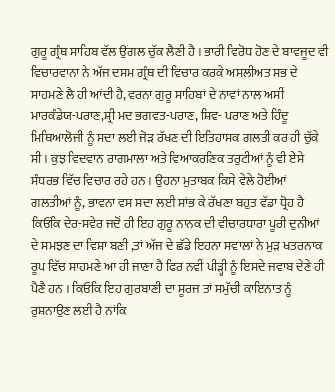ਗੁਰੂ ਗ੍ਰੰਥ ਸਾਹਿਬ ਵੱਲ ਉਂਗਲ ਚੁੱਕ ਲੈਣੀ ਹੈ । ਭਾਰੀ ਵਿਰੋਧ ਹੋਣ ਦੇ ਬਾਵਜੂਦ ਵੀ ਵਿਚਾਰਵਾਨਾ ਨੇ ਅੱਜ ਦਸਮ ਗ੍ਰੰਥ ਦੀ ਵਿਚਾਰ ਕਰਕੇ ਅਸਲੀਅਤ ਸਭ ਦੇ ਸਾਹਮਣੇ ਲੈ ਹੀ ਆਂਦੀ ਹੈ, ਵਰਨਾ ਗੁਰੂ ਸਾਹਿਬਾਂ ਦੇ ਨਾਵਾਂ ਨਾਲ ਅਸੀਂ ਮਾਰਕੰਡੇਯ-ਪਰਾਣ,ਸ਼੍ਰੀ ਮਦ ਭਗਵਤ-ਪਰਾਣ, ਸ਼ਿਵ- ਪਰਾਣ ਅਤੇ ਹਿੰਦੂ ਮਿਥਿਆਲੋਜੀ ਨੂੰ ਸਦਾ ਲਈ ਜੋੜ ਰੱਖਣ ਦੀ ਇਤਿਹਾਸਕ ਗਲਤੀ ਕਰ ਹੀ ਚੁੱਕੇ ਸੀ । ਕੁਝ ਵਿਦਵਾਨ ਰਾਗਮਾਲਾ ਅਤੇ ਵਿਆਕਰਣਿਕ ਤਰੁਟੀਆਂ ਨੂੰ ਵੀ ਏਸੇ ਸੰਧਰਭ ਵਿੱਚ ਵਿਚਾਰ ਰਹੇ ਹਨ । ਉਹਨਾ ਮੁਤਾਬਕ ਕਿਸੇ ਵੇਲੇ ਹੋਈਆਂ ਗਲਤੀਆਂ ਨੂੰ, ਭਾਵਨਾ ਵਸ ਸਦਾ ਲਈ ਸਾਂਭ ਕੇ ਰੱਖਣਾ ਬਹੁਤ ਵੱਡਾ ਧ੍ਰੋਹ ਹੈ ਕਿਓਂਕਿ ਦੇਰ-ਸਵੇਰ ਜਦੋਂ ਹੀ ਇਹ ਗੁਰੂ ਨਾਨਕ ਦੀ ਵੀਚਾਰਧਾਰਾ ਪੂਰੀ ਦੁਨੀਆਂ ਦੇ ਸਮਝਣ ਦਾ ਵਿਸ਼ਾ ਬਣੀ ,ਤਾਂ ਅੱਜ ਦੇ ਛੱਡੇ ਇਹਨਾ ਸਵਾਲਾਂ ਨੇ ਮੁੜ ਖਤਰਨਾਕ ਰੂਪ ਵਿੱਚ ਸਾਹਮਣੇ ਆ ਹੀ ਜਾਣਾ ਹੈ ਫਿਰ ਨਵੀਂ ਪੀੜ੍ਹੀ ਨੂੰ ਇਸਦੇ ਜਵਾਬ ਦੇਣੇ ਹੀ ਪੈਣੈ ਹਨ । ਕਿਓਂਕਿ ਇਹ ਗੁਰਬਾਣੀ ਦਾ ਸੂਰਜ ਤਾਂ ਸਮੁੱਚੀ ਕਾਇਨਾਤ ਨੂੰ ਰੁਸ਼ਨਾਉਣ ਲਈ ਹੈ ਨਾਂਕਿ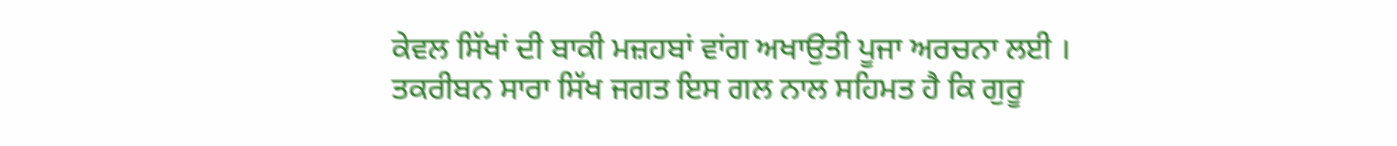ਕੇਵਲ ਸਿੱਖਾਂ ਦੀ ਬਾਕੀ ਮਜ਼ਹਬਾਂ ਵਾਂਗ ਅਖਾਉਤੀ ਪੂਜਾ ਅਰਚਨਾ ਲਈ ।
ਤਕਰੀਬਨ ਸਾਰਾ ਸਿੱਖ ਜਗਤ ਇਸ ਗਲ ਨਾਲ ਸਹਿਮਤ ਹੈ ਕਿ ਗੁਰੂ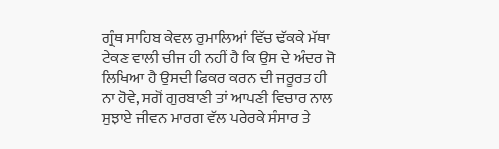ਗ੍ਰੰਥ ਸਾਹਿਬ ਕੇਵਲ ਰੁਮਾਲਿਆਂ ਵਿੱਚ ਢੱਕਕੇ ਮੱਥਾ ਟੇਕਣ ਵਾਲੀ ਚੀਜ ਹੀ ਨਹੀਂ ਹੈ ਕਿ ਉਸ ਦੇ ਅੰਦਰ ਜੋ ਲਿਖਿਆ ਹੈ ਉਸਦੀ ਫਿਕਰ ਕਰਨ ਦੀ ਜਰੂਰਤ ਹੀ ਨਾ ਹੋਵੇ, ਸਗੋਂ ਗੁਰਬਾਣੀ ਤਾਂ ਆਪਣੀ ਵਿਚਾਰ ਨਾਲ ਸੁਝਾਏ ਜੀਵਨ ਮਾਰਗ ਵੱਲ ਪਰੇਰਕੇ ਸੰਸਾਰ ਤੇ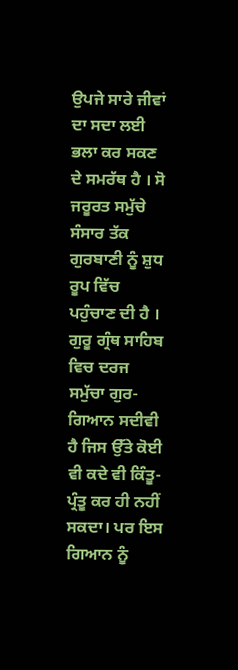ਉਪਜੇ ਸਾਰੇ ਜੀਵਾਂ ਦਾ ਸਦਾ ਲਈ ਭਲਾ ਕਰ ਸਕਣ ਦੇ ਸਮਰੱਥ ਹੈ । ਸੋ ਜਰੂਰਤ ਸਮੁੱਚੇ ਸੰਸਾਰ ਤੱਕ ਗੁਰਬਾਣੀ ਨੂੰ ਸ਼ੁਧ ਰੂਪ ਵਿੱਚ ਪਹੁੰਚਾਣ ਦੀ ਹੈ ।
ਗੁਰੂ ਗ੍ਰੰਥ ਸਾਹਿਬ ਵਿਚ ਦਰਜ ਸਮੁੱਚਾ ਗੁਰ-ਗਿਆਨ ਸਦੀਵੀ ਹੈ ਜਿਸ ਉੱਤੇ ਕੋਈ ਵੀ ਕਦੇ ਵੀ ਕਿੰਤੂ-ਪ੍ਰੰਤੂ ਕਰ ਹੀ ਨਹੀਂ ਸਕਦਾ। ਪਰ ਇਸ ਗਿਆਨ ਨੂੰ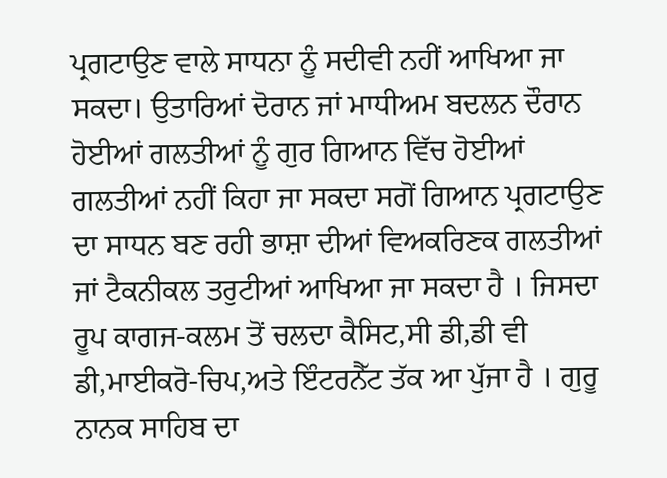ਪ੍ਰਗਟਾਉਣ ਵਾਲੇ ਸਾਧਨਾ ਨੂੰ ਸਦੀਵੀ ਨਹੀਂ ਆਖਿਆ ਜਾ ਸਕਦਾ। ਉਤਾਰਿਆਂ ਦੋਰਾਨ ਜਾਂ ਮਾਧੀਅਮ ਬਦਲਨ ਦੌਰਾਨ ਹੋਈਆਂ ਗਲਤੀਆਂ ਨੂੰ ਗੁਰ ਗਿਆਨ ਵਿੱਚ ਹੋਈਆਂ ਗਲਤੀਆਂ ਨਹੀਂ ਕਿਹਾ ਜਾ ਸਕਦਾ ਸਗੋਂ ਗਿਆਨ ਪ੍ਰਗਟਾਉਣ ਦਾ ਸਾਧਨ ਬਣ ਰਹੀ ਭਾਸ਼ਾ ਦੀਆਂ ਵਿਅਕਰਿਣਕ ਗਲਤੀਆਂ ਜਾਂ ਟੈਕਨੀਕਲ ਤਰੁਟੀਆਂ ਆਖਿਆ ਜਾ ਸਕਦਾ ਹੈ । ਜਿਸਦਾ ਰੂਪ ਕਾਗਜ-ਕਲਮ ਤੋਂ ਚਲਦਾ ਕੈਸਿਟ,ਸੀ ਡੀ,ਡੀ ਵੀ ਡੀ,ਮਾਈਕਰੋ-ਚਿਪ,ਅਤੇ ਇੰਟਰਨੈੱਟ ਤੱਕ ਆ ਪੁੱਜਾ ਹੈ । ਗੁਰੂ ਨਾਨਕ ਸਾਹਿਬ ਦਾ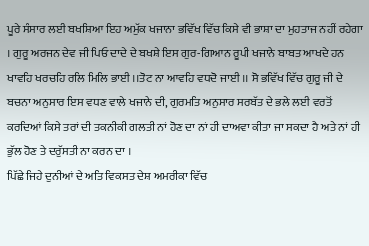ਪੂਰੇ ਸੰਸਾਰ ਲਈ ਬਖਸ਼ਿਆ ਇਹ ਅਮੁੱਕ ਖਜਾਨਾ ਭਵਿੱਖ ਵਿੱਚ ਕਿਸੇ ਵੀ ਭਾਸ਼ਾ ਦਾ ਮੁਹਤਾਜ ਨਹੀਂ ਰਹੇਗਾ । ਗੁਰੂ ਅਰਜਨ ਦੇਵ ਜੀ ਪਿਓ ਦਾਦੇ ਦੇ ਬਖਸ਼ੇ ਇਸ ਗੁਰ-ਗਿਆਨ ਰੂਪੀ ਖਜਾਨੇ ਬਾਬਤ ਆਖਦੇ ਹਨ ਖਾਵਹਿ ਖਰਚਹਿ ਰਲਿ ਮਿਲਿ ਭਾਈ ।।ਤੋਟ ਨਾ ਆਵਹਿ ਵਧਦੋ ਜਾਈ ।। ਸੋ ਭਵਿੱਖ ਵਿੱਚ ਗੁਰੂ ਜੀ ਦੇ ਬਚਨਾ ਅਨੁਸਾਰ ਇਸ ਵਧਣ ਵਾਲੇ ਖਜਾਨੇ ਦੀ, ਗੁਰਮਤਿ ਅਨੁਸਾਰ ਸਰਬੱਤ ਦੇ ਭਲੇ ਲਈ ਵਰਤੋਂ ਕਰਦਿਆਂ ਕਿਸੇ ਤਰਾਂ ਦੀ ਤਕਨੀਕੀ ਗਲਤੀ ਨਾਂ ਹੋਣ ਦਾ ਨਾਂ ਹੀ ਦਾਅਵਾ ਕੀਤਾ ਜਾ ਸਕਦਾ ਹੈ ਅਤੇ ਨਾਂ ਹੀ ਭੁੱਲ ਹੋਣ ਤੇ ਦਰੁੱਸਤੀ ਨਾ ਕਰਨ ਦਾ ।
ਪਿੱਛੇ ਜਿਹੇ ਦੁਨੀਆਂ ਦੇ ਅਤਿ ਵਿਕਸਤ ਦੇਸ਼ ਅਮਰੀਕਾ ਵਿੱਚ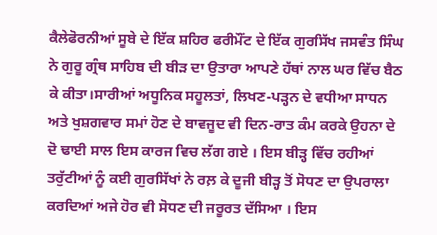ਕੈਲੇਫੋਰਨੀਆਂ ਸੂਬੇ ਦੇ ਇੱਕ ਸ਼ਹਿਰ ਫਰੀਮੌਂਟ ਦੇ ਇੱਕ ਗੁਰਸਿੱਖ ਜਸਵੰਤ ਸਿੰਘ ਨੇ ਗੁਰੂ ਗ੍ਰੰਥ ਸਾਹਿਬ ਦੀ ਬੀੜ ਦਾ ਉਤਾਰਾ ਆਪਣੇ ਹੱਥਾਂ ਨਾਲ ਘਰ ਵਿੱਚ ਬੈਠ ਕੇ ਕੀਤਾ।ਸਾਰੀਆਂ ਅਧੂਨਿਕ ਸਹੂਲਤਾਂ, ਲਿਖਣ-ਪੜ੍ਹਨ ਦੇ ਵਧੀਆ ਸਾਧਨ ਅਤੇ ਖੁਸ਼ਗਵਾਰ ਸਮਾਂ ਹੋਣ ਦੇ ਬਾਵਜੂਦ ਵੀ ਦਿਨ-ਰਾਤ ਕੰਮ ਕਰਕੇ ਉਹਨਾ ਦੇ ਦੋ ਢਾਈ ਸਾਲ ਇਸ ਕਾਰਜ ਵਿਚ ਲੱਗ ਗਏ । ਇਸ ਬੀੜ੍ਹ ਵਿੱਚ ਰਹੀਆਂ ਤਰੁੱਟੀਆਂ ਨੂੰ ਕਈ ਗੁਰਸਿੱਖਾਂ ਨੇ ਰਲ਼ ਕੇ ਦੂਜੀ ਬੀੜ੍ਹ ਤੋਂ ਸੋਧਣ ਦਾ ਉਪਰਾਲਾ ਕਰਦਿਆਂ ਅਜੇ ਹੋਰ ਵੀ ਸੋਧਣ ਦੀ ਜਰੂਰਤ ਦੱਸਿਆ । ਇਸ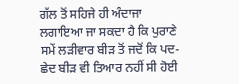ਗੱਲ ਤੋਂ ਸਹਿਜੇ ਹੀ ਅੰਦਾਜਾ ਲਗਾਇਆ ਜਾ ਸਕਦਾ ਹੈ ਕਿ ਪੁਰਾਣੇ ਸਮੇਂ ਲੜੀਵਾਰ ਬੀੜ ਤੋਂ ਜਦੋਂ ਕਿ ਪਦ-ਛੇਦ ਬੀੜ ਵੀ ਤਿਆਰ ਨਹੀਂ ਸੀ ਹੋਈ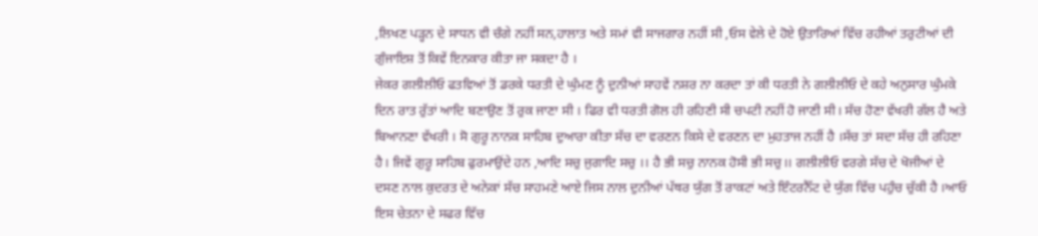,ਲਿਖਣ ਪੜ੍ਹਨ ਦੇ ਸਾਧਨ ਵੀ ਚੰਗੇ ਨਹੀਂ ਸਨ,ਹਾਲਾਤ ਅਤੇ ਸਮਾਂ ਵੀ ਸਾਜਗਾਰ ਨਹੀਂ ਸੀ ,ਓਸ ਵੇਲੇ ਦੇ ਹੋਏ ਉਤਾਰਿਆਂ ਵਿੱਚ ਰਹੀਆਂ ਤਰੁਟੀਆਂ ਦੀ ਗੁੰਜਾਇਸ਼ ਤੋਂ ਕਿਵੇਂ ਇਨਕਾਰ ਕੀਤਾ ਜਾ ਸਕਦਾ ਹੈ ।
ਜੇਕਰ ਗਲੀਲੀਓ ਫਤਵਿਆਂ ਤੋਂ ਡਰਕੇ ਧਰਤੀ ਦੇ ਘੁੰਮਣ ਨੂੰ ਦੁਨੀਆਂ ਸਾਹਵੇਂ ਨਸ਼ਰ ਨਾ ਕਰਦਾ ਤਾਂ ਕੀ ਧਰਤੀ ਨੇ ਗਲੀਲੀਓ ਦੇ ਕਹੇ ਅਨੁਸਾਰ ਘੁੰਮਕੇ ਦਿਨ ਰਾਤ ਰੁੱਤਾਂ ਆਦਿ ਬਣਾਉਣ ਤੋਂ ਰੁਕ ਜਾਣਾ ਸੀ । ਫਿਰ ਵੀ ਧਰਤੀ ਗੋਲ ਹੀ ਰਹਿਣੀ ਸੀ ਚਪਟੀ ਨਹੀਂ ਹੋ ਜਾਣੀ ਸੀ। ਸੱਚ ਹੋਣਾ ਵੱਖਰੀ ਗੱਲ ਹੈ ਅਤੇ ਬਿਆਨਣਾ ਵੱਖਰੀ । ਸੋ ਗੁਰੂ ਨਾਨਕ ਸਾਹਿਬ ਦੁਆਰਾ ਕੀਤਾ ਸੱਚ ਦਾ ਵਰਣਨ ਕਿਸੇ ਦੇ ਵਰਣਨ ਦਾ ਮੁਹਤਾਜ ਨਹੀਂ ਹੈ ।ਸੱਚ ਤਾਂ ਸਦਾ ਸੱਚ ਹੀ ਰਹਿਣਾ ਹੈ। ਜਿਵੇਂ ਗੁਰੂ ਸਾਹਿਬ ਫੁਰਮਾਉਂਦੇ ਹਨ ,ਆਦਿ ਸਚੁ ਜੁਗਾਦਿ ਸਚੁ ।। ਹੈ ਭੀ ਸਚੁ ਨਾਨਕ ਹੋਸੀ ਭੀ ਸਚੁ।। ਗਲੀਲੀਓ ਵਰਗੇ ਸੱਚ ਦੇ ਖੋਜੀਆਂ ਦੇ ਦਸਣ ਨਾਲ ਕੁਦਰਤ ਦੇ ਅਨੇਕਾਂ ਸੱਚ ਸਾਹਮਣੇ ਆਏ ਜਿਸ ਨਾਲ ਦੁਨੀਆਂ ਪੱਥਰ ਯੁੱਗ ਤੋਂ ਰਾਕਟਾਂ ਅਤੇ ਇੰਟਰਨੈੱਟ ਦੇ ਯੁੱਗ ਵਿੱਚ ਪਹੁੰਚ ਚੁੱਕੀ ਹੈ ।ਆਓ ਇਸ ਚੇਤਨਾ ਦੇ ਸਫਰ ਵਿੱਚ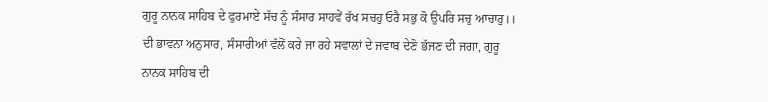ਗੁਰੂ ਨਾਨਕ ਸਾਹਿਬ ਦੇ ਫੁਰਮਾਏ ਸੱਚ ਨੂੰ ਸੰਸਾਰ ਸਾਹਵੇਂ ਰੱਖ ਸਚਹੁ ਓਰੈ ਸਭੁ ਕੋ ਉਪਰਿ ਸਚੁ ਆਚਾਰੁ।। ਦੀ ਭਾਵਨਾ ਅਨੁਸਾਰ, ਸੰਸਾਰੀਆਂ ਵੱਲੋਂ ਕਰੇ ਜਾ ਰਹੇ ਸਵਾਲਾਂ ਦੇ ਜਵਾਬ ਦੇਣੋ ਭੱਜਣ ਦੀ ਜਗਾ, ਗੁਰੂ ਨਾਨਕ ਸਾਹਿਬ ਦੀ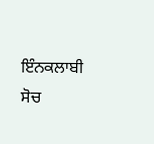ਇੰਨਕਲਾਬੀ ਸੋਚ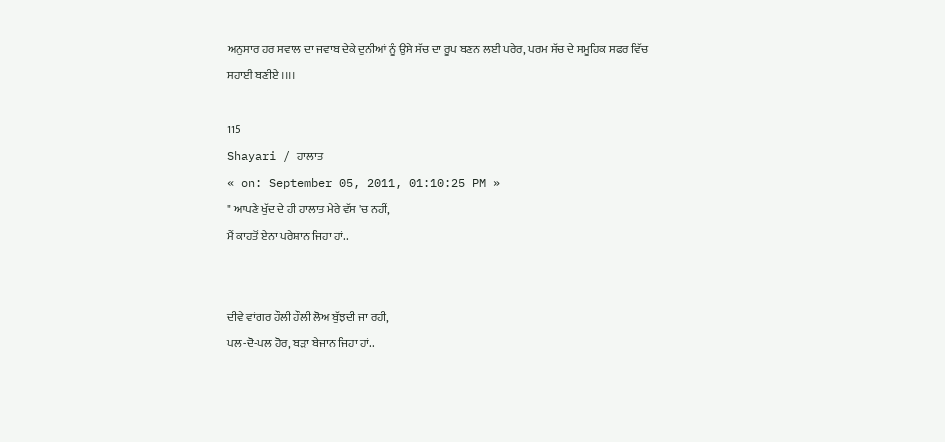ਅਨੁਸਾਰ ਹਰ ਸਵਾਲ ਦਾ ਜਵਾਬ ਦੇਕੇ ਦੁਨੀਆਂ ਨੂੰ ਉਸੇ ਸੱਚ ਦਾ ਰੂਪ ਬਣਨ ਲਈ ਪਰੇਰ, ਪਰਮ ਸੱਚ ਦੇ ਸਮੂਹਿਕ ਸਫਰ ਵਿੱਚ ਸਹਾਈ ਬਣੀਏ ।।।।

115
Shayari / ਹਾਲਾਤ
« on: September 05, 2011, 01:10:25 PM »
" ਆਪਣੇ ਖੁੱਦ ਦੇ ਹੀ ਹਾਲਾਤ ਮੇਰੇ ਵੱਸ 'ਚ ਨਹੀਂ,
ਮੈਂ ਕਾਹਤੋਂ ਏਨਾ ਪਰੇਸ਼ਾਨ ਜਿਹਾ ਹਾਂ..


ਦੀਵੇ ਵਾਂਗਰ ਹੌਲੀ ਹੌਲੀ ਲੋਅ ਬੁੱਝਦੀ ਜਾ ਰਹੀ,
ਪਲ-ਦੋ-ਪਲ ਹੋਰ, ਬੜਾ ਬੇਜਾਨ ਜਿਹਾ ਹਾਂ..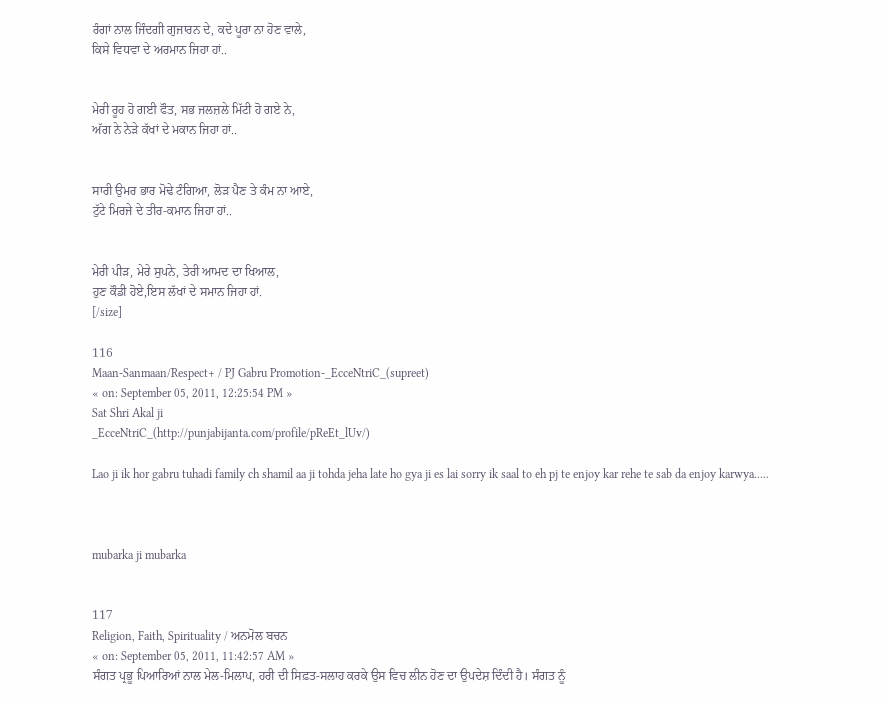ਰੰਗਾਂ ਨਾਲ ਜਿੰਦਗੀ ਗੁਜਾਰਨ ਦੇ, ਕਦੇ ਪੂਰਾ ਨਾ ਹੋਣ ਵਾਲੇ,
ਕਿਸੇ ਵਿਧਵਾ ਦੇ ਅਰਮਾਨ ਜਿਹਾ ਹਾਂ..


ਮੇਰੀ ਰੂਹ ਹੋ ਗਈ ਫੌਤ, ਸਭ ਜਲਜ਼ਲੇ ਮਿੱਟੀ ਹੋ ਗਏ ਨੇ,
ਅੱਗ ਨੇ ਨੇੜੇ ਕੱਖਾਂ ਦੇ ਮਕਾਨ ਜਿਹਾ ਹਾਂ..


ਸਾਰੀ ਉਮਰ ਭਾਰ ਮੋਢੇ ਟੰਗਿਆ, ਲੋੜ ਪੈਣ ਤੇ ਕੰਮ ਨਾ ਆਏ,
ਟੁੱਟੇ ਮਿਰਜੇ ਦੇ ਤੀਰ-ਕਮਾਨ ਜਿਹਾ ਹਾਂ..


ਮੇਰੀ ਪੀੜ, ਮੇਰੇ ਸੁਪਨੇ, ਤੇਰੀ ਆਮਦ ਦਾ ਖਿਆਲ,
ਹੁਣ ਕੌਡੀ ਹੋਏ,ਇਸ ਲੱਖਾਂ ਦੇ ਸਮਾਨ ਜਿਹਾ ਹਾਂ.
[/size]

116
Maan-Sanmaan/Respect+ / PJ Gabru Promotion-_EcceNtriC_(supreet)
« on: September 05, 2011, 12:25:54 PM »
Sat Shri Akal ji
_EcceNtriC_(http://punjabijanta.com/profile/pReEt_lUv/)

Lao ji ik hor gabru tuhadi family ch shamil aa ji tohda jeha late ho gya ji es lai sorry ik saal to eh pj te enjoy kar rehe te sab da enjoy karwya.....



mubarka ji mubarka


117
Religion, Faith, Spirituality / ਅਨਮੋਲ ਬਚਨ
« on: September 05, 2011, 11:42:57 AM »
ਸੰਗਤ ਪ੍ਰਭੂ ਪਿਆਰਿਆਂ ਨਾਲ ਮੇਲ-ਮਿਲਾਪ, ਹਰੀ ਦੀ ਸਿਫ਼ਤ-ਸਲਾਹ ਕਰਕੇ ਉਸ ਵਿਚ ਲੀਨ ਹੋਣ ਦਾ ਉਪਦੇਸ਼ ਦਿੰਦੀ ਹੈ। ਸੰਗਤ ਨੂੰ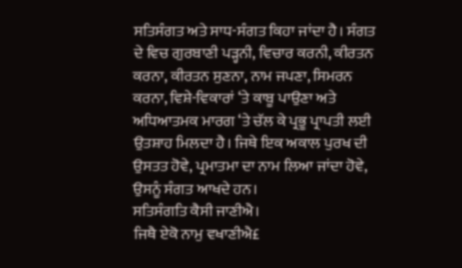ਸਤਿਸੰਗਤ ਅਤੇ ਸਾਧ-ਸੰਗਤ ਕਿਹਾ ਜਾਂਦਾ ਹੈ। ਸੰਗਤ ਦੇ ਵਿਚ ਗੁਰਬਾਣੀ ਪੜ੍ਹਨੀ, ਵਿਚਾਰ ਕਰਨੀ, ਕੀਰਤਨ ਕਰਨਾ, ਕੀਰਤਨ ਸੁਣਨਾ, ਨਾਮ ਜਪਣਾ, ਸਿਮਰਨ ਕਰਨਾ, ਵਿਸ਼ੇ-ਵਿਕਾਰਾਂ ‘ਤੇ ਕਾਬੂ ਪਾਉਣਾ ਅਤੇ ਅਧਿਆਤਮਕ ਮਾਰਗ ‘ਤੇ ਚੱਲ ਕੇ ਪ੍ਰਭੂ ਪ੍ਰਾਪਤੀ ਲਈ ਉਤਸ਼ਾਹ ਮਿਲਦਾ ਹੈ। ਜਿਥੇ ਇਕ ਅਕਾਲ ਪੁਰਖ ਦੀ ਉਸਤਤ ਹੋਵੇ, ਪ੍ਰਮਾਤਮਾ ਦਾ ਨਾਮ ਲਿਆ ਜਾਂਦਾ ਹੋਵੇ, ਉਸਨੂੰ ਸੰਗਤ ਆਖਦੇ ਹਨ।
ਸਤਿਸੰਗਤਿ ਕੈਸੀ ਜਾਣੀਐ।
ਜਿਥੈ ਏਕੋ ਨਾਮੁ ਵਖਾਣੀਐ£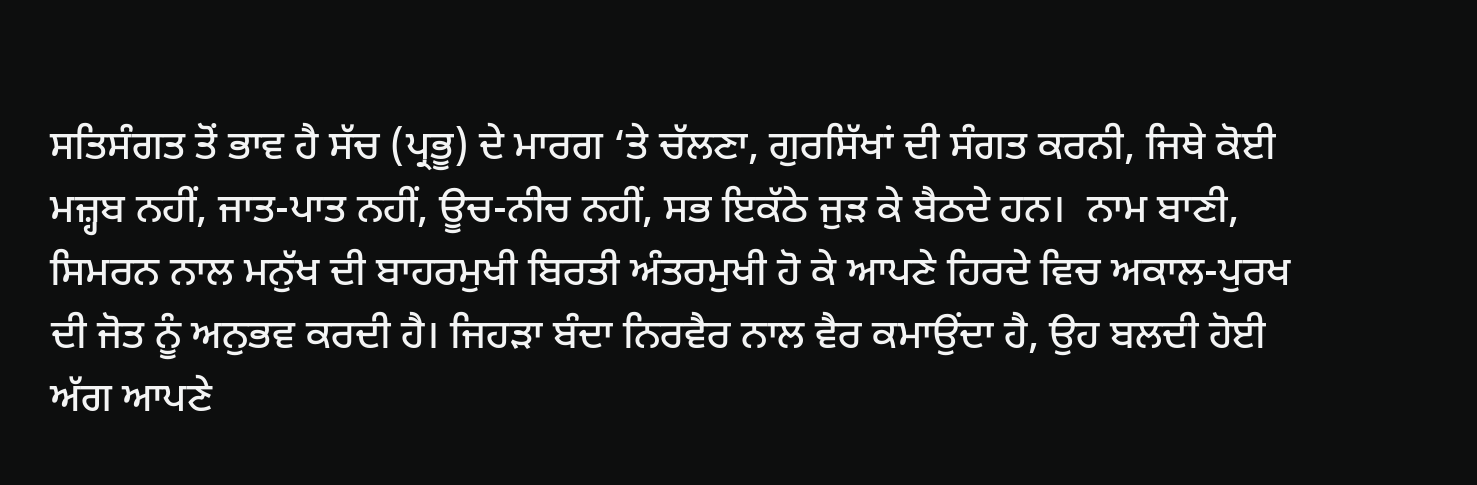ਸਤਿਸੰਗਤ ਤੋਂ ਭਾਵ ਹੈ ਸੱਚ (ਪ੍ਰਭੂ) ਦੇ ਮਾਰਗ ‘ਤੇ ਚੱਲਣਾ, ਗੁਰਸਿੱਖਾਂ ਦੀ ਸੰਗਤ ਕਰਨੀ, ਜਿਥੇ ਕੋਈ ਮਜ਼੍ਹਬ ਨਹੀਂ, ਜਾਤ-ਪਾਤ ਨਹੀਂ, ਊਚ-ਨੀਚ ਨਹੀਂ, ਸਭ ਇਕੱਠੇ ਜੁੜ ਕੇ ਬੈਠਦੇ ਹਨ।  ਨਾਮ ਬਾਣੀ, ਸਿਮਰਨ ਨਾਲ ਮਨੁੱਖ ਦੀ ਬਾਹਰਮੁਖੀ ਬਿਰਤੀ ਅੰਤਰਮੁਖੀ ਹੋ ਕੇ ਆਪਣੇ ਹਿਰਦੇ ਵਿਚ ਅਕਾਲ-ਪੁਰਖ ਦੀ ਜੋਤ ਨੂੰ ਅਨੁਭਵ ਕਰਦੀ ਹੈ। ਜਿਹੜਾ ਬੰਦਾ ਨਿਰਵੈਰ ਨਾਲ ਵੈਰ ਕਮਾਉਂਦਾ ਹੈ, ਉਹ ਬਲਦੀ ਹੋਈ ਅੱਗ ਆਪਣੇ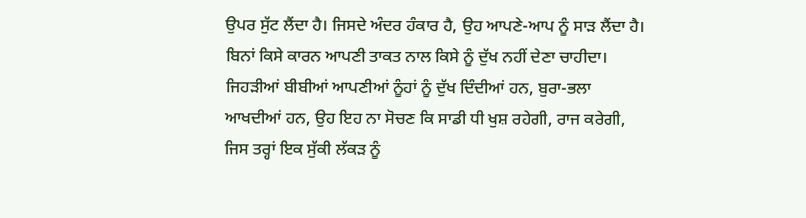ਉਪਰ ਸੁੱਟ ਲੈਂਦਾ ਹੈ। ਜਿਸਦੇ ਅੰਦਰ ਹੰਕਾਰ ਹੈ, ਉਹ ਆਪਣੇ-ਆਪ ਨੂੰ ਸਾੜ ਲੈਂਦਾ ਹੈ। ਬਿਨਾਂ ਕਿਸੇ ਕਾਰਨ ਆਪਣੀ ਤਾਕਤ ਨਾਲ ਕਿਸੇ ਨੂੰ ਦੁੱਖ ਨਹੀਂ ਦੇਣਾ ਚਾਹੀਦਾ। ਜਿਹੜੀਆਂ ਬੀਬੀਆਂ ਆਪਣੀਆਂ ਨੂੰਹਾਂ ਨੂੰ ਦੁੱਖ ਦਿੰਦੀਆਂ ਹਨ, ਬੁਰਾ-ਭਲਾ ਆਖਦੀਆਂ ਹਨ, ਉਹ ਇਹ ਨਾ ਸੋਚਣ ਕਿ ਸਾਡੀ ਧੀ ਖੁਸ਼ ਰਹੇਗੀ, ਰਾਜ ਕਰੇਗੀ, ਜਿਸ ਤਰ੍ਹਾਂ ਇਕ ਸੁੱਕੀ ਲੱਕੜ ਨੂੰ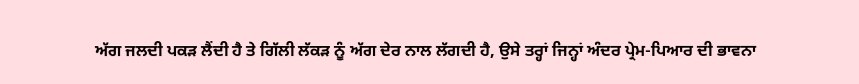ਅੱਗ ਜਲਦੀ ਪਕੜ ਲੈਂਦੀ ਹੈ ਤੇ ਗਿੱਲੀ ਲੱਕੜ ਨੂੰ ਅੱਗ ਦੇਰ ਨਾਲ ਲੱਗਦੀ ਹੈ, ਉਸੇ ਤਰ੍ਹਾਂ ਜਿਨ੍ਹਾਂ ਅੰਦਰ ਪ੍ਰੇਮ-ਪਿਆਰ ਦੀ ਭਾਵਨਾ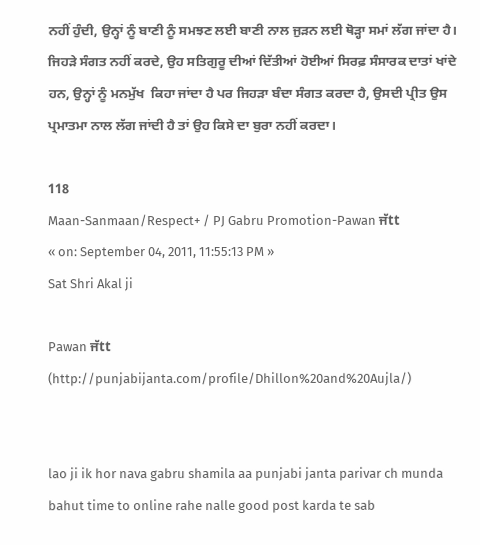ਨਹੀਂ ਹੁੰਦੀ, ਉਨ੍ਹਾਂ ਨੂੰ ਬਾਣੀ ਨੂੰ ਸਮਝਣ ਲਈ ਬਾਣੀ ਨਾਲ ਜੁੜਨ ਲਈ ਥੋੜ੍ਹਾ ਸਮਾਂ ਲੱਗ ਜਾਂਦਾ ਹੈ। ਜਿਹੜੇ ਸੰਗਤ ਨਹੀਂ ਕਰਦੇ, ਉਹ ਸਤਿਗੁਰੂ ਦੀਆਂ ਦਿੱਤੀਆਂ ਹੋਈਆਂ ਸਿਰਫ਼ ਸੰਸਾਰਕ ਦਾਤਾਂ ਖਾਂਦੇ ਹਨ, ਉਨ੍ਹਾਂ ਨੂੰ ਮਨਮੁੱਖ  ਕਿਹਾ ਜਾਂਦਾ ਹੈ ਪਰ ਜਿਹੜਾ ਬੰਦਾ ਸੰਗਤ ਕਰਦਾ ਹੈ, ਉਸਦੀ ਪ੍ਰੀਤ ਉਸ ਪ੍ਰਮਾਤਮਾ ਨਾਲ ਲੱਗ ਜਾਂਦੀ ਹੈ ਤਾਂ ਉਹ ਕਿਸੇ ਦਾ ਬੁਰਾ ਨਹੀਂ ਕਰਦਾ।

118
Maan-Sanmaan/Respect+ / PJ Gabru Promotion-Pawan ਜੱtt
« on: September 04, 2011, 11:55:13 PM »
Sat Shri Akal ji

Pawan ਜੱtt
(http://punjabijanta.com/profile/Dhillon%20and%20Aujla/)


lao ji ik hor nava gabru shamila aa punjabi janta parivar ch munda bahut time to online rahe nalle good post karda te sab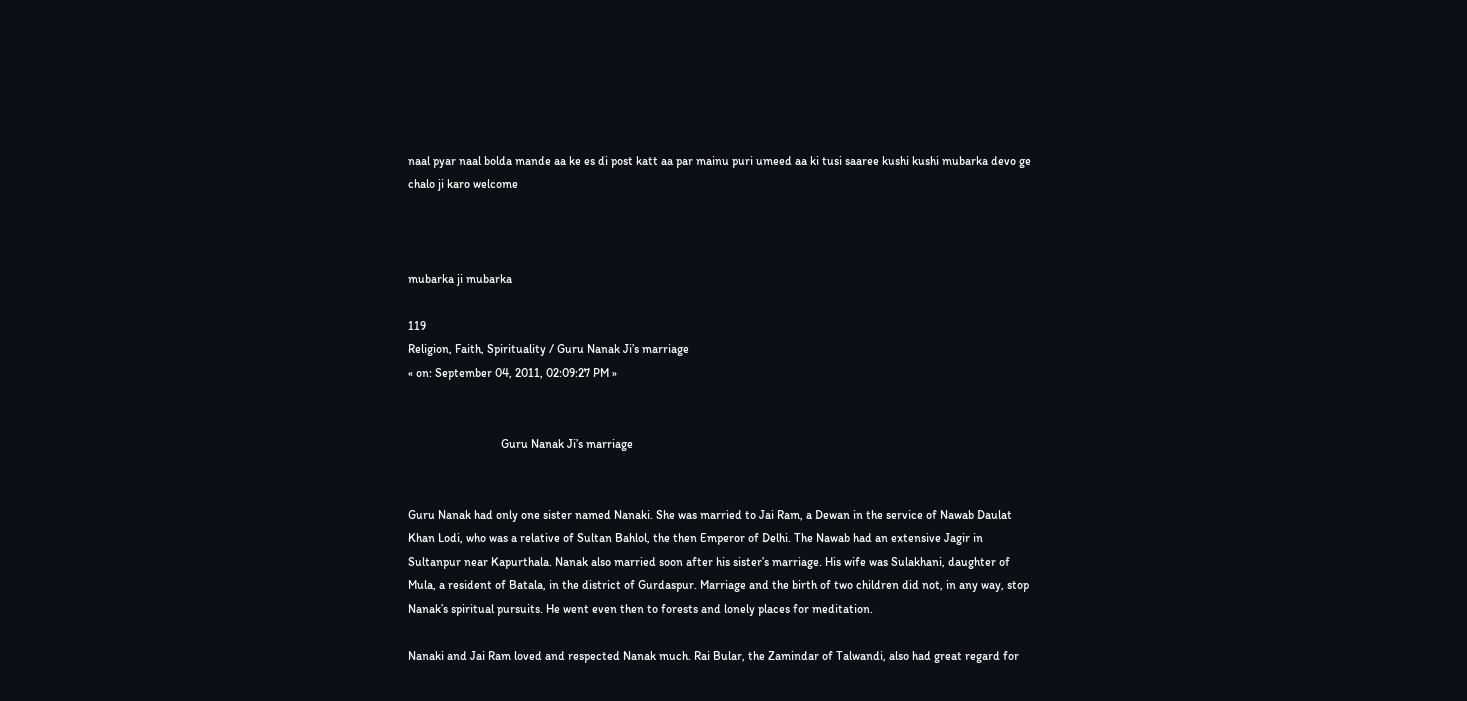naal pyar naal bolda mande aa ke es di post katt aa par mainu puri umeed aa ki tusi saaree kushi kushi mubarka devo ge chalo ji karo welcome



mubarka ji mubarka

119
Religion, Faith, Spirituality / Guru Nanak Ji’s marriage
« on: September 04, 2011, 02:09:27 PM »


                               Guru Nanak Ji’s marriage


Guru Nanak had only one sister named Nanaki. She was married to Jai Ram, a Dewan in the service of Nawab Daulat Khan Lodi, who was a relative of Sultan Bahlol, the then Emperor of Delhi. The Nawab had an extensive Jagir in Sultanpur near Kapurthala. Nanak also married soon after his sister’s marriage. His wife was Sulakhani, daughter of Mula, a resident of Batala, in the district of Gurdaspur. Marriage and the birth of two children did not, in any way, stop Nanak’s spiritual pursuits. He went even then to forests and lonely places for meditation.

Nanaki and Jai Ram loved and respected Nanak much. Rai Bular, the Zamindar of Talwandi, also had great regard for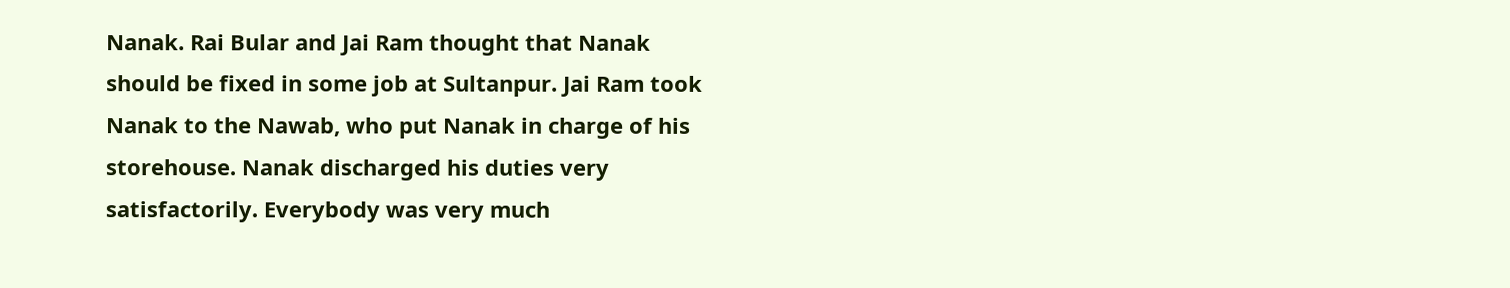Nanak. Rai Bular and Jai Ram thought that Nanak should be fixed in some job at Sultanpur. Jai Ram took Nanak to the Nawab, who put Nanak in charge of his storehouse. Nanak discharged his duties very satisfactorily. Everybody was very much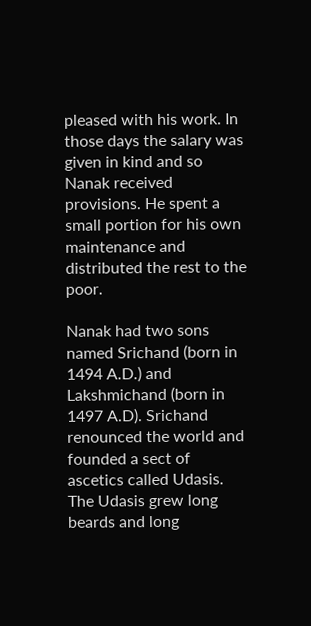pleased with his work. In those days the salary was given in kind and so Nanak received provisions. He spent a small portion for his own maintenance and distributed the rest to the poor.

Nanak had two sons named Srichand (born in 1494 A.D.) and Lakshmichand (born in 1497 A.D). Srichand renounced the world and founded a sect of ascetics called Udasis. The Udasis grew long beards and long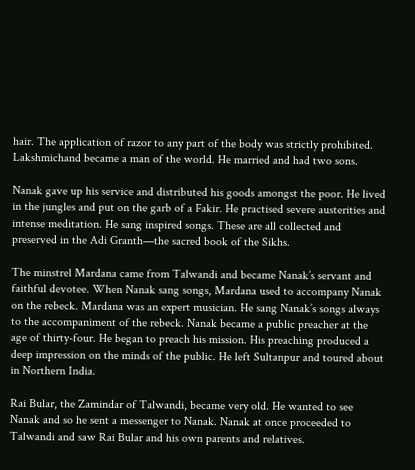hair. The application of razor to any part of the body was strictly prohibited. Lakshmichand became a man of the world. He married and had two sons.

Nanak gave up his service and distributed his goods amongst the poor. He lived in the jungles and put on the garb of a Fakir. He practised severe austerities and intense meditation. He sang inspired songs. These are all collected and preserved in the Adi Granth—the sacred book of the Sikhs.

The minstrel Mardana came from Talwandi and became Nanak’s servant and faithful devotee. When Nanak sang songs, Mardana used to accompany Nanak on the rebeck. Mardana was an expert musician. He sang Nanak’s songs always to the accompaniment of the rebeck. Nanak became a public preacher at the age of thirty-four. He began to preach his mission. His preaching produced a deep impression on the minds of the public. He left Sultanpur and toured about in Northern India.

Rai Bular, the Zamindar of Talwandi, became very old. He wanted to see Nanak and so he sent a messenger to Nanak. Nanak at once proceeded to Talwandi and saw Rai Bular and his own parents and relatives.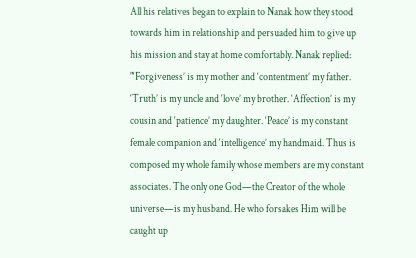All his relatives began to explain to Nanak how they stood towards him in relationship and persuaded him to give up his mission and stay at home comfortably. Nanak replied: "‘Forgiveness’ is my mother and ‘contentment’ my father. ‘Truth’ is my uncle and ‘love’ my brother. ‘Affection’ is my cousin and ‘patience’ my daughter. ‘Peace’ is my constant female companion and ‘intelligence’ my handmaid. Thus is composed my whole family whose members are my constant associates. The only one God—the Creator of the whole universe—is my husband. He who forsakes Him will be caught up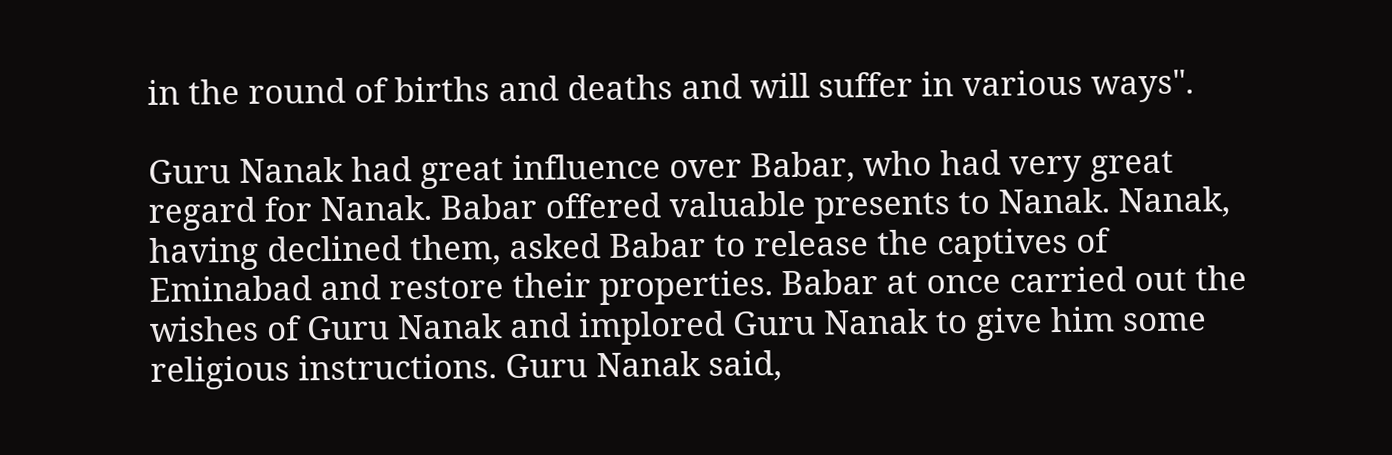in the round of births and deaths and will suffer in various ways".

Guru Nanak had great influence over Babar, who had very great regard for Nanak. Babar offered valuable presents to Nanak. Nanak, having declined them, asked Babar to release the captives of Eminabad and restore their properties. Babar at once carried out the wishes of Guru Nanak and implored Guru Nanak to give him some religious instructions. Guru Nanak said,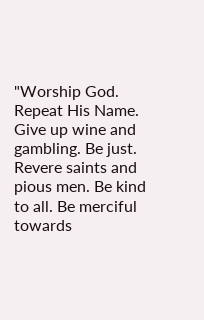"Worship God. Repeat His Name. Give up wine and gambling. Be just. Revere saints and pious men. Be kind to all. Be merciful towards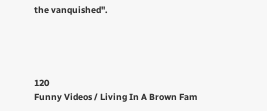the vanquished".




120
Funny Videos / Living In A Brown Fam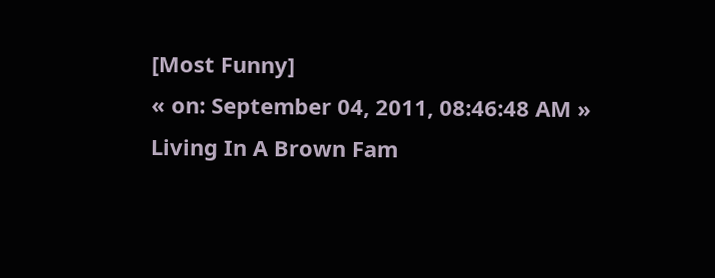[Most Funny]
« on: September 04, 2011, 08:46:48 AM »
Living In A Brown Fam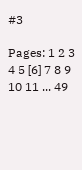#3

Pages: 1 2 3 4 5 [6] 7 8 9 10 11 ... 49